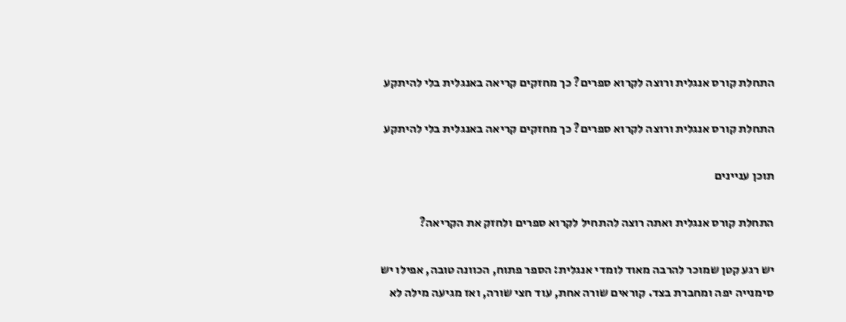התחלת קורס אנגלית ורוצה לקרוא ספרים? כך מחזקים קריאה באנגלית בלי להיתקע

התחלת קורס אנגלית ורוצה לקרוא ספרים? כך מחזקים קריאה באנגלית בלי להיתקע

תוכן עניינים

התחלת קורס אנגלית ואתה רוצה להתחיל לקרוא ספרים ולחזק את הקריאה?

יש רגע קטן שמוכר להרבה מאוד לומדי אנגלית: הספר פתוח, הכוונה טובה, אפילו יש סימנייה יפה ומחברת בצד. קוראים שורה אחת, עוד חצי שורה, ואז מגיעה מילה לא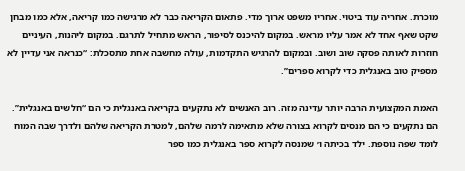מוכרת. אחריה עוד ביטוי. אחריו משפט ארוך מדי. פתאום הקריאה כבר לא מרגישה כמו קריאה, אלא כמו מבחן שקט שאף אחד לא אמר עליו מראש. במקום להיכנס לסיפור, הראש מתחיל לתרגם. במקום ליהנות, העיניים חוזרות לאותה פסקה שוב ושוב. ובמקום להרגיש התקדמות, עולה מחשבה אחת מתסכלת: “כנראה אני עדיין לא מספיק טוב באנגלית כדי לקרוא ספרים”.

האמת המקצועית הרבה יותר עדינה מזה. רוב האנשים לא נתקעים בקריאה באנגלית כי הם “חלשים באנגלית”. הם נתקעים כי הם מנסים לקרוא בצורה שלא מתאימה לרמה שלהם, למטרת הקריאה שלהם ולדרך שבה המוח לומד שפה נוספת. ילד בכיתה ו׳ שמנסה לקרוא ספר באנגלית כמו ספר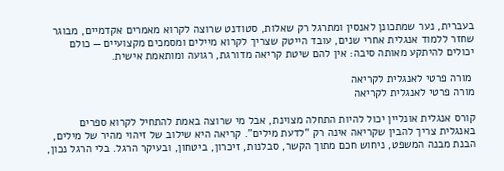בעברית, נער שמתכונן לאנסין ומתרגל רק שאלות, סטודנט שרוצה לקרוא מאמרים אקדמיים, מבוגר שחזר ללמוד אנגלית אחרי שנים, עובד הייטק שצריך לקרוא מיילים ומסמכים מקצועיים — כולם יכולים להיתקע מאותה סיבה: אין להם שיטת קריאה מדורגת, רגועה ומותאמת אישית.

 מורה פרטי לאנגלית לקריאה
מורה פרטי לאנגלית לקריאה

קורס אנגלית אונליין יכול להיות התחלה מצוינת, אבל מי שרוצה באמת להתחיל לקרוא ספרים באנגלית צריך להבין שקריאה אינה רק “לדעת מילים”. קריאה היא שילוב של זיהוי מהיר של מילים, הבנת מבנה המשפט, ניחוש חכם מתוך הקשר, סבלנות, זיכרון, ביטחון, ובעיקר הרגל. בלי הרגל נכון,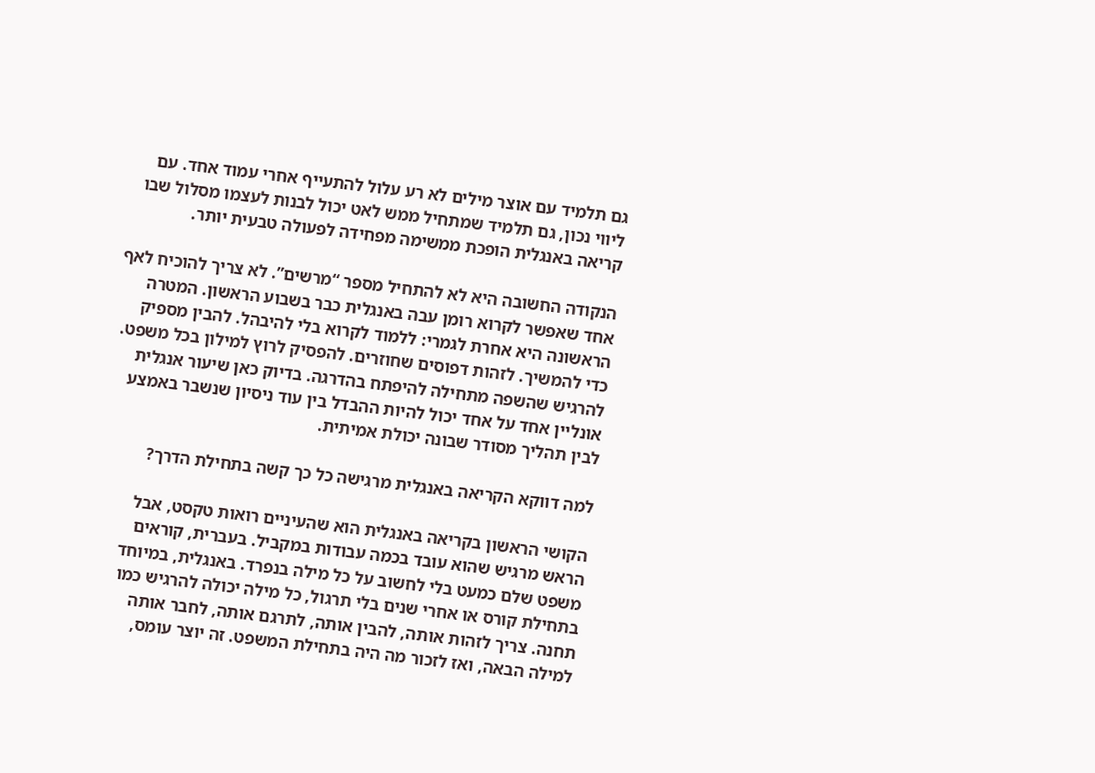גם תלמיד עם אוצר מילים לא רע עלול להתעייף אחרי עמוד אחד. עם ליווי נכון, גם תלמיד שמתחיל ממש לאט יכול לבנות לעצמו מסלול שבו קריאה באנגלית הופכת ממשימה מפחידה לפעולה טבעית יותר.

הנקודה החשובה היא לא להתחיל מספר “מרשים”. לא צריך להוכיח לאף אחד שאפשר לקרוא רומן עבה באנגלית כבר בשבוע הראשון. המטרה הראשונה היא אחרת לגמרי: ללמוד לקרוא בלי להיבהל. להבין מספיק כדי להמשיך. לזהות דפוסים שחוזרים. להפסיק לרוץ למילון בכל משפט. להרגיש שהשפה מתחילה להיפתח בהדרגה. בדיוק כאן שיעור אנגלית אונליין אחד על אחד יכול להיות ההבדל בין עוד ניסיון שנשבר באמצע לבין תהליך מסודר שבונה יכולת אמיתית.

למה דווקא הקריאה באנגלית מרגישה כל כך קשה בתחילת הדרך?

הקושי הראשון בקריאה באנגלית הוא שהעיניים רואות טקסט, אבל הראש מרגיש שהוא עובד בכמה עבודות במקביל. בעברית, קוראים משפט שלם כמעט בלי לחשוב על כל מילה בנפרד. באנגלית, במיוחד בתחילת קורס או אחרי שנים בלי תרגול, כל מילה יכולה להרגיש כמו תחנה. צריך לזהות אותה, להבין אותה, לתרגם אותה, לחבר אותה למילה הבאה, ואז לזכור מה היה בתחילת המשפט. זה יוצר עומס,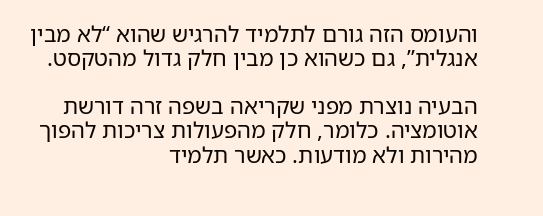והעומס הזה גורם לתלמיד להרגיש שהוא “לא מבין אנגלית”, גם כשהוא כן מבין חלק גדול מהטקסט.

הבעיה נוצרת מפני שקריאה בשפה זרה דורשת אוטומציה. כלומר, חלק מהפעולות צריכות להפוך מהירות ולא מודעות. כאשר תלמיד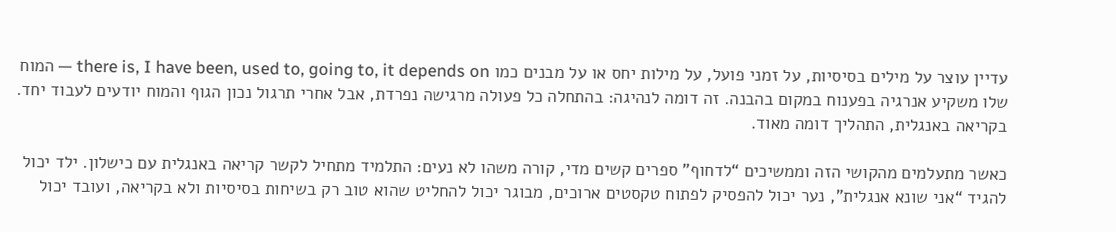עדיין עוצר על מילים בסיסיות, על זמני פועל, על מילות יחס או על מבנים כמו there is, I have been, used to, going to, it depends on — המוח שלו משקיע אנרגיה בפענוח במקום בהבנה. זה דומה לנהיגה: בהתחלה כל פעולה מרגישה נפרדת, אבל אחרי תרגול נכון הגוף והמוח יודעים לעבוד יחד. בקריאה באנגלית, התהליך דומה מאוד.

כאשר מתעלמים מהקושי הזה וממשיכים “לדחוף” ספרים קשים מדי, קורה משהו לא נעים: התלמיד מתחיל לקשר קריאה באנגלית עם כישלון. ילד יכול להגיד “אני שונא אנגלית”, נער יכול להפסיק לפתוח טקסטים ארוכים, מבוגר יכול להחליט שהוא טוב רק בשיחות בסיסיות ולא בקריאה, ועובד יכול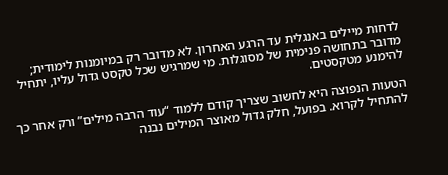לדחות מיילים באנגלית עד הרגע האחרון. לא מדובר רק במיומנות לימודית; מדובר בתחושה פנימית של מסוגלות. מי שמרגיש שכל טקסט גדול עליו, יתחיל להימנע מטקסטים.

הטעות הנפוצה היא לחשוב שצריך קודם ללמוד “עוד הרבה מילים” ורק אחר כך להתחיל לקרוא. בפועל, חלק גדול מאוצר המילים נבנה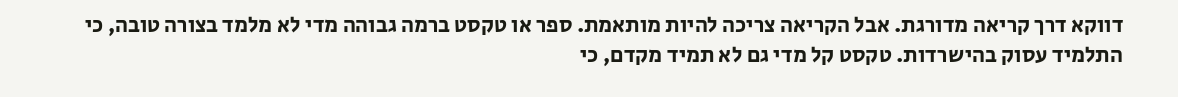דווקא דרך קריאה מדורגת. אבל הקריאה צריכה להיות מותאמת. ספר או טקסט ברמה גבוהה מדי לא מלמד בצורה טובה, כי התלמיד עסוק בהישרדות. טקסט קל מדי גם לא תמיד מקדם, כי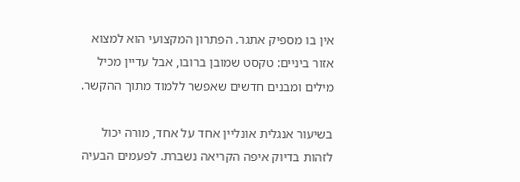אין בו מספיק אתגר. הפתרון המקצועי הוא למצוא אזור ביניים: טקסט שמובן ברובו, אבל עדיין מכיל מילים ומבנים חדשים שאפשר ללמוד מתוך ההקשר.

בשיעור אנגלית אונליין אחד על אחד, מורה יכול לזהות בדיוק איפה הקריאה נשברת. לפעמים הבעיה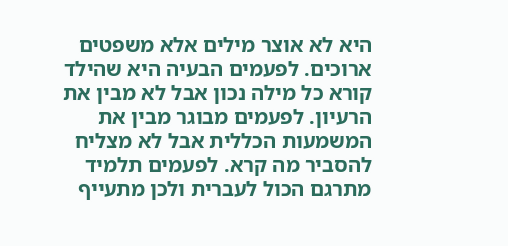היא לא אוצר מילים אלא משפטים ארוכים. לפעמים הבעיה היא שהילד קורא כל מילה נכון אבל לא מבין את הרעיון. לפעמים מבוגר מבין את המשמעות הכללית אבל לא מצליח להסביר מה קרא. לפעמים תלמיד מתרגם הכול לעברית ולכן מתעייף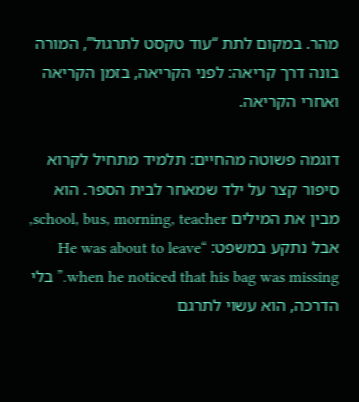מהר. במקום לתת “עוד טקסט לתרגול”, המורה בונה דרך קריאה: לפני הקריאה, בזמן הקריאה ואחרי הקריאה.

דוגמה פשוטה מהחיים: תלמיד מתחיל לקרוא סיפור קצר על ילד שמאחר לבית הספר. הוא מבין את המילים school, bus, morning, teacher, אבל נתקע במשפט: “He was about to leave when he noticed that his bag was missing.” בלי הדרכה, הוא עשוי לתרגם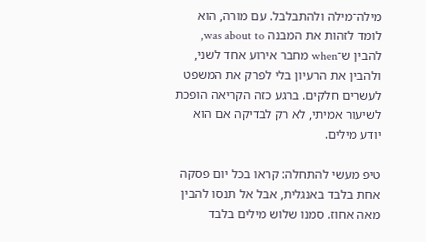מילה־מילה ולהתבלבל. עם מורה, הוא לומד לזהות את המבנה was about to, להבין ש־when מחבר אירוע אחד לשני, ולהבין את הרעיון בלי לפרק את המשפט לעשרים חלקים. ברגע כזה הקריאה הופכת לשיעור אמיתי, לא רק לבדיקה אם הוא יודע מילים.

טיפ מעשי להתחלה: קראו בכל יום פסקה אחת בלבד באנגלית, אבל אל תנסו להבין מאה אחוז. סמנו שלוש מילים בלבד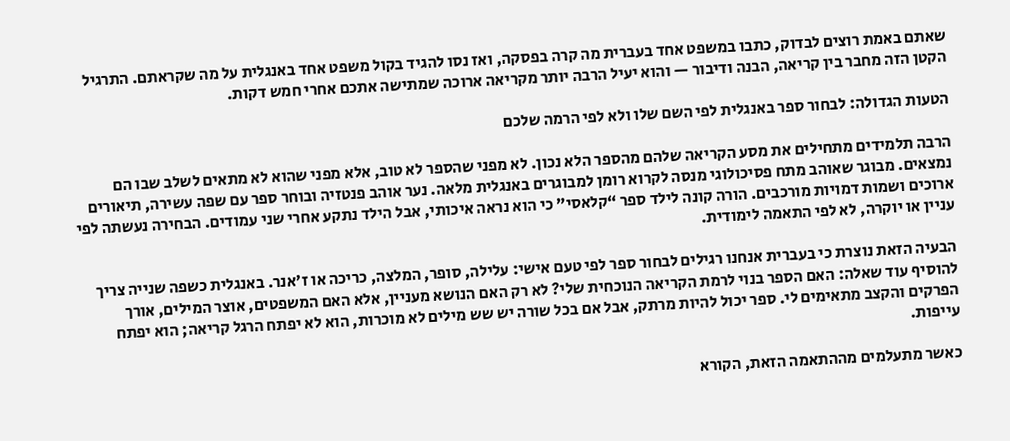שאתם באמת רוצים לבדוק, כתבו במשפט אחד בעברית מה קרה בפסקה, ואז נסו להגיד בקול משפט אחד באנגלית על מה שקראתם. התרגיל הקטן הזה מחבר בין קריאה, הבנה ודיבור — והוא יעיל הרבה יותר מקריאה ארוכה שמתישה אתכם אחרי חמש דקות.

הטעות הגדולה: לבחור ספר באנגלית לפי השם שלו ולא לפי הרמה שלכם

הרבה תלמידים מתחילים את מסע הקריאה שלהם מהספר הלא נכון. לא מפני שהספר לא טוב, אלא מפני שהוא לא מתאים לשלב שבו הם נמצאים. מבוגר שאוהב מתח פסיכולוגי מנסה לקרוא רומן למבוגרים באנגלית מלאה. נער אוהב פנטזיה ובוחר ספר עם שפה עשירה, תיאורים ארוכים ושמות דמויות מורכבים. הורה קונה לילד ספר “קלאסי” כי הוא נראה איכותי, אבל הילד נתקע אחרי שני עמודים. הבחירה נעשתה לפי עניין או יוקרה, לא לפי התאמה לימודית.

הבעיה הזאת נוצרת כי בעברית אנחנו רגילים לבחור ספר לפי טעם אישי: עלילה, סופר, המלצה, כריכה או ז׳אנר. באנגלית כשפה שנייה צריך להוסיף עוד שאלה: האם הספר בנוי לרמת הקריאה הנוכחית שלי? לא רק האם הנושא מעניין, אלא האם המשפטים, אוצר המילים, אורך הפרקים והקצב מתאימים לי. ספר יכול להיות מרתק, אבל אם בכל שורה יש שש מילים לא מוכרות, הוא לא יפתח הרגל קריאה; הוא יפתח עייפות.

כאשר מתעלמים מההתאמה הזאת, הקורא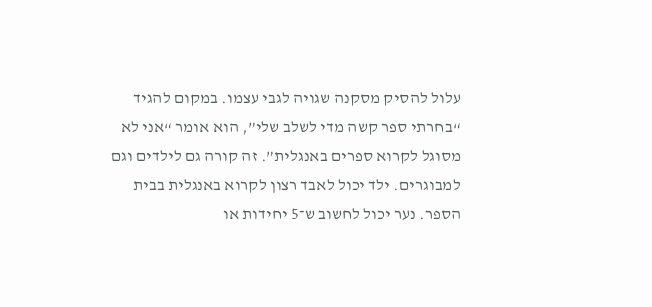עלול להסיק מסקנה שגויה לגבי עצמו. במקום להגיד “בחרתי ספר קשה מדי לשלב שלי”, הוא אומר “אני לא מסוגל לקרוא ספרים באנגלית”. זה קורה גם לילדים וגם למבוגרים. ילד יכול לאבד רצון לקרוא באנגלית בבית הספר. נער יכול לחשוב ש־5 יחידות או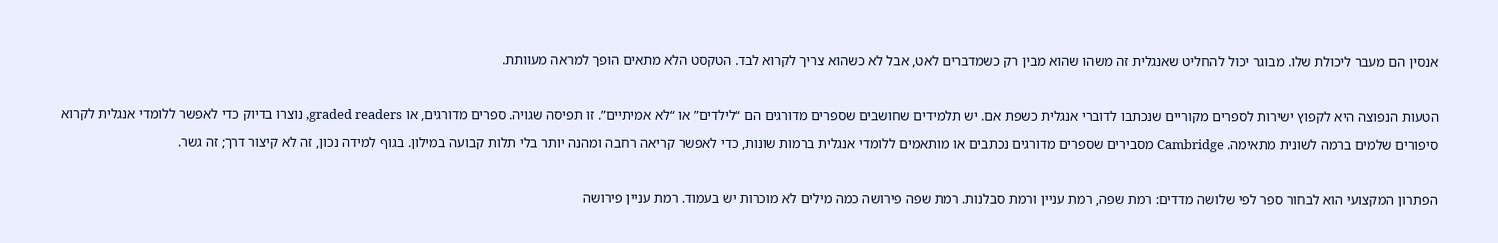אנסין הם מעבר ליכולת שלו. מבוגר יכול להחליט שאנגלית זה משהו שהוא מבין רק כשמדברים לאט, אבל לא כשהוא צריך לקרוא לבד. הטקסט הלא מתאים הופך למראה מעוותת.

הטעות הנפוצה היא לקפוץ ישירות לספרים מקוריים שנכתבו לדוברי אנגלית כשפת אם. יש תלמידים שחושבים שספרים מדורגים הם “לילדים” או “לא אמיתיים”. זו תפיסה שגויה. ספרים מדורגים, או graded readers, נוצרו בדיוק כדי לאפשר ללומדי אנגלית לקרוא סיפורים שלמים ברמה לשונית מתאימה. Cambridge מסבירים שספרים מדורגים נכתבים או מותאמים ללומדי אנגלית ברמות שונות, כדי לאפשר קריאה רחבה ומהנה יותר בלי תלות קבועה במילון. בגוף למידה נכון, זה לא קיצור דרך; זה גשר.

הפתרון המקצועי הוא לבחור ספר לפי שלושה מדדים: רמת שפה, רמת עניין ורמת סבלנות. רמת שפה פירושה כמה מילים לא מוכרות יש בעמוד. רמת עניין פירושה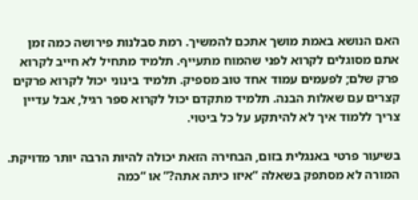האם הנושא באמת מושך אתכם להמשיך. רמת סבלנות פירושה כמה זמן אתם מסוגלים לקרוא לפני שהמוח מתעייף. תלמיד מתחיל לא חייב לקרוא פרק שלם; לפעמים עמוד אחד טוב מספיק. תלמיד בינוני יכול לקרוא פרקים קצרים עם שאלות הבנה. תלמיד מתקדם יכול לקרוא ספר רגיל, אבל עדיין צריך ללמוד איך לא להיתקע על כל ביטוי.

בשיעור פרטי באנגלית בזום, הבחירה הזאת יכולה להיות הרבה יותר מדויקת. המורה לא מסתפק בשאלה “איזו כיתה אתה?” או “כמה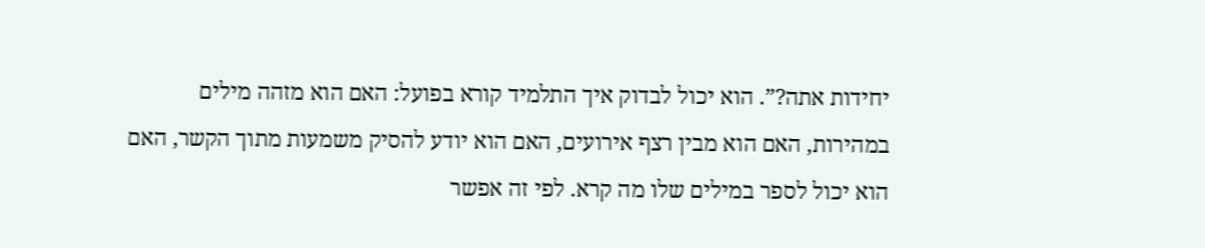יחידות אתה?”. הוא יכול לבדוק איך התלמיד קורא בפועל: האם הוא מזהה מילים במהירות, האם הוא מבין רצף אירועים, האם הוא יודע להסיק משמעות מתוך הקשר, האם הוא יכול לספר במילים שלו מה קרא. לפי זה אפשר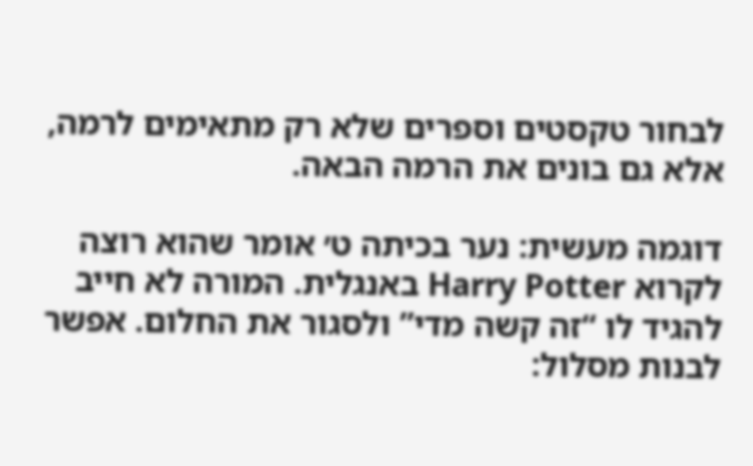לבחור טקסטים וספרים שלא רק מתאימים לרמה, אלא גם בונים את הרמה הבאה.

דוגמה מעשית: נער בכיתה ט׳ אומר שהוא רוצה לקרוא Harry Potter באנגלית. המורה לא חייב להגיד לו “זה קשה מדי” ולסגור את החלום. אפשר לבנות מסלול: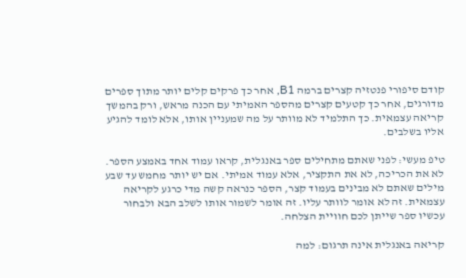קודם סיפורי פנטזיה קצרים ברמה B1, אחר כך פרקים קלים יותר מתוך ספרים מדורגים, אחר כך קטעים קצרים מהספר האמיתי עם הכנה מראש, ורק בהמשך קריאה עצמאית. כך התלמיד לא מוותר על מה שמעניין אותו, אלא לומד להגיע אליו בשלבים.

טיפ מעשי: לפני שאתם מתחילים ספר באנגלית, קראו עמוד אחד באמצע הספר. לא את הכריכה, לא את התקציר, אלא עמוד אמיתי. אם יש יותר מחמש עד שבע מילים שאתם לא מבינים בעמוד קצר, הספר כנראה קשה מדי כרגע לקריאה עצמאית. זה לא אומר לוותר עליו. זה אומר לשמור אותו לשלב הבא ולבחור עכשיו ספר שייתן לכם חוויית הצלחה.

קריאה באנגלית אינה תרגום: למה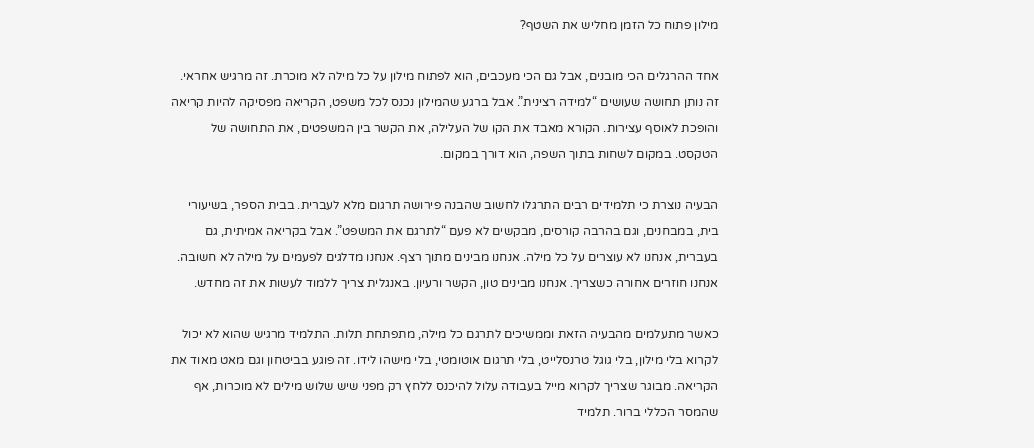מילון פתוח כל הזמן מחליש את השטף?

אחד ההרגלים הכי מובנים, אבל גם הכי מעכבים, הוא לפתוח מילון על כל מילה לא מוכרת. זה מרגיש אחראי. זה נותן תחושה שעושים “למידה רצינית”. אבל ברגע שהמילון נכנס לכל משפט, הקריאה מפסיקה להיות קריאה והופכת לאוסף עצירות. הקורא מאבד את הקו של העלילה, את הקשר בין המשפטים, את התחושה של הטקסט. במקום לשחות בתוך השפה, הוא דורך במקום.

הבעיה נוצרת כי תלמידים רבים התרגלו לחשוב שהבנה פירושה תרגום מלא לעברית. בבית הספר, בשיעורי בית, במבחנים, וגם בהרבה קורסים, מבקשים לא פעם “לתרגם את המשפט”. אבל בקריאה אמיתית, גם בעברית, אנחנו לא עוצרים על כל מילה. אנחנו מבינים מתוך רצף. אנחנו מדלגים לפעמים על מילה לא חשובה. אנחנו חוזרים אחורה כשצריך. אנחנו מבינים טון, הקשר ורעיון. באנגלית צריך ללמוד לעשות את זה מחדש.

כאשר מתעלמים מהבעיה הזאת וממשיכים לתרגם כל מילה, מתפתחת תלות. התלמיד מרגיש שהוא לא יכול לקרוא בלי מילון, בלי גוגל טרנסלייט, בלי תרגום אוטומטי, בלי מישהו לידו. זה פוגע בביטחון וגם מאט מאוד את הקריאה. מבוגר שצריך לקרוא מייל בעבודה עלול להיכנס ללחץ רק מפני שיש שלוש מילים לא מוכרות, אף שהמסר הכללי ברור. תלמיד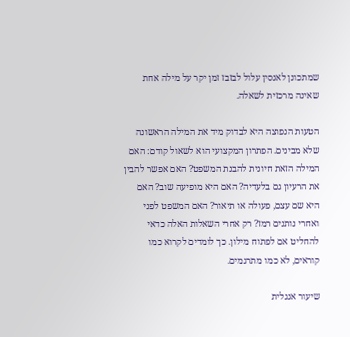שמתכונן לאנסין עלול לבזבז זמן יקר על מילה אחת שאינה מרכזית לשאלה.

הטעות הנפוצה היא לבדוק מיד את המילה הראשונה שלא מבינים. הפתרון המקצועי הוא לשאול קודם: האם המילה הזאת חיונית להבנת המשפט? האם אפשר להבין את הרעיון גם בלעדיה? האם היא מופיעה שוב? האם היא שם עצם, פעולה או תיאור? האם המשפט לפני ואחרי נותנים רמז? רק אחרי השאלות האלה כדאי להחליט אם לפתוח מילון. כך לומדים לקרוא כמו קוראים, לא כמו מתרגמים.

שיעור אנגלית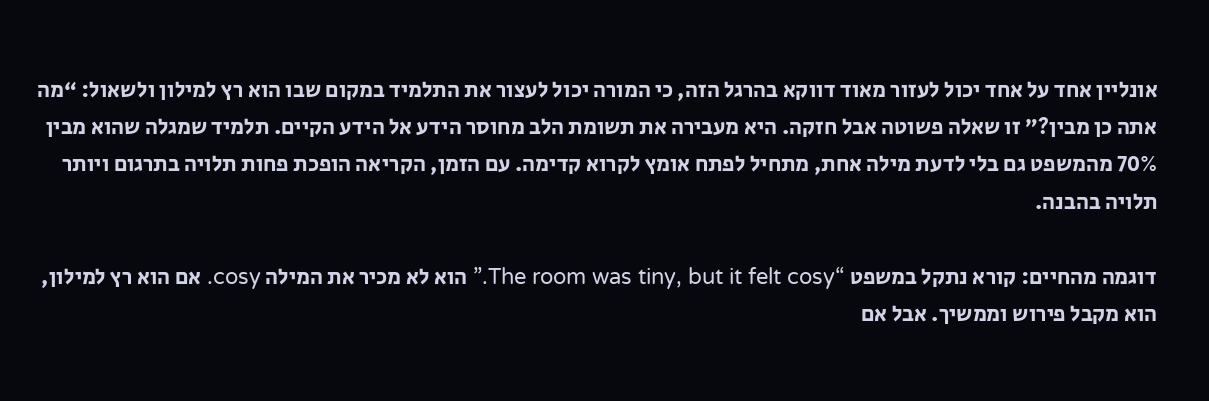אונליין אחד על אחד יכול לעזור מאוד דווקא בהרגל הזה, כי המורה יכול לעצור את התלמיד במקום שבו הוא רץ למילון ולשאול: “מה אתה כן מבין?” זו שאלה פשוטה אבל חזקה. היא מעבירה את תשומת הלב מחוסר הידע אל הידע הקיים. תלמיד שמגלה שהוא מבין 70% מהמשפט גם בלי לדעת מילה אחת, מתחיל לפתח אומץ לקרוא קדימה. עם הזמן, הקריאה הופכת פחות תלויה בתרגום ויותר תלויה בהבנה.

דוגמה מהחיים: קורא נתקל במשפט “The room was tiny, but it felt cosy.” הוא לא מכיר את המילה cosy. אם הוא רץ למילון, הוא מקבל פירוש וממשיך. אבל אם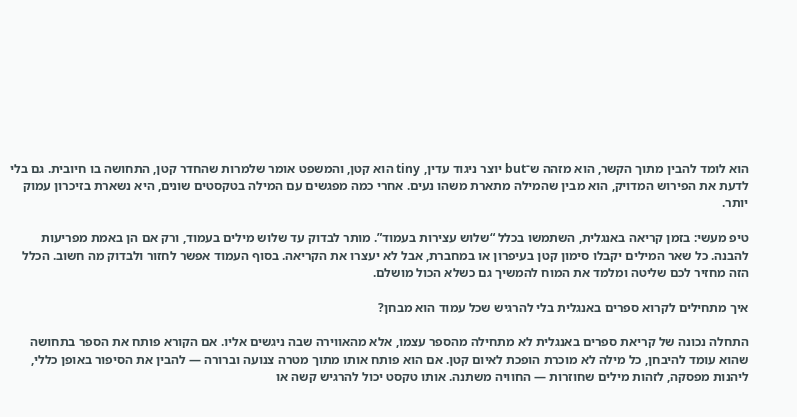הוא לומד להבין מתוך הקשר, הוא מזהה ש־but יוצר ניגוד עדין, tiny הוא קטן, והמשפט אומר שלמרות שהחדר קטן, התחושה בו חיובית. גם בלי לדעת את הפירוש המדויק, הוא מבין שהמילה מתארת משהו נעים. אחרי כמה מפגשים עם המילה בטקסטים שונים, היא נשארת בזיכרון עמוק יותר.

טיפ מעשי: בזמן קריאה באנגלית, השתמשו בכלל “שלוש עצירות בעמוד”. מותר לבדוק עד שלוש מילים בעמוד, ורק אם הן באמת מפריעות להבנה. כל שאר המילים יקבלו סימון קטן בעיפרון או במחברת, אבל לא יעצרו את הקריאה. בסוף העמוד אפשר לחזור ולבדוק מה חשוב. הכלל הזה מחזיר לכם שליטה ומלמד את המוח להמשיך גם כשלא הכול מושלם.

איך מתחילים לקרוא ספרים באנגלית בלי להרגיש שכל עמוד הוא מבחן?

התחלה נכונה של קריאת ספרים באנגלית לא מתחילה מהספר עצמו, אלא מהאווירה שבה ניגשים אליו. אם הקורא פותח את הספר בתחושה שהוא עומד להיבחן, כל מילה לא מוכרת הופכת לאיום קטן. אם הוא פותח אותו מתוך מטרה צנועה וברורה — להבין את הסיפור באופן כללי, ליהנות מפסקה, לזהות מילים שחוזרות — החוויה משתנה. אותו טקסט יכול להרגיש קשה או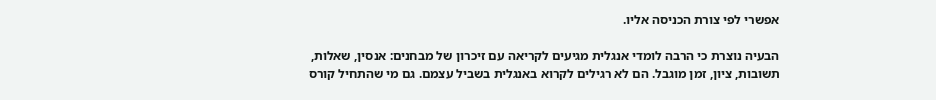אפשרי לפי צורת הכניסה אליו.

הבעיה נוצרת כי הרבה לומדי אנגלית מגיעים לקריאה עם זיכרון של מבחנים: אנסין, שאלות, תשובות, ציון, זמן מוגבל. הם לא רגילים לקרוא באנגלית בשביל עצמם. גם מי שהתחיל קורס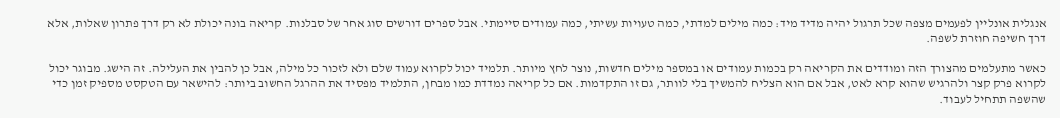אנגלית אונליין לפעמים מצפה שכל תרגול יהיה מדיד מיד: כמה מילים למדתי, כמה טעויות עשיתי, כמה עמודים סיימתי. אבל ספרים דורשים סוג אחר של סבלנות. קריאה בונה יכולת לא רק דרך פתרון שאלות, אלא דרך חשיפה חוזרת לשפה.

כאשר מתעלמים מהצורך הזה ומודדים את הקריאה רק בכמות עמודים או במספר מילים חדשות, נוצר לחץ מיותר. תלמיד יכול לקרוא עמוד שלם ולא לזכור כל מילה, אבל כן להבין את העלילה. זה הישג. מבוגר יכול לקרוא פרק קצר ולהרגיש שהוא קרא לאט, אבל אם הוא הצליח להמשיך בלי לוותר, גם זו התקדמות. אם כל קריאה נמדדת כמו מבחן, התלמיד מפסיד את ההרגל החשוב ביותר: להישאר עם הטקסט מספיק זמן כדי שהשפה תתחיל לעבוד.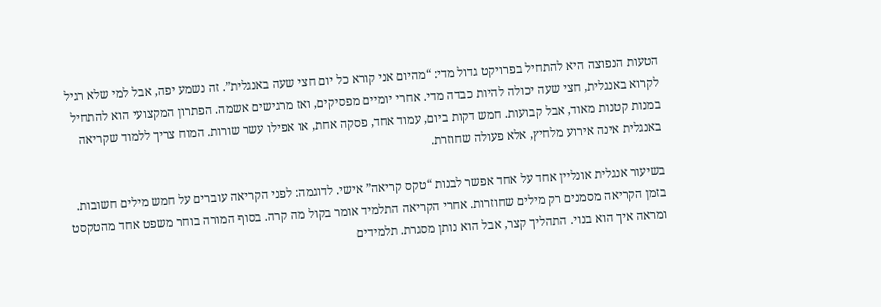הטעות הנפוצה היא להתחיל בפרויקט גדול מדי: “מהיום אני קורא כל יום חצי שעה באנגלית”. זה נשמע יפה, אבל למי שלא רגיל לקרוא באנגלית, חצי שעה יכולה להיות כבדה מדי. אחרי יומיים מפסיקים, ואז מרגישים אשמה. הפתרון המקצועי הוא להתחיל במנות קטנות מאוד, אבל קבועות. חמש דקות ביום, עמוד אחד, פסקה אחת, או אפילו עשר שורות. המוח צריך ללמוד שקריאה באנגלית אינה אירוע מלחיץ, אלא פעולה שחוזרת.

בשיעור אנגלית אונליין אחד על אחד אפשר לבנות “טקס קריאה” אישי. לדוגמה: לפני הקריאה עוברים על חמש מילים חשובות. בזמן הקריאה מסמנים רק מילים שחוזרות. אחרי הקריאה התלמיד אומר בקול מה קרה. בסוף המורה בוחר משפט אחד מהטקסט ומראה איך הוא בנוי. התהליך קצר, אבל הוא נותן מסגרת. תלמידים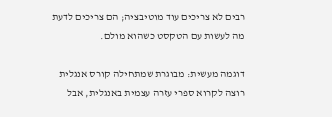רבים לא צריכים עוד מוטיבציה; הם צריכים לדעת מה לעשות עם הטקסט כשהוא מולם.

דוגמה מעשית: מבוגרת שמתחילה קורס אנגלית רוצה לקרוא ספרי עזרה עצמית באנגלית, אבל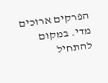הפרקים ארוכים מדי. במקום להתחיל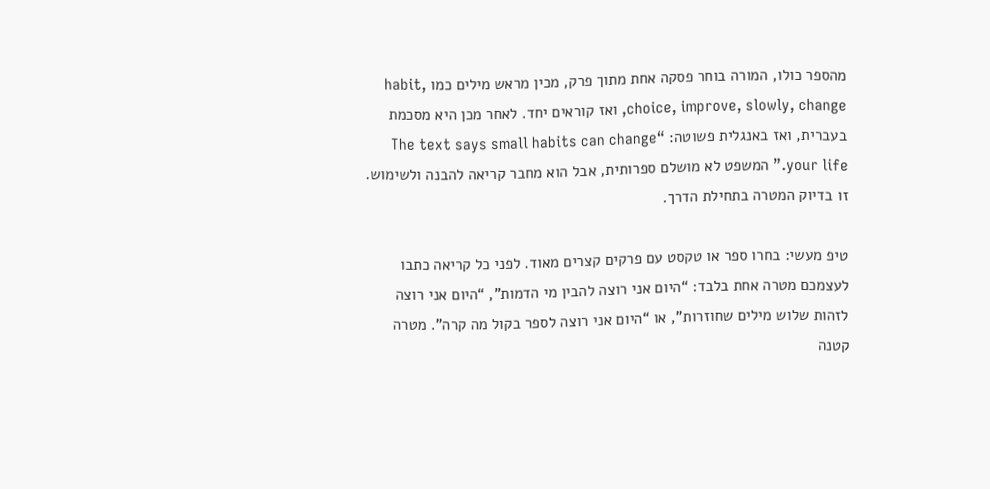מהספר כולו, המורה בוחר פסקה אחת מתוך פרק, מכין מראש מילים כמו habit, choice, improve, slowly, change, ואז קוראים יחד. לאחר מכן היא מסכמת בעברית, ואז באנגלית פשוטה: “The text says small habits can change your life.” המשפט לא מושלם ספרותית, אבל הוא מחבר קריאה להבנה ולשימוש. זו בדיוק המטרה בתחילת הדרך.

טיפ מעשי: בחרו ספר או טקסט עם פרקים קצרים מאוד. לפני כל קריאה כתבו לעצמכם מטרה אחת בלבד: “היום אני רוצה להבין מי הדמות”, “היום אני רוצה לזהות שלוש מילים שחוזרות”, או “היום אני רוצה לספר בקול מה קרה”. מטרה קטנה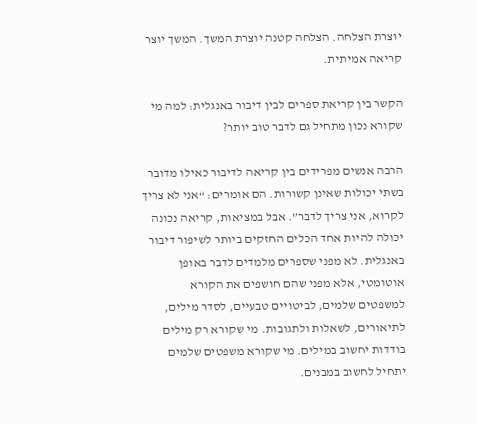יוצרת הצלחה. הצלחה קטנה יוצרת המשך. המשך יוצר קריאה אמיתית.

הקשר בין קריאת ספרים לבין דיבור באנגלית: למה מי שקורא נכון מתחיל גם לדבר טוב יותר?

הרבה אנשים מפרידים בין קריאה לדיבור כאילו מדובר בשתי יכולות שאינן קשורות. הם אומרים: “אני לא צריך לקרוא, אני צריך לדבר”. אבל במציאות, קריאה נכונה יכולה להיות אחד הכלים החזקים ביותר לשיפור דיבור באנגלית. לא מפני שספרים מלמדים לדבר באופן אוטומטי, אלא מפני שהם חושפים את הקורא למשפטים שלמים, לביטויים טבעיים, לסדר מילים, לתיאורים, לשאלות ולתגובות. מי שקורא רק מילים בודדות יחשוב במילים. מי שקורא משפטים שלמים יתחיל לחשוב במבנים.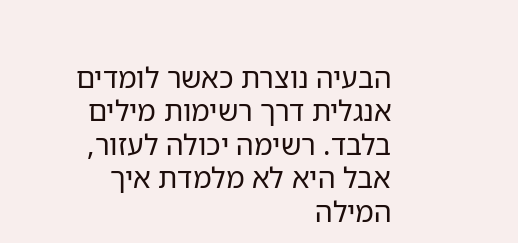הבעיה נוצרת כאשר לומדים אנגלית דרך רשימות מילים בלבד. רשימה יכולה לעזור, אבל היא לא מלמדת איך המילה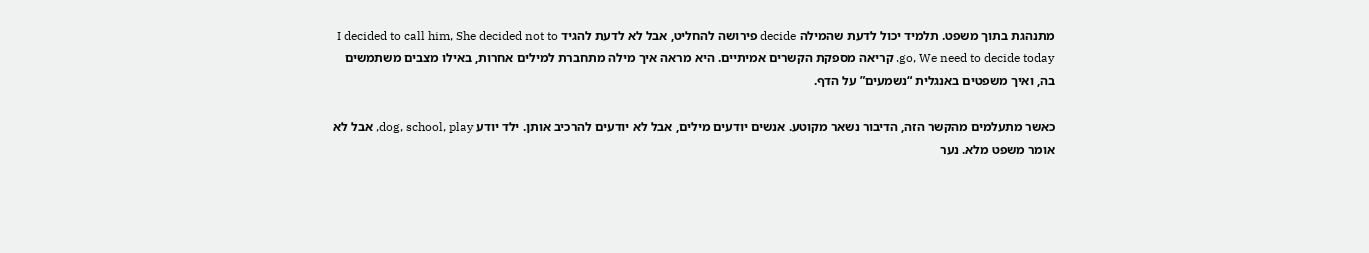מתנהגת בתוך משפט. תלמיד יכול לדעת שהמילה decide פירושה להחליט, אבל לא לדעת להגיד I decided to call him, She decided not to go, We need to decide today. קריאה מספקת הקשרים אמיתיים. היא מראה איך מילה מתחברת למילים אחרות, באילו מצבים משתמשים בה, ואיך משפטים באנגלית “נשמעים” על הדף.

כאשר מתעלמים מהקשר הזה, הדיבור נשאר מקוטע. אנשים יודעים מילים, אבל לא יודעים להרכיב אותן. ילד יודע dog, school, play, אבל לא אומר משפט מלא. נער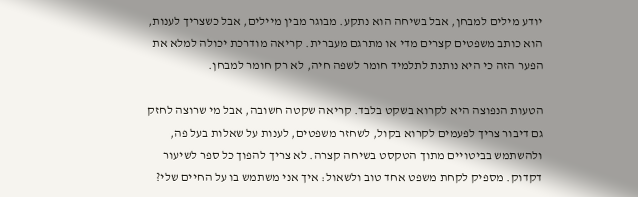יודע מילים למבחן, אבל בשיחה הוא נתקע. מבוגר מבין מיילים, אבל כשצריך לענות, הוא כותב משפטים קצרים מדי או מתרגם מעברית. קריאה מודרכת יכולה למלא את הפער הזה כי היא נותנת לתלמיד חומר לשפה חיה, לא רק חומר למבחן.

הטעות הנפוצה היא לקרוא בשקט בלבד. קריאה שקטה חשובה, אבל מי שרוצה לחזק גם דיבור צריך לפעמים לקרוא בקול, לשחזר משפטים, לענות על שאלות בעל פה, ולהשתמש בביטויים מתוך הטקסט בשיחה קצרה. לא צריך להפוך כל ספר לשיעור דקדוק. מספיק לקחת משפט אחד טוב ולשאול: איך אני משתמש בו על החיים שלי?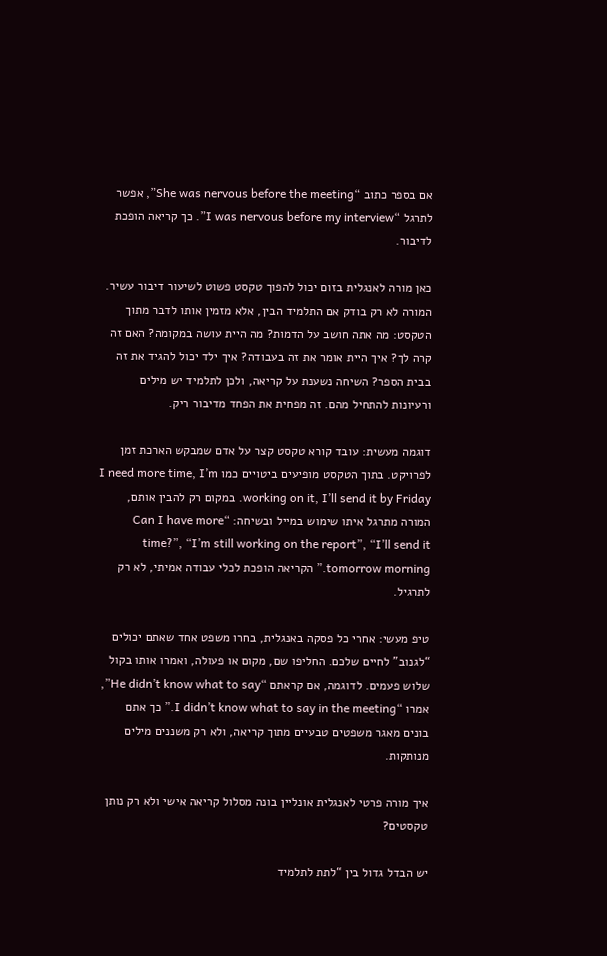אם בספר כתוב “She was nervous before the meeting”, אפשר לתרגל “I was nervous before my interview”. כך קריאה הופכת לדיבור.

כאן מורה לאנגלית בזום יכול להפוך טקסט פשוט לשיעור דיבור עשיר. המורה לא רק בודק אם התלמיד הבין, אלא מזמין אותו לדבר מתוך הטקסט: מה אתה חושב על הדמות? מה היית עושה במקומה? האם זה קרה לך? איך היית אומר את זה בעבודה? איך ילד יכול להגיד את זה בבית הספר? השיחה נשענת על קריאה, ולכן לתלמיד יש מילים ורעיונות להתחיל מהם. זה מפחית את הפחד מדיבור ריק.

דוגמה מעשית: עובד קורא טקסט קצר על אדם שמבקש הארכת זמן לפרויקט. בתוך הטקסט מופיעים ביטויים כמו I need more time, I’m working on it, I’ll send it by Friday. במקום רק להבין אותם, המורה מתרגל איתו שימוש במייל ובשיחה: “Can I have more time?”, “I’m still working on the report”, “I’ll send it tomorrow morning.” הקריאה הופכת לכלי עבודה אמיתי, לא רק לתרגיל.

טיפ מעשי: אחרי כל פסקה באנגלית, בחרו משפט אחד שאתם יכולים “לגנוב” לחיים שלכם. החליפו שם, מקום או פעולה, ואמרו אותו בקול שלוש פעמים. לדוגמה, אם קראתם “He didn’t know what to say”, אמרו “I didn’t know what to say in the meeting.” כך אתם בונים מאגר משפטים טבעיים מתוך קריאה, ולא רק משננים מילים מנותקות.

איך מורה פרטי לאנגלית אונליין בונה מסלול קריאה אישי ולא רק נותן טקסטים?

יש הבדל גדול בין “לתת לתלמיד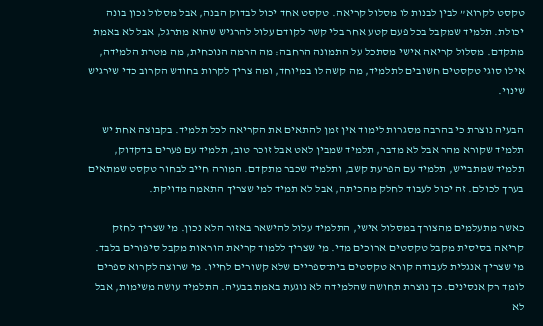טקסט לקרוא” לבין לבנות לו מסלול קריאה. טקסט אחד יכול לבדוק הבנה, אבל מסלול נכון בונה יכולת. תלמיד שמקבל בכל פעם קטע אחר בלי קשר לקודם עלול להרגיש שהוא מתרגל, אבל לא באמת מתקדם. מסלול קריאה אישי מסתכל על התמונה הרחבה: מה הרמה הנוכחית, מה מטרת הלמידה, אילו סוגי טקסטים חשובים לתלמיד, מה קשה לו במיוחד, ומה צריך לקרות בחודש הקרוב כדי שירגיש שינוי.

הבעיה נוצרת כי בהרבה מסגרות לימוד אין זמן להתאים את הקריאה לכל תלמיד. בקבוצה אחת יש תלמיד שקורא מהר אבל לא מדבר, תלמיד שמבין לאט אבל זוכר טוב, תלמיד עם פערים בדקדוק, תלמיד שמתבייש, תלמיד עם הפרעת קשב, ותלמיד שכבר מתקדם. המורה חייב לבחור טקסט שמתאים בערך לכולם. זה יכול לעבוד לחלק מהכיתה, אבל לא תמיד למי שצריך התאמה מדויקת.

כאשר מתעלמים מהצורך במסלול אישי, התלמיד עלול להישאר באזור הלא נכון. מי שצריך לחזק קריאה בסיסית מקבל טקסטים ארוכים מדי. מי שצריך ללמוד קריאת הוראות מקבל סיפורים בלבד. מי שצריך אנגלית לעבודה קורא טקסטים בית־ספריים שלא קשורים לחייו. מי שרוצה לקרוא ספרים לומד רק אנסינים. כך נוצרת תחושה שהלמידה לא נוגעת באמת בבעיה. התלמיד עושה משימות, אבל לא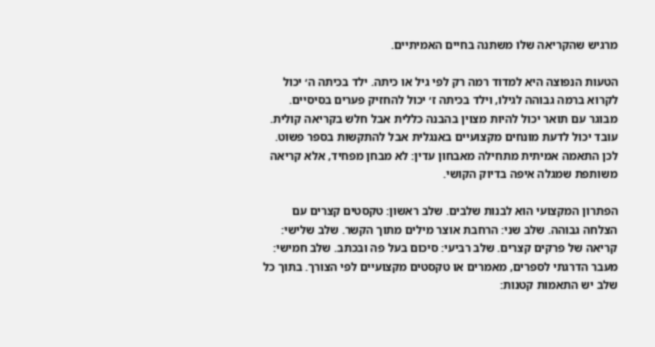מרגיש שהקריאה שלו משתנה בחיים האמיתיים.

הטעות הנפוצה היא למדוד רמה רק לפי גיל או כיתה. ילד בכיתה ה׳ יכול לקרוא ברמה גבוהה לגילו, וילד בכיתה ז׳ יכול להחזיק פערים בסיסיים. מבוגר עם תואר יכול להיות מצוין בהבנה כללית אבל חלש בקריאה קולית. עובד יכול לדעת מונחים מקצועיים באנגלית אבל להתקשות בספר פשוט. לכן התאמה אמיתית מתחילה מאבחון עדין: לא מבחן מפחיד, אלא קריאה משותפת שמגלה איפה בדיוק הקושי.

הפתרון המקצועי הוא לבנות שלבים. שלב ראשון: טקסטים קצרים עם הצלחה גבוהה. שלב שני: הרחבת אוצר מילים מתוך הקשר. שלב שלישי: קריאה של פרקים קצרים. שלב רביעי: סיכום בעל פה ובכתב. שלב חמישי: מעבר הדרגתי לספרים, מאמרים או טקסטים מקצועיים לפי הצורך. בתוך כל שלב יש התאמות קטנות: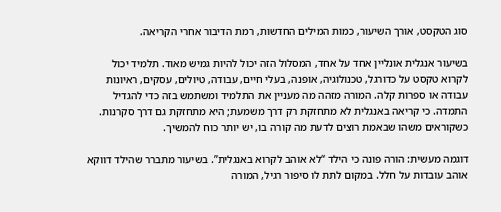סוג הטקסט, אורך השיעור, כמות המילים החדשות, רמת הדיבור אחרי הקריאה.

בשיעור אנגלית אונליין אחד על אחד, המסלול הזה יכול להיות גמיש מאוד. תלמיד יכול לקרוא טקסט על כדורגל, טכנולוגיה, אופנה, בעלי חיים, עבודה, טיולים, עסקים, ראיונות עבודה או ספרות קלה. המורה מזהה מה מעניין את התלמיד ומשתמש בזה כדי להגדיל התמדה. כי קריאה באנגלית לא מתחזקת רק דרך משמעת; היא מתחזקת גם דרך סקרנות. כשקוראים משהו שבאמת רוצים לדעת מה קורה בו, יש יותר כוח להמשיך.

דוגמה מעשית: הורה פונה כי הילד “לא אוהב לקרוא באנגלית”. בשיעור מתברר שהילד דווקא אוהב עובדות על חלל. במקום לתת לו סיפור רגיל, המורה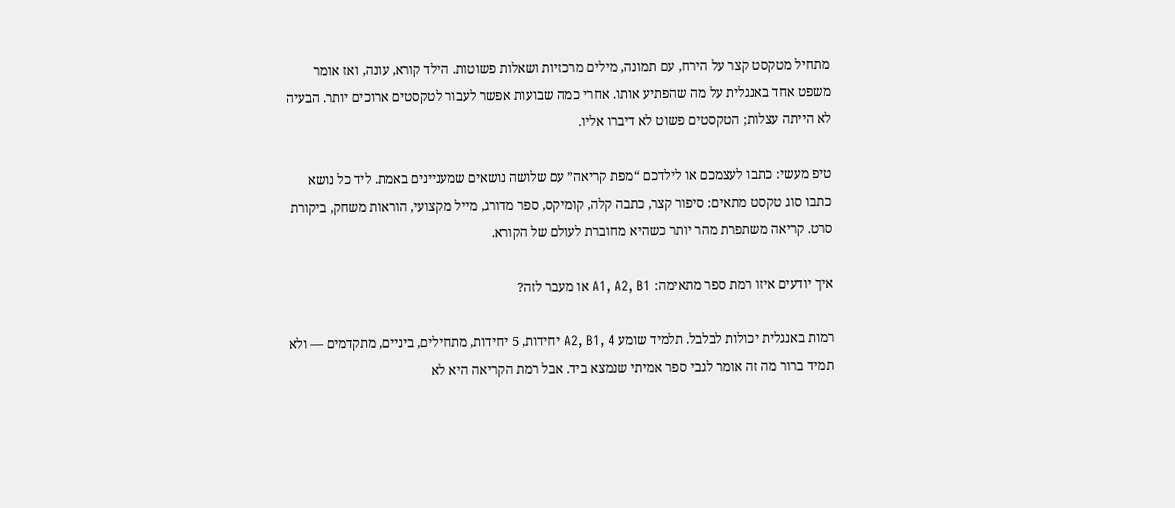מתחיל מטקסט קצר על הירח, עם תמונה, מילים מרכזיות ושאלות פשוטות. הילד קורא, עונה, ואז אומר משפט אחד באנגלית על מה שהפתיע אותו. אחרי כמה שבועות אפשר לעבור לטקסטים ארוכים יותר. הבעיה לא הייתה עצלות; הטקסטים פשוט לא דיברו אליו.

טיפ מעשי: כתבו לעצמכם או לילדכם “מפת קריאה” עם שלושה נושאים שמעניינים באמת. ליד כל נושא כתבו סוג טקסט מתאים: סיפור קצר, כתבה קלה, קומיקס, ספר מדורג, מייל מקצועי, הוראות משחק, ביקורת סרט. קריאה משתפרת מהר יותר כשהיא מחוברת לעולם של הקורא.

איך יודעים איזו רמת ספר מתאימה: A1, A2, B1 או מעבר לזה?

רמות באנגלית יכולות לבלבל. תלמיד שומע A2, B1, 4 יחידות, 5 יחידות, מתחילים, ביניים, מתקדמים — ולא תמיד ברור מה זה אומר לגבי ספר אמיתי שנמצא ביד. אבל רמת הקריאה היא לא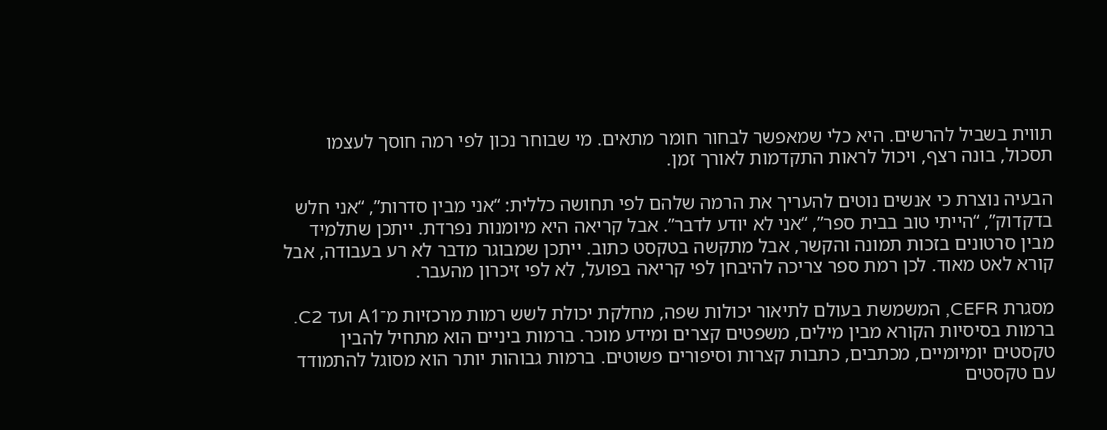תווית בשביל להרשים. היא כלי שמאפשר לבחור חומר מתאים. מי שבוחר נכון לפי רמה חוסך לעצמו תסכול, בונה רצף, ויכול לראות התקדמות לאורך זמן.

הבעיה נוצרת כי אנשים נוטים להעריך את הרמה שלהם לפי תחושה כללית: “אני מבין סדרות”, “אני חלש בדקדוק”, “הייתי טוב בבית ספר”, “אני לא יודע לדבר”. אבל קריאה היא מיומנות נפרדת. ייתכן שתלמיד מבין סרטונים בזכות תמונה והקשר, אבל מתקשה בטקסט כתוב. ייתכן שמבוגר מדבר לא רע בעבודה, אבל קורא לאט מאוד. לכן רמת ספר צריכה להיבחן לפי קריאה בפועל, לא לפי זיכרון מהעבר.

מסגרת CEFR, המשמשת בעולם לתיאור יכולות שפה, מחלקת יכולת לשש רמות מרכזיות מ־A1 ועד C2. ברמות בסיסיות הקורא מבין מילים, משפטים קצרים ומידע מוכר. ברמות ביניים הוא מתחיל להבין טקסטים יומיומיים, מכתבים, כתבות קצרות וסיפורים פשוטים. ברמות גבוהות יותר הוא מסוגל להתמודד עם טקסטים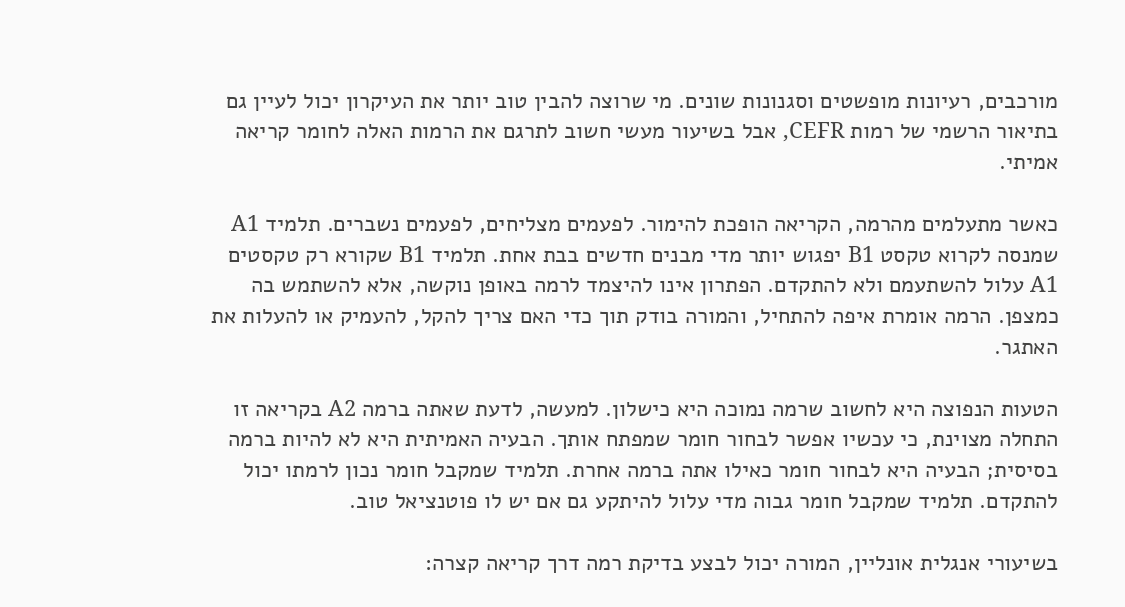מורכבים, רעיונות מופשטים וסגנונות שונים. מי שרוצה להבין טוב יותר את העיקרון יכול לעיין גם בתיאור הרשמי של רמות CEFR, אבל בשיעור מעשי חשוב לתרגם את הרמות האלה לחומר קריאה אמיתי.

כאשר מתעלמים מהרמה, הקריאה הופכת להימור. לפעמים מצליחים, לפעמים נשברים. תלמיד A1 שמנסה לקרוא טקסט B1 יפגוש יותר מדי מבנים חדשים בבת אחת. תלמיד B1 שקורא רק טקסטים A1 עלול להשתעמם ולא להתקדם. הפתרון אינו להיצמד לרמה באופן נוקשה, אלא להשתמש בה כמצפן. הרמה אומרת איפה להתחיל, והמורה בודק תוך כדי האם צריך להקל, להעמיק או להעלות את האתגר.

הטעות הנפוצה היא לחשוב שרמה נמוכה היא כישלון. למעשה, לדעת שאתה ברמה A2 בקריאה זו התחלה מצוינת, כי עכשיו אפשר לבחור חומר שמפתח אותך. הבעיה האמיתית היא לא להיות ברמה בסיסית; הבעיה היא לבחור חומר כאילו אתה ברמה אחרת. תלמיד שמקבל חומר נכון לרמתו יכול להתקדם. תלמיד שמקבל חומר גבוה מדי עלול להיתקע גם אם יש לו פוטנציאל טוב.

בשיעורי אנגלית אונליין, המורה יכול לבצע בדיקת רמה דרך קריאה קצרה: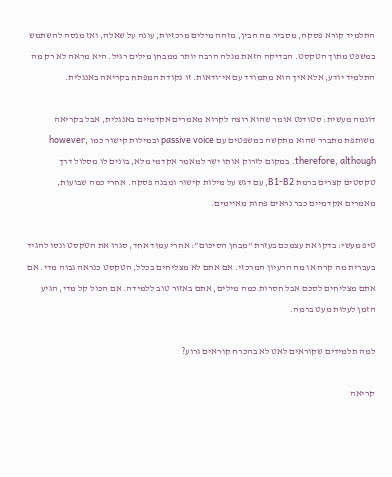התלמיד קורא פסקה, מסביר מה הבין, מזהה מילים מרכזיות, עונה על שאלה, ואז מנסה להשתמש במשפט מתוך הטקסט. הבדיקה הזאת מגלה הרבה יותר ממבחן מילים רגיל. היא מראה לא רק מה התלמיד יודע, אלא איך הוא מתמודד עם אי־ודאות. זו נקודת המפתח בקריאה באנגלית.

דוגמה מעשית: סטודנט אומר שהוא רוצה לקרוא מאמרים אקדמיים באנגלית, אבל בקריאה משותפת מתברר שהוא מתקשה במשפטים עם passive voice ובמילות קישור כמו however, therefore, although. במקום לזרוק אותו ישר למאמר אקדמי מלא, בונים לו מסלול דרך טקסטים קצרים ברמת B1-B2, עם דגש על מילות קישור ומבנה פסקה. אחרי כמה שבועות, מאמרים אקדמיים כבר נראים פחות מאיימים.

טיפ מעשי: בדקו את עצמכם בעזרת “מבחן הסיכום”: אחרי עמוד אחד, סגרו את הטקסט ונסו להגיד בעברית מה קרה או מה הרעיון המרכזי. אם אתם לא מצליחים בכלל, הטקסט כנראה גבוה מדי. אם אתם מצליחים לסכם אבל חסרות כמה מילים, אתם באזור טוב ללמידה. אם הכול קל מדי, הגיע הזמן לעלות מעט ברמה.

למה תלמידים שקוראים לאט לא בהכרח קוראים גרוע?

קריאה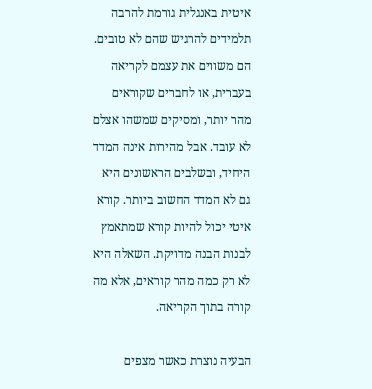איטית באנגלית גורמת להרבה תלמידים להרגיש שהם לא טובים. הם משווים את עצמם לקריאה בעברית, או לחברים שקוראים מהר יותר, ומסיקים שמשהו אצלם לא עובד. אבל מהירות אינה המדד היחיד, ובשלבים הראשונים היא גם לא המדד החשוב ביותר. קורא איטי יכול להיות קורא שמתאמץ לבנות הבנה מדויקת. השאלה היא לא רק כמה מהר קוראים, אלא מה קורה בתוך הקריאה.

הבעיה נוצרת כאשר מצפים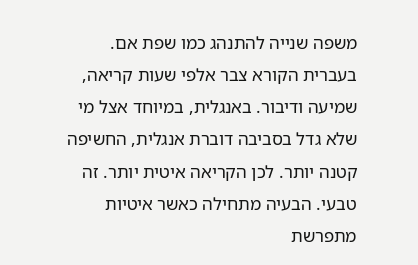משפה שנייה להתנהג כמו שפת אם. בעברית הקורא צבר אלפי שעות קריאה, שמיעה ודיבור. באנגלית, במיוחד אצל מי שלא גדל בסביבה דוברת אנגלית, החשיפה קטנה יותר. לכן הקריאה איטית יותר. זה טבעי. הבעיה מתחילה כאשר איטיות מתפרשת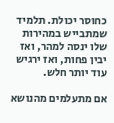כחוסר יכולת. תלמיד שמתבייש במהירות שלו ינסה למהר, ואז יבין פחות, ואז ירגיש עוד יותר חלש.

אם מתעלמים מהנושא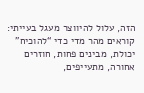הזה, עלול להיווצר מעגל בעייתי: קוראים מהר מדי כדי “להוכיח” יכולת, מבינים פחות, חוזרים אחורה, מתעייפים,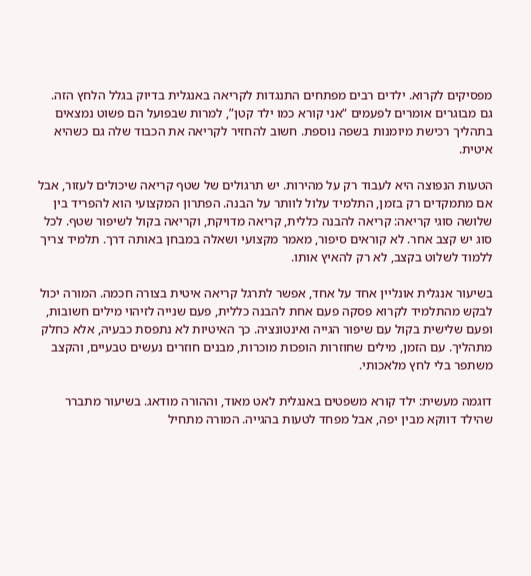מפסיקים לקרוא. ילדים רבים מפתחים התנגדות לקריאה באנגלית בדיוק בגלל הלחץ הזה. גם מבוגרים אומרים לפעמים “אני קורא כמו ילד קטן”, למרות שבפועל הם פשוט נמצאים בתהליך רכישת מיומנות בשפה נוספת. חשוב להחזיר לקריאה את הכבוד שלה גם כשהיא איטית.

הטעות הנפוצה היא לעבוד רק על מהירות. יש תרגולים של שטף קריאה שיכולים לעזור, אבל אם מתמקדים רק בזמן, התלמיד עלול לוותר על הבנה. הפתרון המקצועי הוא להפריד בין שלושה סוגי קריאה: קריאה להבנה כללית, קריאה מדויקת, וקריאה בקול לשיפור שטף. לכל סוג יש קצב אחר. לא קוראים סיפור, מאמר מקצועי ושאלה במבחן באותה דרך. תלמיד צריך ללמוד לשלוט בקצב, לא רק להאיץ אותו.

בשיעור אנגלית אונליין אחד על אחד, אפשר לתרגל קריאה איטית בצורה חכמה. המורה יכול לבקש מהתלמיד לקרוא פסקה פעם אחת להבנה כללית, פעם שנייה לזיהוי מילים חשובות, ופעם שלישית בקול עם שיפור הגייה ואינטונציה. כך האיטיות לא נתפסת כבעיה, אלא כחלק מתהליך. עם הזמן, מילים שחוזרות הופכות מוכרות, מבנים חוזרים נעשים טבעיים, והקצב משתפר בלי לחץ מלאכותי.

דוגמה מעשית: ילד קורא משפטים באנגלית לאט מאוד, וההורה מודאג. בשיעור מתברר שהילד דווקא מבין יפה, אבל מפחד לטעות בהגייה. המורה מתחיל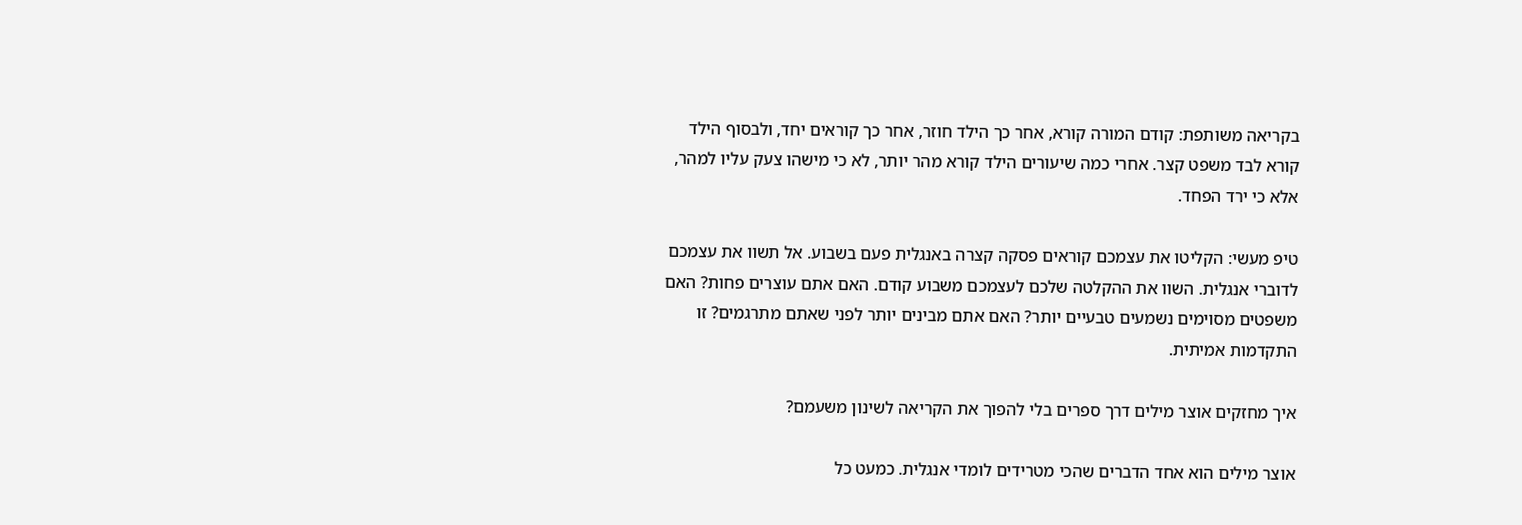בקריאה משותפת: קודם המורה קורא, אחר כך הילד חוזר, אחר כך קוראים יחד, ולבסוף הילד קורא לבד משפט קצר. אחרי כמה שיעורים הילד קורא מהר יותר, לא כי מישהו צעק עליו למהר, אלא כי ירד הפחד.

טיפ מעשי: הקליטו את עצמכם קוראים פסקה קצרה באנגלית פעם בשבוע. אל תשוו את עצמכם לדוברי אנגלית. השוו את ההקלטה שלכם לעצמכם משבוע קודם. האם אתם עוצרים פחות? האם משפטים מסוימים נשמעים טבעיים יותר? האם אתם מבינים יותר לפני שאתם מתרגמים? זו התקדמות אמיתית.

איך מחזקים אוצר מילים דרך ספרים בלי להפוך את הקריאה לשינון משעמם?

אוצר מילים הוא אחד הדברים שהכי מטרידים לומדי אנגלית. כמעט כל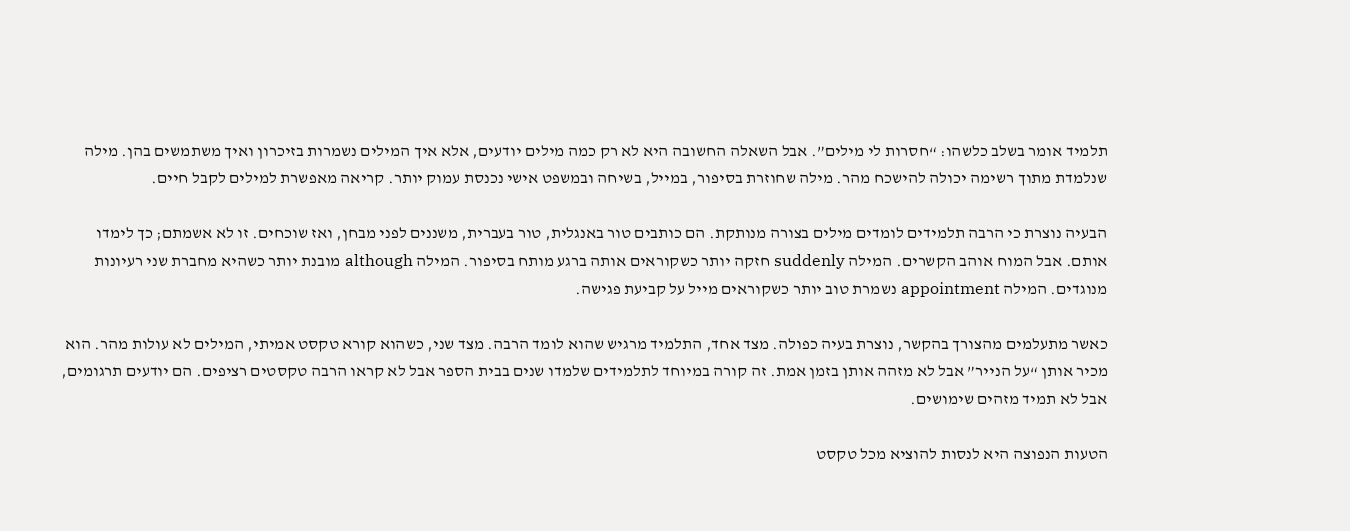תלמיד אומר בשלב כלשהו: “חסרות לי מילים”. אבל השאלה החשובה היא לא רק כמה מילים יודעים, אלא איך המילים נשמרות בזיכרון ואיך משתמשים בהן. מילה שנלמדת מתוך רשימה יכולה להישכח מהר. מילה שחוזרת בסיפור, במייל, בשיחה ובמשפט אישי נכנסת עמוק יותר. קריאה מאפשרת למילים לקבל חיים.

הבעיה נוצרת כי הרבה תלמידים לומדים מילים בצורה מנותקת. הם כותבים טור באנגלית, טור בעברית, משננים לפני מבחן, ואז שוכחים. זו לא אשמתם; כך לימדו אותם. אבל המוח אוהב הקשרים. המילה suddenly חזקה יותר כשקוראים אותה ברגע מותח בסיפור. המילה although מובנת יותר כשהיא מחברת שני רעיונות מנוגדים. המילה appointment נשמרת טוב יותר כשקוראים מייל על קביעת פגישה.

כאשר מתעלמים מהצורך בהקשר, נוצרת בעיה כפולה. מצד אחד, התלמיד מרגיש שהוא לומד הרבה. מצד שני, כשהוא קורא טקסט אמיתי, המילים לא עולות מהר. הוא מכיר אותן “על הנייר” אבל לא מזהה אותן בזמן אמת. זה קורה במיוחד לתלמידים שלמדו שנים בבית הספר אבל לא קראו הרבה טקסטים רציפים. הם יודעים תרגומים, אבל לא תמיד מזהים שימושים.

הטעות הנפוצה היא לנסות להוציא מכל טקסט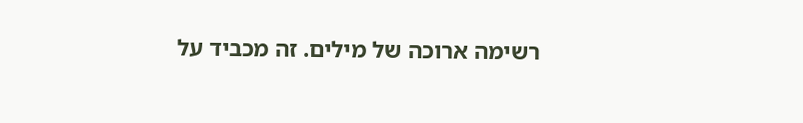רשימה ארוכה של מילים. זה מכביד על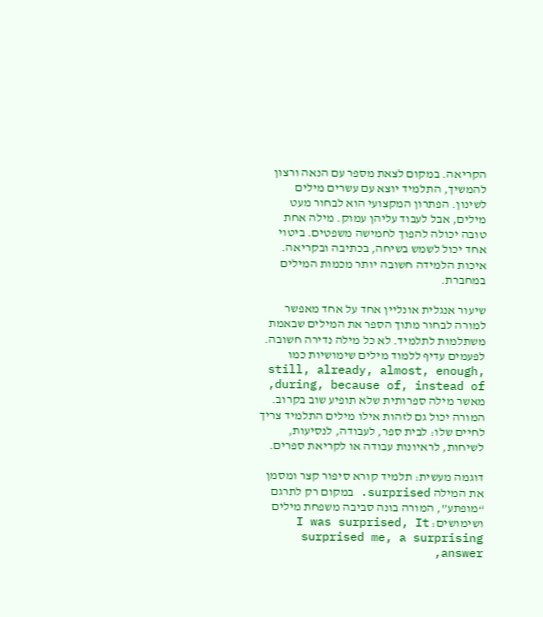הקריאה. במקום לצאת מספר עם הנאה ורצון להמשיך, התלמיד יוצא עם עשרים מילים לשינון. הפתרון המקצועי הוא לבחור מעט מילים, אבל לעבוד עליהן עמוק. מילה אחת טובה יכולה להפוך לחמישה משפטים. ביטוי אחד יכול לשמש בשיחה, בכתיבה ובקריאה. איכות הלמידה חשובה יותר מכמות המילים במחברת.

שיעור אנגלית אונליין אחד על אחד מאפשר למורה לבחור מתוך הספר את המילים שבאמת משתלמות לתלמיד. לא כל מילה נדירה חשובה. לפעמים עדיף ללמוד מילים שימושיות כמו still, already, almost, enough, during, because of, instead of, מאשר מילה ספרותית שלא תופיע שוב בקרוב. המורה יכול גם לזהות אילו מילים התלמיד צריך לחיים שלו: לבית ספר, לעבודה, לנסיעות, לשיחות, לראיונות עבודה או לקריאת ספרים.

דוגמה מעשית: תלמיד קורא סיפור קצר ומסמן את המילה surprised. במקום רק לתרגם “מופתע”, המורה בונה סביבה משפחת מילים ושימושים: I was surprised, It surprised me, a surprising answer,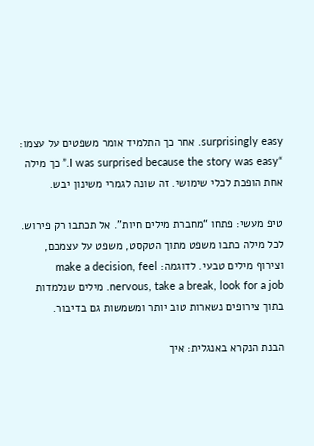surprisingly easy. אחר כך התלמיד אומר משפטים על עצמו: “I was surprised because the story was easy.” כך מילה אחת הופכת לכלי שימושי. זה שונה לגמרי משינון יבש.

טיפ מעשי: פתחו “מחברת מילים חיות”. אל תכתבו רק פירוש. לכל מילה כתבו משפט מתוך הטקסט, משפט על עצמכם, וצירוף מילים טבעי. לדוגמה: make a decision, feel nervous, take a break, look for a job. מילים שנלמדות בתוך צירופים נשארות טוב יותר ומשמשות גם בדיבור.

הבנת הנקרא באנגלית: איך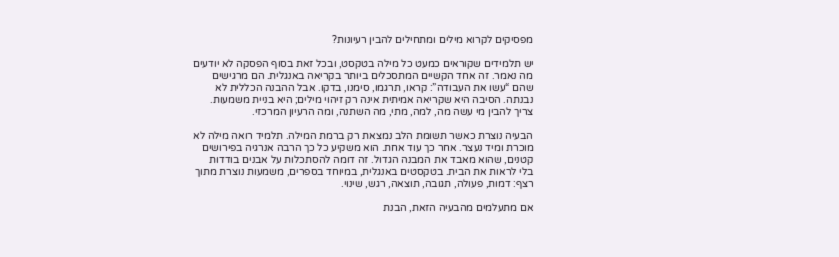מפסיקים לקרוא מילים ומתחילים להבין רעיונות?

יש תלמידים שקוראים כמעט כל מילה בטקסט, ובכל זאת בסוף הפסקה לא יודעים מה נאמר. זה אחד הקשיים המתסכלים ביותר בקריאה באנגלית. הם מרגישים שהם “עשו את העבודה”: קראו, תרגמו, סימנו, בדקו. אבל ההבנה הכללית לא נבנתה. הסיבה היא שקריאה אמיתית אינה רק זיהוי מילים; היא בניית משמעות. צריך להבין מי עשה מה, למה, מתי, מה השתנה, ומה הרעיון המרכזי.

הבעיה נוצרת כאשר תשומת הלב נמצאת רק ברמת המילה. תלמיד רואה מילה לא מוכרת ומיד נעצר. אחר כך עוד אחת. הוא משקיע כל כך הרבה אנרגיה בפירושים קטנים, שהוא מאבד את המבנה הגדול. זה דומה להסתכלות על אבנים בודדות בלי לראות את הבית. בטקסטים באנגלית, במיוחד בספרים, משמעות נוצרת מתוך רצף: דמות, פעולה, תגובה, תוצאה, רגש, שינוי.

אם מתעלמים מהבעיה הזאת, הבנת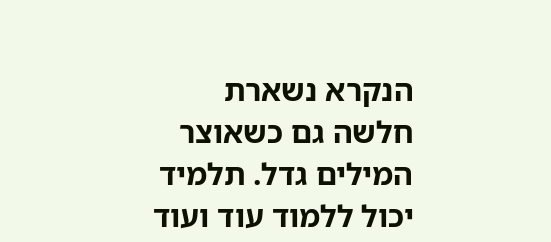הנקרא נשארת חלשה גם כשאוצר המילים גדל. תלמיד יכול ללמוד עוד ועוד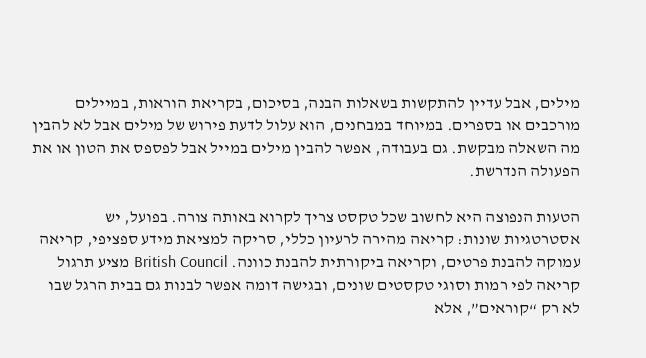מילים, אבל עדיין להתקשות בשאלות הבנה, בסיכום, בקריאת הוראות, במיילים מורכבים או בספרים. במיוחד במבחנים, הוא עלול לדעת פירוש של מילים אבל לא להבין מה השאלה מבקשת. גם בעבודה, אפשר להבין מילים במייל אבל לפספס את הטון או את הפעולה הנדרשת.

הטעות הנפוצה היא לחשוב שכל טקסט צריך לקרוא באותה צורה. בפועל, יש אסטרטגיות שונות: קריאה מהירה לרעיון כללי, סריקה למציאת מידע ספציפי, קריאה עמוקה להבנת פרטים, וקריאה ביקורתית להבנת כוונה. British Council מציע תרגול קריאה לפי רמות וסוגי טקסטים שונים, ובגישה דומה אפשר לבנות גם בבית הרגל שבו לא רק “קוראים”, אלא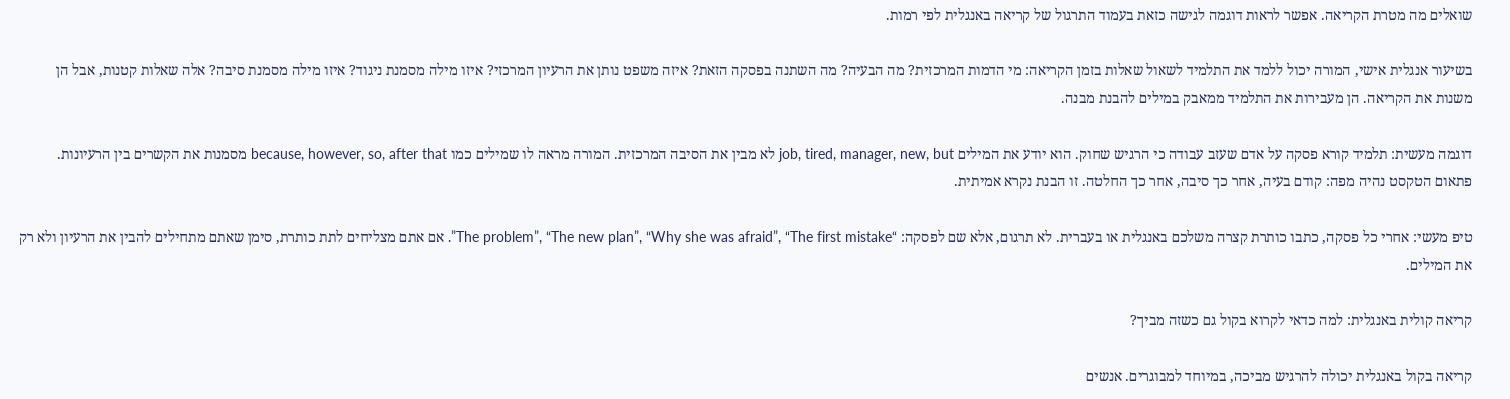שואלים מה מטרת הקריאה. אפשר לראות דוגמה לגישה כזאת בעמוד התרגול של קריאה באנגלית לפי רמות.

בשיעור אנגלית אישי, המורה יכול ללמד את התלמיד לשאול שאלות בזמן הקריאה: מי הדמות המרכזית? מה הבעיה? מה השתנה בפסקה הזאת? איזה משפט נותן את הרעיון המרכזי? איזו מילה מסמנת ניגוד? איזו מילה מסמנת סיבה? אלה שאלות קטנות, אבל הן משנות את הקריאה. הן מעבירות את התלמיד ממאבק במילים להבנת מבנה.

דוגמה מעשית: תלמיד קורא פסקה על אדם שעזב עבודה כי הרגיש שחוק. הוא יודע את המילים job, tired, manager, new, but לא מבין את הסיבה המרכזית. המורה מראה לו שמילים כמו because, however, so, after that מסמנות את הקשרים בין הרעיונות. פתאום הטקסט נהיה מפה: קודם בעיה, אחר כך סיבה, אחר כך החלטה. זו הבנת נקרא אמיתית.

טיפ מעשי: אחרי כל פסקה, כתבו כותרת קצרה משלכם באנגלית או בעברית. לא תרגום, אלא שם לפסקה: “The problem”, “The new plan”, “Why she was afraid”, “The first mistake”. אם אתם מצליחים לתת כותרת, סימן שאתם מתחילים להבין את הרעיון ולא רק את המילים.

קריאה קולית באנגלית: למה כדאי לקרוא בקול גם כשזה מביך?

קריאה בקול באנגלית יכולה להרגיש מביכה, במיוחד למבוגרים. אנשים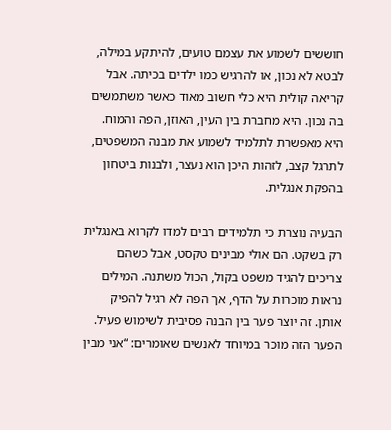חוששים לשמוע את עצמם טועים, להיתקע במילה, לבטא לא נכון, או להרגיש כמו ילדים בכיתה. אבל קריאה קולית היא כלי חשוב מאוד כאשר משתמשים בה נכון. היא מחברת בין העין, האוזן, הפה והמוח. היא מאפשרת לתלמיד לשמוע את מבנה המשפטים, לתרגל קצב, לזהות היכן הוא נעצר, ולבנות ביטחון בהפקת אנגלית.

הבעיה נוצרת כי תלמידים רבים למדו לקרוא באנגלית רק בשקט. הם אולי מבינים טקסט, אבל כשהם צריכים להגיד משפט בקול, הכול משתנה. המילים נראות מוכרות על הדף, אך הפה לא רגיל להפיק אותן. זה יוצר פער בין הבנה פסיבית לשימוש פעיל. הפער הזה מוכר במיוחד לאנשים שאומרים: “אני מבין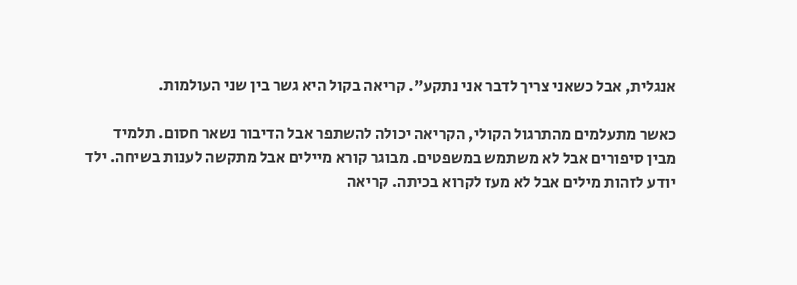אנגלית, אבל כשאני צריך לדבר אני נתקע”. קריאה בקול היא גשר בין שני העולמות.

כאשר מתעלמים מהתרגול הקולי, הקריאה יכולה להשתפר אבל הדיבור נשאר חסום. תלמיד מבין סיפורים אבל לא משתמש במשפטים. מבוגר קורא מיילים אבל מתקשה לענות בשיחה. ילד יודע לזהות מילים אבל לא מעז לקרוא בכיתה. קריאה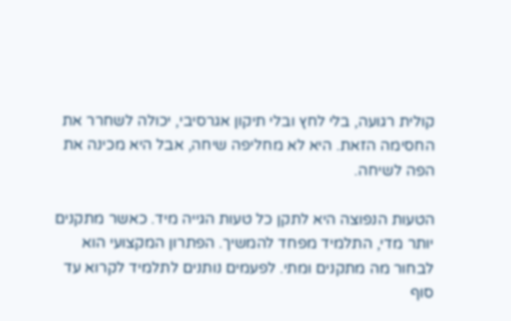קולית רגועה, בלי לחץ ובלי תיקון אגרסיבי, יכולה לשחרר את החסימה הזאת. היא לא מחליפה שיחה, אבל היא מכינה את הפה לשיחה.

הטעות הנפוצה היא לתקן כל טעות הגייה מיד. כאשר מתקנים יותר מדי, התלמיד מפחד להמשיך. הפתרון המקצועי הוא לבחור מה מתקנים ומתי. לפעמים נותנים לתלמיד לקרוא עד סוף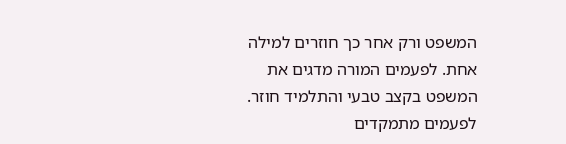המשפט ורק אחר כך חוזרים למילה אחת. לפעמים המורה מדגים את המשפט בקצב טבעי והתלמיד חוזר. לפעמים מתמקדים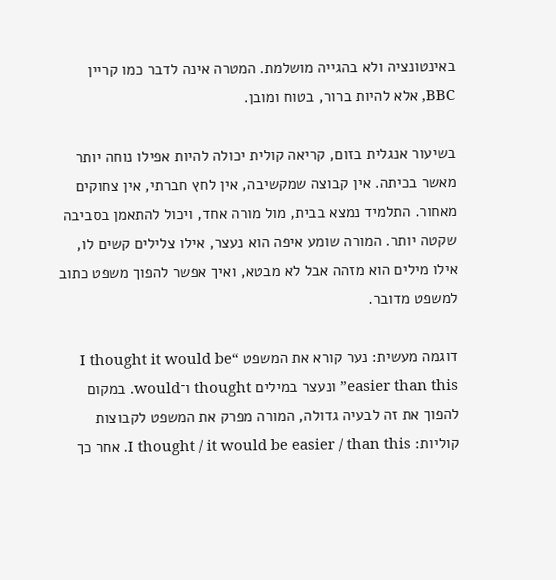באינטונציה ולא בהגייה מושלמת. המטרה אינה לדבר כמו קריין BBC, אלא להיות ברור, בטוח ומובן.

בשיעור אנגלית בזום, קריאה קולית יכולה להיות אפילו נוחה יותר מאשר בכיתה. אין קבוצה שמקשיבה, אין לחץ חברתי, אין צחוקים מאחור. התלמיד נמצא בבית, מול מורה אחד, ויכול להתאמן בסביבה שקטה יותר. המורה שומע איפה הוא נעצר, אילו צלילים קשים לו, אילו מילים הוא מזהה אבל לא מבטא, ואיך אפשר להפוך משפט כתוב למשפט מדובר.

דוגמה מעשית: נער קורא את המשפט “I thought it would be easier than this” ונעצר במילים thought ו־would. במקום להפוך את זה לבעיה גדולה, המורה מפרק את המשפט לקבוצות קוליות: I thought / it would be easier / than this. אחר כך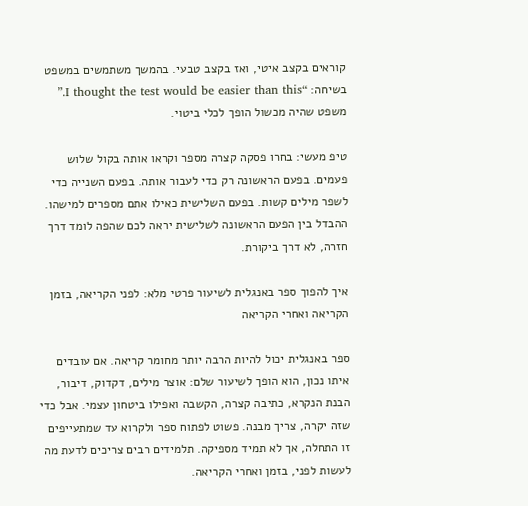קוראים בקצב איטי, ואז בקצב טבעי. בהמשך משתמשים במשפט בשיחה: “I thought the test would be easier than this.” משפט שהיה מכשול הופך לכלי ביטוי.

טיפ מעשי: בחרו פסקה קצרה מספר וקראו אותה בקול שלוש פעמים. בפעם הראשונה רק כדי לעבור אותה. בפעם השנייה כדי לשפר מילים קשות. בפעם השלישית כאילו אתם מספרים למישהו. ההבדל בין הפעם הראשונה לשלישית יראה לכם שהפה לומד דרך חזרה, לא דרך ביקורת.

איך להפוך ספר באנגלית לשיעור פרטי מלא: לפני הקריאה, בזמן הקריאה ואחרי הקריאה

ספר באנגלית יכול להיות הרבה יותר מחומר קריאה. אם עובדים איתו נכון, הוא הופך לשיעור שלם: אוצר מילים, דקדוק, דיבור, הבנת הנקרא, כתיבה קצרה, הקשבה ואפילו ביטחון עצמי. אבל כדי שזה יקרה, צריך מבנה. פשוט לפתוח ספר ולקרוא עד שמתעייפים זו התחלה, אך לא תמיד מספיקה. תלמידים רבים צריכים לדעת מה לעשות לפני, בזמן ואחרי הקריאה.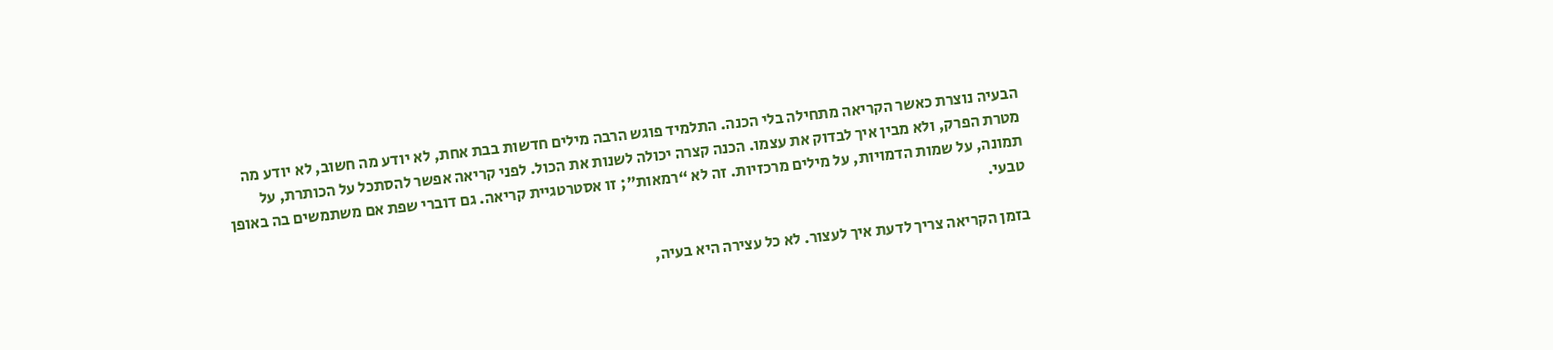הבעיה נוצרת כאשר הקריאה מתחילה בלי הכנה. התלמיד פוגש הרבה מילים חדשות בבת אחת, לא יודע מה חשוב, לא יודע מה מטרת הפרק, ולא מבין איך לבדוק את עצמו. הכנה קצרה יכולה לשנות את הכול. לפני קריאה אפשר להסתכל על הכותרת, על תמונה, על שמות הדמויות, על מילים מרכזיות. זה לא “רמאות”; זו אסטרטגיית קריאה. גם דוברי שפת אם משתמשים בה באופן טבעי.

בזמן הקריאה צריך לדעת איך לעצור. לא כל עצירה היא בעיה,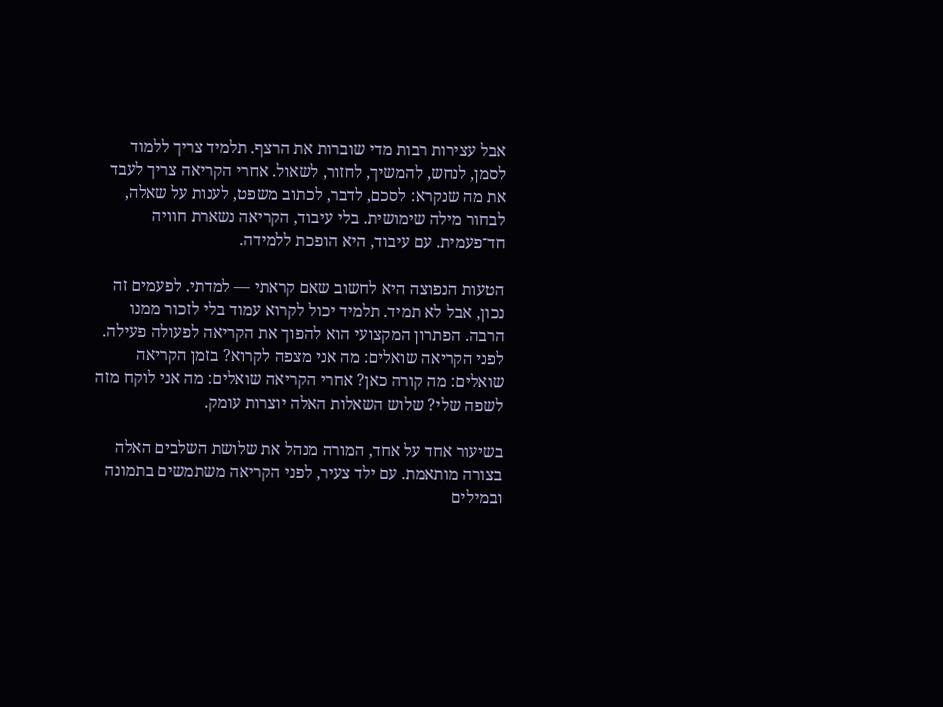אבל עצירות רבות מדי שוברות את הרצף. תלמיד צריך ללמוד לסמן, לנחש, להמשיך, לחזור, לשאול. אחרי הקריאה צריך לעבד את מה שנקרא: לסכם, לדבר, לכתוב משפט, לענות על שאלה, לבחור מילה שימושית. בלי עיבוד, הקריאה נשארת חוויה חד־פעמית. עם עיבוד, היא הופכת ללמידה.

הטעות הנפוצה היא לחשוב שאם קראתי — למדתי. לפעמים זה נכון, אבל לא תמיד. תלמיד יכול לקרוא עמוד בלי לזכור ממנו הרבה. הפתרון המקצועי הוא להפוך את הקריאה לפעולה פעילה. לפני הקריאה שואלים: מה אני מצפה לקרוא? בזמן הקריאה שואלים: מה קורה כאן? אחרי הקריאה שואלים: מה אני לוקח מזה לשפה שלי? שלוש השאלות האלה יוצרות עומק.

בשיעור אחד על אחד, המורה מנהל את שלושת השלבים האלה בצורה מותאמת. עם ילד צעיר, לפני הקריאה משתמשים בתמונה ובמילים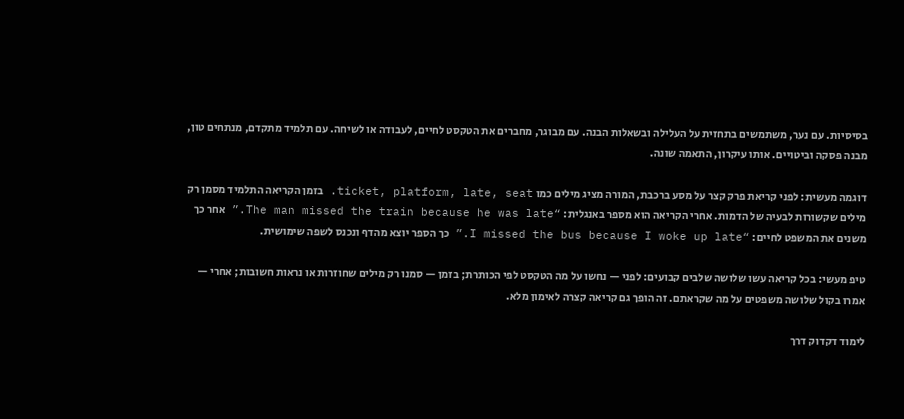בסיסיות. עם נער, משתמשים בתחזית על העלילה ובשאלות הבנה. עם מבוגר, מחברים את הטקסט לחיים, לעבודה או לשיחה. עם תלמיד מתקדם, מנתחים טון, מבנה פסקה וביטויים. אותו עיקרון, התאמה שונה.

דוגמה מעשית: לפני קריאת פרק קצר על מסע ברכבת, המורה מציג מילים כמו ticket, platform, late, seat. בזמן הקריאה התלמיד מסמן רק מילים שקשורות לבעיה של הדמות. אחרי הקריאה הוא מספר באנגלית: “The man missed the train because he was late.” אחר כך משנים את המשפט לחיים: “I missed the bus because I woke up late.” כך הספר יוצא מהדף ונכנס לשפה שימושית.

טיפ מעשי: בכל קריאה עשו שלושה שלבים קבועים: לפני — נחשו על מה הטקסט לפי הכותרת; בזמן — סמנו רק מילים שחוזרות או נראות חשובות; אחרי — אמרו בקול שלושה משפטים על מה שקראתם. זה הופך גם קריאה קצרה לאימון מלא.

לימוד דקדוק דרך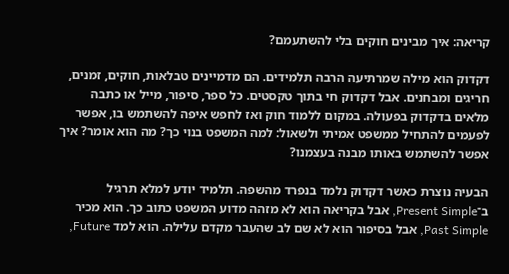קריאה: איך מבינים חוקים בלי להשתעמם?

דקדוק הוא מילה שמרתיעה הרבה תלמידים. הם מדמיינים טבלאות, חוקים, זמנים, חריגים ומבחנים. אבל דקדוק חי בתוך טקסטים. כל ספר, סיפור, מייל או כתבה מלאים בדקדוק בפעולה. במקום ללמוד חוק ואז לחפש איפה להשתמש בו, אפשר לפעמים להתחיל ממשפט אמיתי ולשאול: למה המשפט בנוי כך? מה הוא אומר? איך אפשר להשתמש באותו מבנה בעצמנו?

הבעיה נוצרת כאשר דקדוק נלמד בנפרד מהשפה. תלמיד יודע למלא תרגיל ב־Present Simple, אבל בקריאה הוא לא מזהה מדוע המשפט כתוב כך. הוא מכיר Past Simple, אבל בסיפור הוא לא שם לב שהעבר מקדם עלילה. הוא למד Future,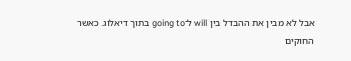אבל לא מבין את ההבדל בין will ל־going to בתוך דיאלוג. כאשר החוקים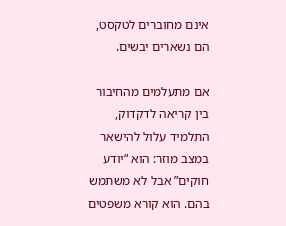אינם מחוברים לטקסט, הם נשארים יבשים.

אם מתעלמים מהחיבור בין קריאה לדקדוק, התלמיד עלול להישאר במצב מוזר: הוא “יודע חוקים” אבל לא משתמש בהם. הוא קורא משפטים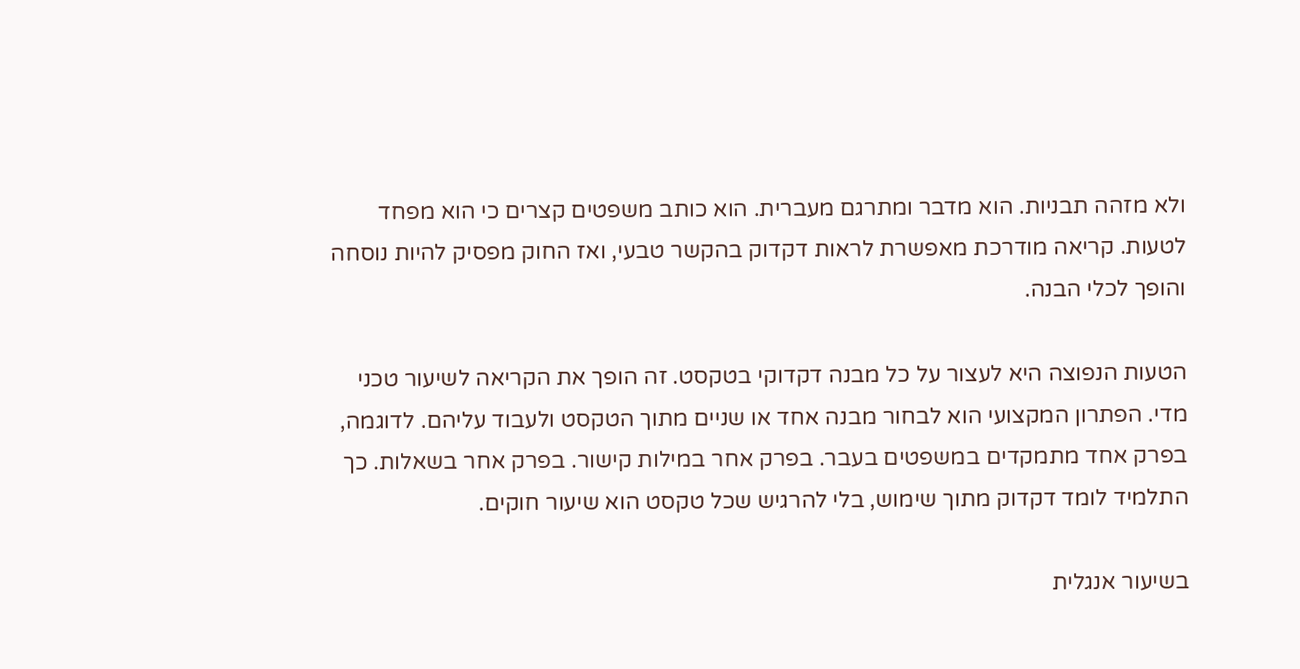ולא מזהה תבניות. הוא מדבר ומתרגם מעברית. הוא כותב משפטים קצרים כי הוא מפחד לטעות. קריאה מודרכת מאפשרת לראות דקדוק בהקשר טבעי, ואז החוק מפסיק להיות נוסחה והופך לכלי הבנה.

הטעות הנפוצה היא לעצור על כל מבנה דקדוקי בטקסט. זה הופך את הקריאה לשיעור טכני מדי. הפתרון המקצועי הוא לבחור מבנה אחד או שניים מתוך הטקסט ולעבוד עליהם. לדוגמה, בפרק אחד מתמקדים במשפטים בעבר. בפרק אחר במילות קישור. בפרק אחר בשאלות. כך התלמיד לומד דקדוק מתוך שימוש, בלי להרגיש שכל טקסט הוא שיעור חוקים.

בשיעור אנגלית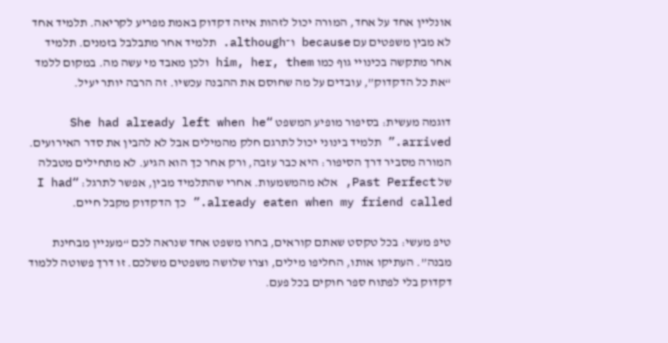אונליין אחד על אחד, המורה יכול לזהות איזה דקדוק באמת מפריע לקריאה. תלמיד אחד לא מבין משפטים עם because ו־although. תלמיד אחר מתבלבל בזמנים. תלמיד אחר מתקשה בכינויי גוף כמו him, her, them ולכן מאבד מי עשה מה. במקום ללמד “את כל הדקדוק”, עובדים על מה שחוסם את ההבנה עכשיו. זה הרבה יותר יעיל.

דוגמה מעשית: בסיפור מופיע המשפט “She had already left when he arrived.” תלמיד בינוני יכול לתרגם חלק מהמילים אבל לא להבין את סדר האירועים. המורה מסביר דרך הסיפור: היא כבר עזבה, ורק אחר כך הוא הגיע. לא מתחילים מטבלה של Past Perfect, אלא מהמשמעות. אחרי שהתלמיד מבין, אפשר לתרגל: “I had already eaten when my friend called.” כך הדקדוק מקבל חיים.

טיפ מעשי: בכל טקסט שאתם קוראים, בחרו משפט אחד שנראה לכם “מעניין מבחינת מבנה”. העתיקו אותו, החליפו מילים, וצרו שלושה משפטים משלכם. זו דרך פשוטה ללמוד דקדוק בלי לפתוח ספר חוקים בכל פעם.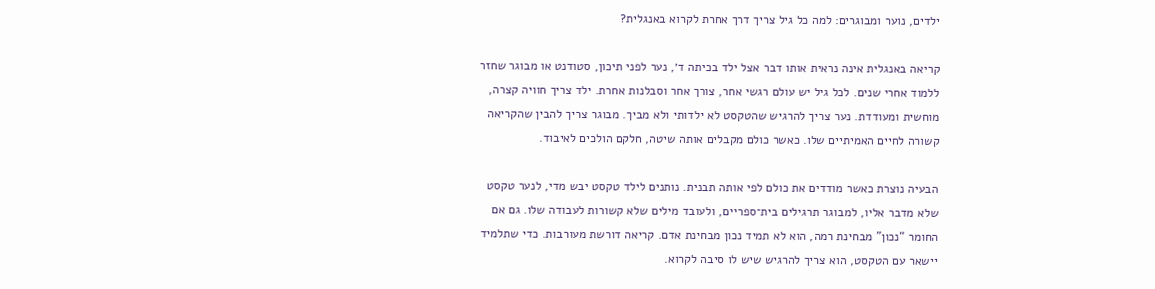ילדים, נוער ומבוגרים: למה כל גיל צריך דרך אחרת לקרוא באנגלית?

קריאה באנגלית אינה נראית אותו דבר אצל ילד בכיתה ד׳, נער לפני תיכון, סטודנט או מבוגר שחזר ללמוד אחרי שנים. לכל גיל יש עולם רגשי אחר, צורך אחר וסבלנות אחרת. ילד צריך חוויה קצרה, מוחשית ומעודדת. נער צריך להרגיש שהטקסט לא ילדותי ולא מביך. מבוגר צריך להבין שהקריאה קשורה לחיים האמיתיים שלו. כאשר כולם מקבלים אותה שיטה, חלקם הולכים לאיבוד.

הבעיה נוצרת כאשר מודדים את כולם לפי אותה תבנית. נותנים לילד טקסט יבש מדי, לנער טקסט שלא מדבר אליו, למבוגר תרגילים בית־ספריים, ולעובד מילים שלא קשורות לעבודה שלו. גם אם החומר “נכון” מבחינת רמה, הוא לא תמיד נכון מבחינת אדם. קריאה דורשת מעורבות. כדי שתלמיד יישאר עם הטקסט, הוא צריך להרגיש שיש לו סיבה לקרוא.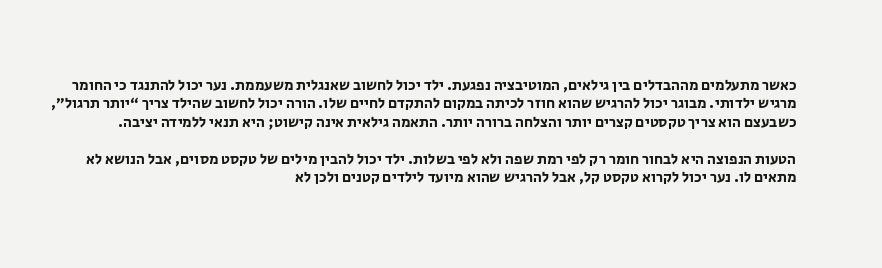כאשר מתעלמים מההבדלים בין גילאים, המוטיבציה נפגעת. ילד יכול לחשוב שאנגלית משעממת. נער יכול להתנגד כי החומר מרגיש ילדותי. מבוגר יכול להרגיש שהוא חוזר לכיתה במקום להתקדם לחיים שלו. הורה יכול לחשוב שהילד צריך “יותר תרגול”, כשבעצם הוא צריך טקסטים קצרים יותר והצלחה ברורה יותר. התאמה גילאית אינה קישוט; היא תנאי ללמידה יציבה.

הטעות הנפוצה היא לבחור חומר רק לפי רמת שפה ולא לפי בשלות. ילד יכול להבין מילים של טקסט מסוים, אבל הנושא לא מתאים לו. נער יכול לקרוא טקסט קל, אבל להרגיש שהוא מיועד לילדים קטנים ולכן לא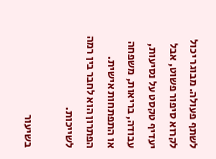לשתף פעולה. מבוגר יכול לקרוא סיפור פשוט, אבל יעדיף טקסט על נסיעות, עבודה, בריאות, משפחה או התפתחות אישית. הפתרון הוא לחבר בין רמה לשייכות.

בשיעור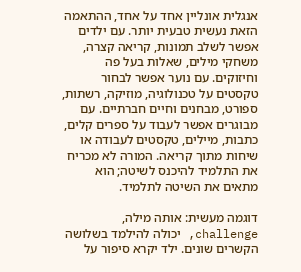אנגלית אונליין אחד על אחד, ההתאמה הזאת נעשית טבעית יותר. עם ילדים אפשר לשלב תמונות, קריאה קצרה, משחקי מילים, שאלות בעל פה וחיזוקים. עם נוער אפשר לבחור טקסטים על טכנולוגיה, מוזיקה, רשתות, ספורט, מבחנים וחיים חברתיים. עם מבוגרים אפשר לעבוד על ספרים קלים, כתבות, מיילים, טקסטים לעבודה או שיחות מתוך קריאה. המורה לא מכריח את התלמיד להיכנס לשיטה; הוא מתאים את השיטה לתלמיד.

דוגמה מעשית: אותה מילה, challenge, יכולה להילמד בשלושה הקשרים שונים. ילד יקרא סיפור על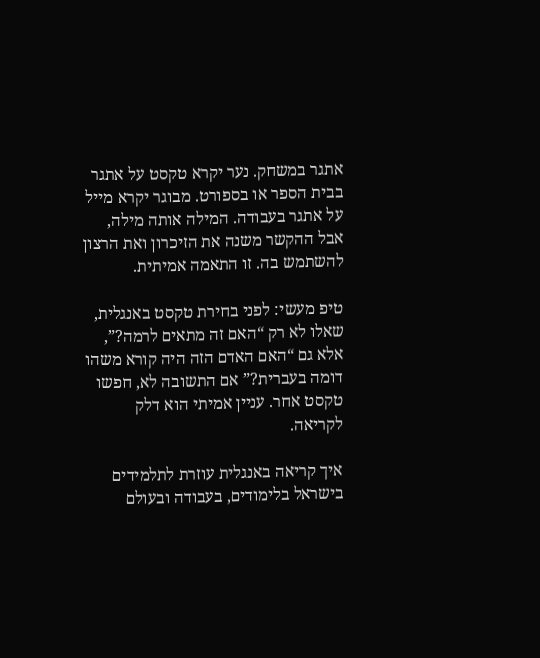אתגר במשחק. נער יקרא טקסט על אתגר בבית הספר או בספורט. מבוגר יקרא מייל על אתגר בעבודה. המילה אותה מילה, אבל ההקשר משנה את הזיכרון ואת הרצון להשתמש בה. זו התאמה אמיתית.

טיפ מעשי: לפני בחירת טקסט באנגלית, שאלו לא רק “האם זה מתאים לרמה?”, אלא גם “האם האדם הזה היה קורא משהו דומה בעברית?” אם התשובה לא, חפשו טקסט אחר. עניין אמיתי הוא דלק לקריאה.

איך קריאה באנגלית עוזרת לתלמידים בישראל בלימודים, בעבודה ובעולם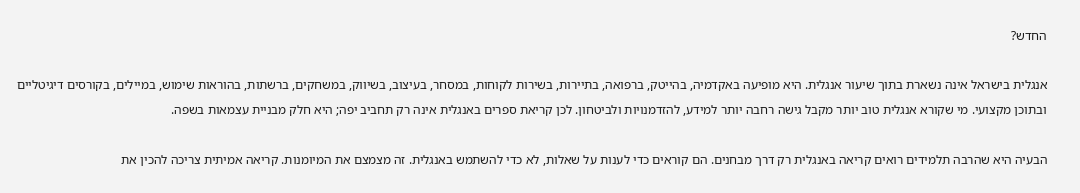החדש?

אנגלית בישראל אינה נשארת בתוך שיעור אנגלית. היא מופיעה באקדמיה, בהייטק, ברפואה, בתיירות, בשירות לקוחות, במסחר, בעיצוב, בשיווק, במשחקים, ברשתות, בהוראות שימוש, במיילים, בקורסים דיגיטליים ובתוכן מקצועי. מי שקורא אנגלית טוב יותר מקבל גישה רחבה יותר למידע, להזדמנויות ולביטחון. לכן קריאת ספרים באנגלית אינה רק תחביב יפה; היא חלק מבניית עצמאות בשפה.

הבעיה היא שהרבה תלמידים רואים קריאה באנגלית רק דרך מבחנים. הם קוראים כדי לענות על שאלות, לא כדי להשתמש באנגלית. זה מצמצם את המיומנות. קריאה אמיתית צריכה להכין את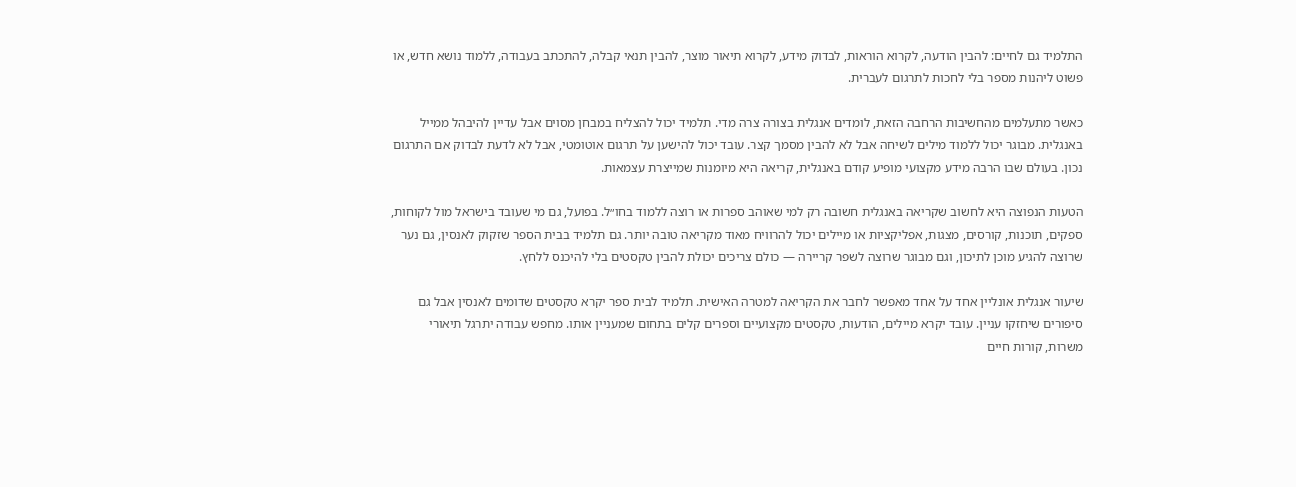התלמיד גם לחיים: להבין הודעה, לקרוא הוראות, לבדוק מידע, לקרוא תיאור מוצר, להבין תנאי קבלה, להתכתב בעבודה, ללמוד נושא חדש, או פשוט ליהנות מספר בלי לחכות לתרגום לעברית.

כאשר מתעלמים מהחשיבות הרחבה הזאת, לומדים אנגלית בצורה צרה מדי. תלמיד יכול להצליח במבחן מסוים אבל עדיין להיבהל ממייל באנגלית. מבוגר יכול ללמוד מילים לשיחה אבל לא להבין מסמך קצר. עובד יכול להישען על תרגום אוטומטי, אבל לא לדעת לבדוק אם התרגום נכון. בעולם שבו הרבה מידע מקצועי מופיע קודם באנגלית, קריאה היא מיומנות שמייצרת עצמאות.

הטעות הנפוצה היא לחשוב שקריאה באנגלית חשובה רק למי שאוהב ספרות או רוצה ללמוד בחו״ל. בפועל, גם מי שעובד בישראל מול לקוחות, ספקים, תוכנות, קורסים, מצגות, אפליקציות או מיילים יכול להרוויח מאוד מקריאה טובה יותר. גם תלמיד בבית הספר שזקוק לאנסין, גם נער שרוצה להגיע מוכן לתיכון, וגם מבוגר שרוצה לשפר קריירה — כולם צריכים יכולת להבין טקסטים בלי להיכנס ללחץ.

שיעור אנגלית אונליין אחד על אחד מאפשר לחבר את הקריאה למטרה האישית. תלמיד לבית ספר יקרא טקסטים שדומים לאנסין אבל גם סיפורים שיחזקו עניין. עובד יקרא מיילים, הודעות, טקסטים מקצועיים וספרים קלים בתחום שמעניין אותו. מחפש עבודה יתרגל תיאורי משרות, קורות חיים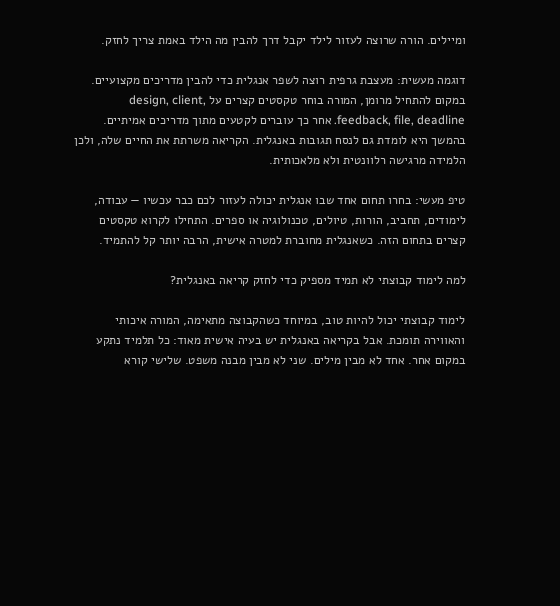ומיילים. הורה שרוצה לעזור לילד יקבל דרך להבין מה הילד באמת צריך לחזק.

דוגמה מעשית: מעצבת גרפית רוצה לשפר אנגלית כדי להבין מדריכים מקצועיים. במקום להתחיל מרומן, המורה בוחר טקסטים קצרים על design, client, feedback, file, deadline. אחר כך עוברים לקטעים מתוך מדריכים אמיתיים. בהמשך היא לומדת גם לנסח תגובות באנגלית. הקריאה משרתת את החיים שלה, ולכן הלמידה מרגישה רלוונטית ולא מלאכותית.

טיפ מעשי: בחרו תחום אחד שבו אנגלית יכולה לעזור לכם כבר עכשיו — עבודה, לימודים, תחביב, הורות, טיולים, טכנולוגיה או ספרים. התחילו לקרוא טקסטים קצרים בתחום הזה. כשאנגלית מחוברת למטרה אישית, הרבה יותר קל להתמיד.

למה לימוד קבוצתי לא תמיד מספיק כדי לחזק קריאה באנגלית?

לימוד קבוצתי יכול להיות טוב, במיוחד כשהקבוצה מתאימה, המורה איכותי והאווירה תומכת. אבל בקריאה באנגלית יש בעיה אישית מאוד: כל תלמיד נתקע במקום אחר. אחד לא מבין מילים. שני לא מבין מבנה משפט. שלישי קורא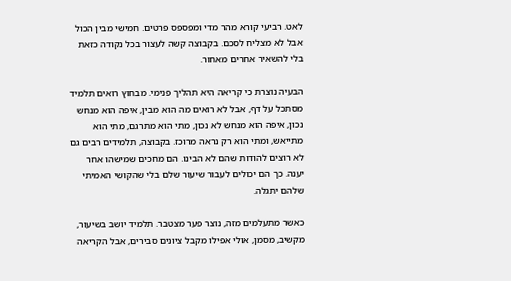לאט. רביעי קורא מהר מדי ומפספס פרטים. חמישי מבין הכול אבל לא מצליח לסכם. בקבוצה קשה לעצור בכל נקודה כזאת בלי להשאיר אחרים מאחור.

הבעיה נוצרת כי קריאה היא תהליך פנימי. מבחוץ רואים תלמיד מסתכל על דף, אבל לא רואים מה הוא מבין, איפה הוא מנחש נכון, איפה הוא מנחש לא נכון, מתי הוא מתרגם, מתי הוא מתייאש, ומתי הוא רק נראה מרוכז. בקבוצה, תלמידים רבים גם לא רוצים להודות שהם לא הבינו. הם מחכים שמישהו אחר יענה. כך הם יכולים לעבור שיעור שלם בלי שהקושי האמיתי שלהם יתגלה.

כאשר מתעלמים מזה, נוצר פער מצטבר. תלמיד יושב בשיעור, מקשיב, מסמן, אולי אפילו מקבל ציונים סבירים, אבל הקריאה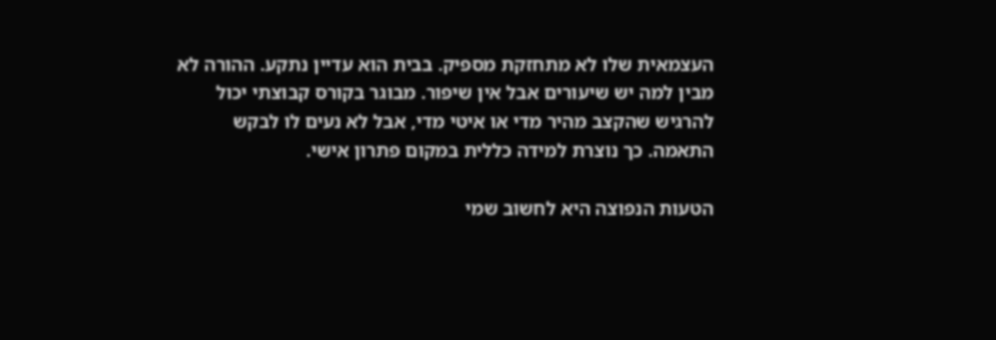העצמאית שלו לא מתחזקת מספיק. בבית הוא עדיין נתקע. ההורה לא מבין למה יש שיעורים אבל אין שיפור. מבוגר בקורס קבוצתי יכול להרגיש שהקצב מהיר מדי או איטי מדי, אבל לא נעים לו לבקש התאמה. כך נוצרת למידה כללית במקום פתרון אישי.

הטעות הנפוצה היא לחשוב שמי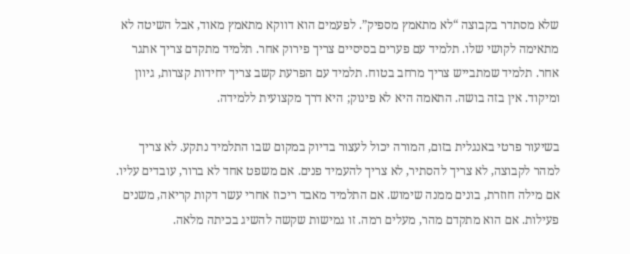שלא מסתדר בקבוצה “לא מתאמץ מספיק”. לפעמים הוא דווקא מתאמץ מאוד, אבל השיטה לא מתאימה לקושי שלו. תלמיד עם פערים בסיסיים צריך פירוק אחר. תלמיד מתקדם צריך אתגר אחר. תלמיד שמתבייש צריך מרחב בטוח. תלמיד עם הפרעת קשב צריך יחידות קצרות, גיוון ומיקוד. אין בזה בושה. התאמה היא לא פינוק; היא דרך מקצועית ללמידה.

בשיעור פרטי באנגלית בזום, המורה יכול לעצור בדיוק במקום שבו התלמיד נתקע. לא צריך למהר לקבוצה, לא צריך להסתיר, לא צריך להעמיד פנים. אם משפט אחד לא ברור, עובדים עליו. אם מילה חוזרת, בונים ממנה שימוש. אם התלמיד מאבד ריכוז אחרי עשר דקות קריאה, משנים פעילות. אם הוא מתקדם מהר, מעלים רמה. זו גמישות שקשה להשיג בכיתה מלאה.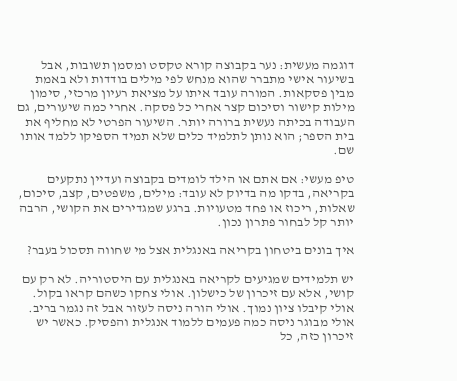דוגמה מעשית: נער בקבוצה קורא טקסט ומסמן תשובות, אבל בשיעור אישי מתברר שהוא מנחש לפי מילים בודדות ולא באמת מבין פסקאות. המורה עובד איתו על מציאת רעיון מרכזי, סימון מילות קישור וסיכום קצר אחרי כל פסקה. אחרי כמה שיעורים, גם העבודה בכיתה נעשית ברורה יותר. השיעור הפרטי לא מחליף את בית הספר; הוא נותן לתלמיד כלים שלא תמיד הספיקו ללמד אותו שם.

טיפ מעשי: אם אתם או הילד לומדים בקבוצה ועדיין נתקעים בקריאה, בדקו מה בדיוק לא עובד: מילים, משפטים, קצב, סיכום, שאלות, ריכוז או פחד מטעויות. ברגע שמגדירים את הקושי, הרבה יותר קל לבחור פתרון נכון.

איך בונים ביטחון בקריאה באנגלית אצל מי שחווה תסכול בעבר?

יש תלמידים שמגיעים לקריאה באנגלית עם היסטוריה. לא רק עם קושי, אלא עם זיכרון של כישלון. אולי צחקו כשהם קראו בקול. אולי קיבלו ציון נמוך. אולי הורה ניסה לעזור אבל זה נגמר בריב. אולי מבוגר ניסה כמה פעמים ללמוד אנגלית והפסיק. כאשר יש זיכרון כזה, כל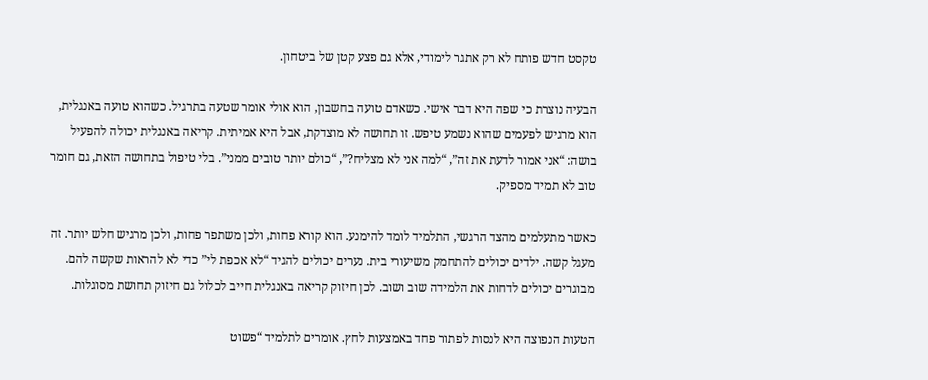טקסט חדש פותח לא רק אתגר לימודי, אלא גם פצע קטן של ביטחון.

הבעיה נוצרת כי שפה היא דבר אישי. כשאדם טועה בחשבון, הוא אולי אומר שטעה בתרגיל. כשהוא טועה באנגלית, הוא מרגיש לפעמים שהוא נשמע טיפש. זו תחושה לא מוצדקת, אבל היא אמיתית. קריאה באנגלית יכולה להפעיל בושה: “אני אמור לדעת את זה”, “למה אני לא מצליח?”, “כולם יותר טובים ממני”. בלי טיפול בתחושה הזאת, גם חומר טוב לא תמיד מספיק.

כאשר מתעלמים מהצד הרגשי, התלמיד לומד להימנע. הוא קורא פחות, ולכן משתפר פחות, ולכן מרגיש חלש יותר. זה מעגל קשה. ילדים יכולים להתחמק משיעורי בית. נערים יכולים להגיד “לא אכפת לי” כדי לא להראות שקשה להם. מבוגרים יכולים לדחות את הלמידה שוב ושוב. לכן חיזוק קריאה באנגלית חייב לכלול גם חיזוק תחושת מסוגלות.

הטעות הנפוצה היא לנסות לפתור פחד באמצעות לחץ. אומרים לתלמיד “פשוט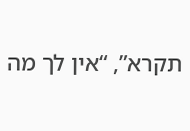תקרא”, “אין לך מה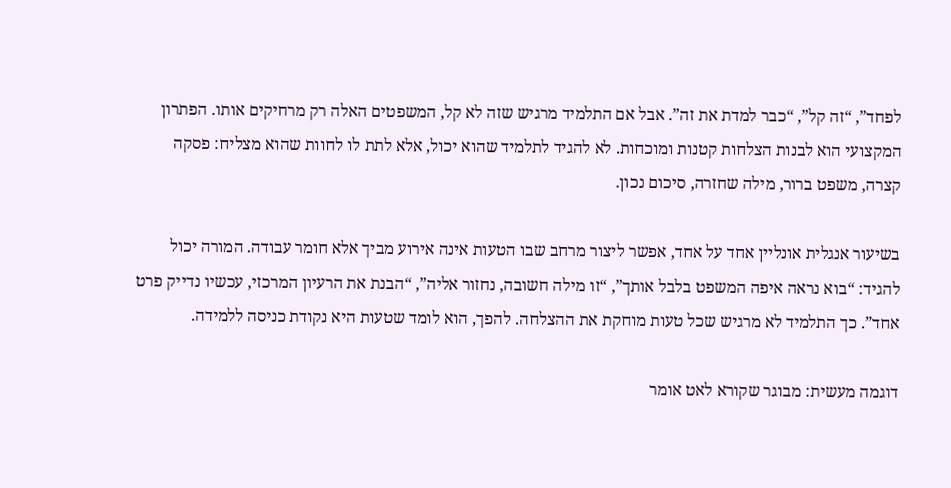לפחד”, “זה קל”, “כבר למדת את זה”. אבל אם התלמיד מרגיש שזה לא קל, המשפטים האלה רק מרחיקים אותו. הפתרון המקצועי הוא לבנות הצלחות קטנות ומוכחות. לא להגיד לתלמיד שהוא יכול, אלא לתת לו לחוות שהוא מצליח: פסקה קצרה, משפט ברור, מילה שחזרה, סיכום נכון.

בשיעור אנגלית אונליין אחד על אחד, אפשר ליצור מרחב שבו הטעות אינה אירוע מביך אלא חומר עבודה. המורה יכול להגיד: “בוא נראה איפה המשפט בלבל אותך”, “זו מילה חשובה, נחזור אליה”, “הבנת את הרעיון המרכזי, עכשיו נדייק פרט אחד”. כך התלמיד לא מרגיש שכל טעות מוחקת את ההצלחה. להפך, הוא לומד שטעות היא נקודת כניסה ללמידה.

דוגמה מעשית: מבוגר שקורא לאט אומר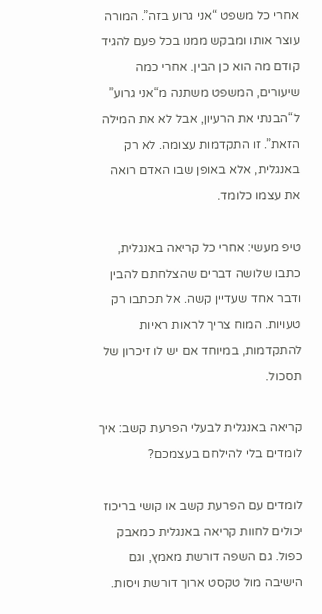אחרי כל משפט “אני גרוע בזה”. המורה עוצר אותו ומבקש ממנו בכל פעם להגיד קודם מה הוא כן הבין. אחרי כמה שיעורים, המשפט משתנה מ“אני גרוע” ל“הבנתי את הרעיון, אבל לא את המילה הזאת”. זו התקדמות עצומה. לא רק באנגלית, אלא באופן שבו האדם רואה את עצמו כלומד.

טיפ מעשי: אחרי כל קריאה באנגלית, כתבו שלושה דברים שהצלחתם להבין ודבר אחד שעדיין קשה. אל תכתבו רק טעויות. המוח צריך לראות ראיות להתקדמות, במיוחד אם יש לו זיכרון של תסכול.

קריאה באנגלית לבעלי הפרעת קשב: איך לומדים בלי להילחם בעצמכם?

לומדים עם הפרעת קשב או קושי בריכוז יכולים לחוות קריאה באנגלית כמאבק כפול. גם השפה דורשת מאמץ, וגם הישיבה מול טקסט ארוך דורשת ויסות.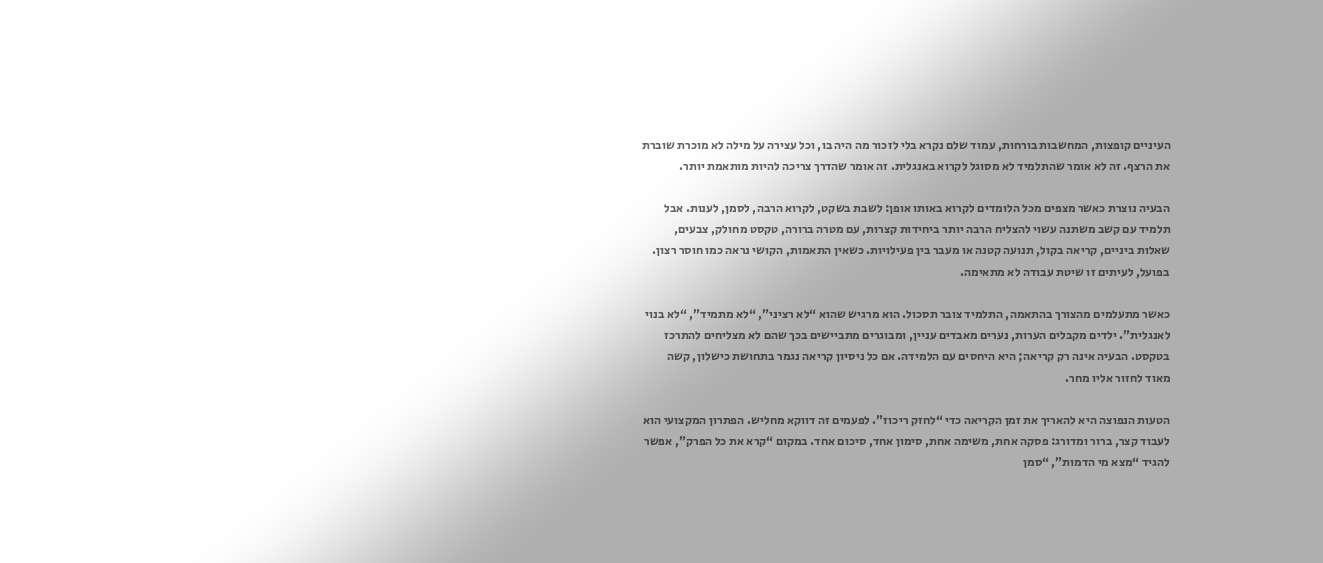העיניים קופצות, המחשבות בורחות, עמוד שלם נקרא בלי לזכור מה היה בו, וכל עצירה על מילה לא מוכרת שוברת את הרצף. זה לא אומר שהתלמיד לא מסוגל לקרוא באנגלית. זה אומר שהדרך צריכה להיות מותאמת יותר.

הבעיה נוצרת כאשר מצפים מכל הלומדים לקרוא באותו אופן: לשבת בשקט, לקרוא הרבה, לסמן, לענות. אבל תלמיד עם קשב משתנה עשוי להצליח הרבה יותר ביחידות קצרות, עם מטרה ברורה, טקסט מחולק, צבעים, שאלות ביניים, קריאה בקול, תנועה קטנה או מעבר בין פעילויות. כשאין התאמות, הקושי נראה כמו חוסר רצון. בפועל, לעיתים זו שיטת עבודה לא מתאימה.

כאשר מתעלמים מהצורך בהתאמה, התלמיד צובר תסכול. הוא מרגיש שהוא “לא רציני”, “לא מתמיד”, “לא בנוי לאנגלית”. ילדים מקבלים הערות, נערים מאבדים עניין, ומבוגרים מתביישים בכך שהם לא מצליחים להתרכז בטקסט. הבעיה אינה רק קריאה; היא היחסים עם הלמידה. אם כל ניסיון קריאה נגמר בתחושת כישלון, קשה מאוד לחזור אליו מחר.

הטעות הנפוצה היא להאריך את זמן הקריאה כדי “לחזק ריכוז”. לפעמים זה דווקא מחליש. הפתרון המקצועי הוא לעבוד קצר, ברור ומדורג: פסקה אחת, משימה אחת, סימון אחד, סיכום אחד. במקום “קרא את כל הפרק”, אפשר להגיד “מצא מי הדמות”, “סמן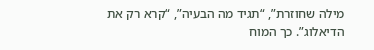מילה שחוזרת”, “תגיד מה הבעיה”, “קרא רק את הדיאלוג”. כך המוח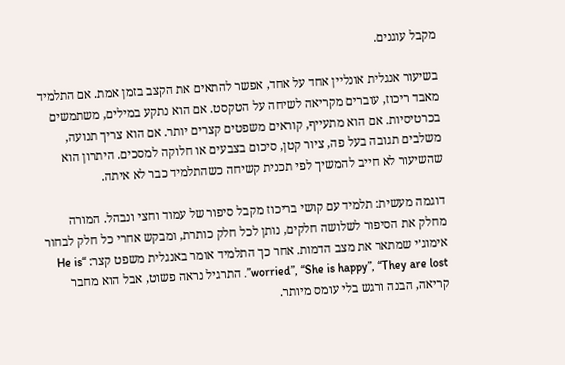מקבל עוגנים.

בשיעור אנגלית אונליין אחד על אחד, אפשר להתאים את הקצב בזמן אמת. אם התלמיד מאבד ריכוז, עוברים מקריאה לשיחה על הטקסט. אם הוא נתקע במילים, משתמשים בכרטיסיות. אם הוא מתעייף, קוראים משפטים קצרים יותר. אם הוא צריך תנועה, משלבים תגובה בעל פה, ציור קטן, סיכום בצבעים או חלוקה למסכים. היתרון הוא שהשיעור לא חייב להמשיך לפי תכנית קשיחה כשהתלמיד כבר לא איתה.

דוגמה מעשית: תלמיד עם קושי בריכוז מקבל סיפור של עמוד וחצי ונבהל. המורה מחלק את הסיפור לשלושה חלקים, נותן לכל חלק כותרת, ומבקש אחרי כל חלק לבחור אימוג׳י שמתאר את מצב הדמות. אחר כך התלמיד אומר באנגלית משפט קצר: “He is worried”, “She is happy”, “They are lost”. התרגיל נראה פשוט, אבל הוא מחבר קריאה, הבנה ורגש בלי עומס מיותר.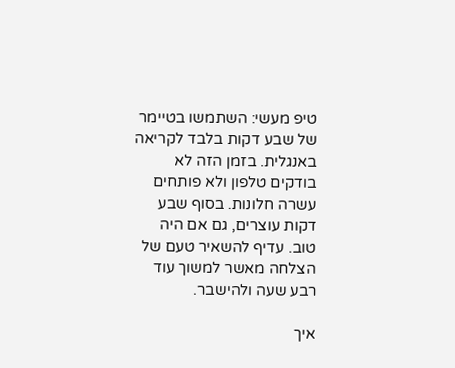טיפ מעשי: השתמשו בטיימר של שבע דקות בלבד לקריאה באנגלית. בזמן הזה לא בודקים טלפון ולא פותחים עשרה חלונות. בסוף שבע דקות עוצרים, גם אם היה טוב. עדיף להשאיר טעם של הצלחה מאשר למשוך עוד רבע שעה ולהישבר.

איך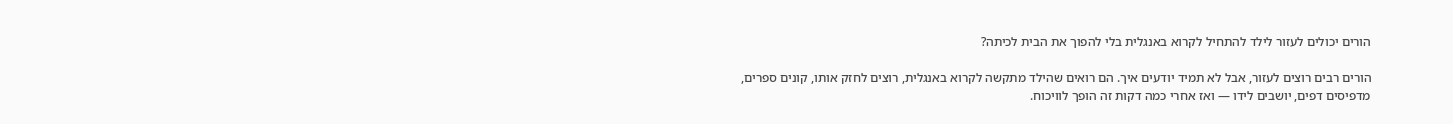הורים יכולים לעזור לילד להתחיל לקרוא באנגלית בלי להפוך את הבית לכיתה?

הורים רבים רוצים לעזור, אבל לא תמיד יודעים איך. הם רואים שהילד מתקשה לקרוא באנגלית, רוצים לחזק אותו, קונים ספרים, מדפיסים דפים, יושבים לידו — ואז אחרי כמה דקות זה הופך לוויכוח.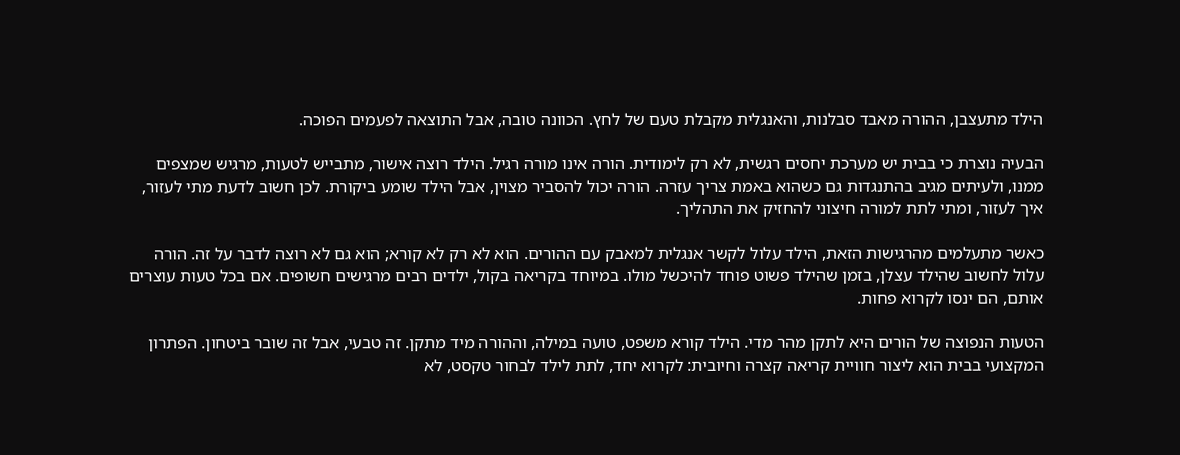הילד מתעצבן, ההורה מאבד סבלנות, והאנגלית מקבלת טעם של לחץ. הכוונה טובה, אבל התוצאה לפעמים הפוכה.

הבעיה נוצרת כי בבית יש מערכת יחסים רגשית, לא רק לימודית. הורה אינו מורה רגיל. הילד רוצה אישור, מתבייש לטעות, מרגיש שמצפים ממנו, ולעיתים מגיב בהתנגדות גם כשהוא באמת צריך עזרה. הורה יכול להסביר מצוין, אבל הילד שומע ביקורת. לכן חשוב לדעת מתי לעזור, איך לעזור, ומתי לתת למורה חיצוני להחזיק את התהליך.

כאשר מתעלמים מהרגישות הזאת, הילד עלול לקשר אנגלית למאבק עם ההורים. הוא לא רק לא קורא; הוא גם לא רוצה לדבר על זה. הורה עלול לחשוב שהילד עצלן, בזמן שהילד פשוט פוחד להיכשל מולו. במיוחד בקריאה בקול, ילדים רבים מרגישים חשופים. אם בכל טעות עוצרים אותם, הם ינסו לקרוא פחות.

הטעות הנפוצה של הורים היא לתקן מהר מדי. הילד קורא משפט, טועה במילה, וההורה מיד מתקן. זה טבעי, אבל זה שובר ביטחון. הפתרון המקצועי בבית הוא ליצור חוויית קריאה קצרה וחיובית: לקרוא יחד, לתת לילד לבחור טקסט, לא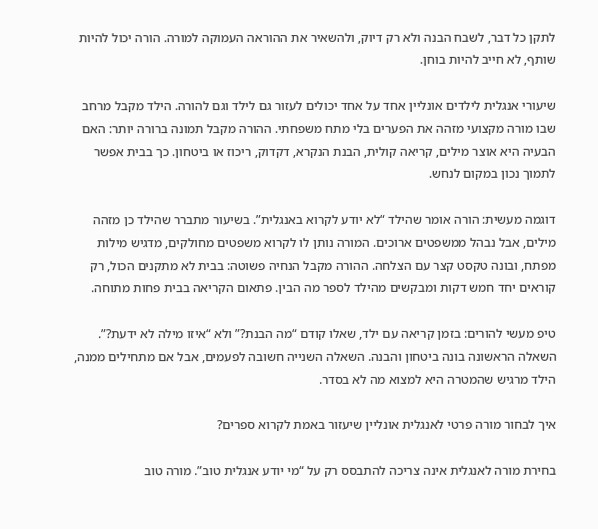לתקן כל דבר, לשבח הבנה ולא רק דיוק, ולהשאיר את ההוראה העמוקה למורה. הורה יכול להיות שותף, לא חייב להיות בוחן.

שיעורי אנגלית לילדים אונליין אחד על אחד יכולים לעזור גם לילד וגם להורה. הילד מקבל מרחב שבו מורה מקצועי מזהה את הפערים בלי מתח משפחתי. ההורה מקבל תמונה ברורה יותר: האם הבעיה היא אוצר מילים, קריאה קולית, הבנת הנקרא, דקדוק, ריכוז או ביטחון. כך בבית אפשר לתמוך נכון במקום לנחש.

דוגמה מעשית: הורה אומר שהילד “לא יודע לקרוא באנגלית”. בשיעור מתברר שהילד כן מזהה מילים, אבל נבהל ממשפטים ארוכים. המורה נותן לו לקרוא משפטים מחולקים, מדגיש מילות מפתח, ובונה טקסט קצר עם הצלחה. ההורה מקבל הנחיה פשוטה: בבית לא מתקנים הכול, רק קוראים יחד חמש דקות ומבקשים מהילד לספר מה הבין. פתאום הקריאה בבית פחות מתוחה.

טיפ מעשי להורים: בזמן קריאה עם ילד, שאלו קודם “מה הבנת?” ולא “איזו מילה לא ידעת?”. השאלה הראשונה בונה ביטחון והבנה. השאלה השנייה חשובה לפעמים, אבל אם מתחילים ממנה, הילד מרגיש שהמטרה היא למצוא מה לא בסדר.

איך לבחור מורה פרטי לאנגלית אונליין שיעזור באמת לקרוא ספרים?

בחירת מורה לאנגלית אינה צריכה להתבסס רק על “מי יודע אנגלית טוב”. מורה טוב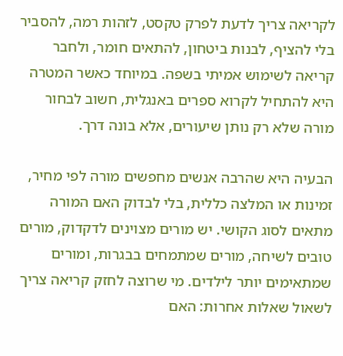לקריאה צריך לדעת לפרק טקסט, לזהות רמה, להסביר בלי להציף, לבנות ביטחון, להתאים חומר, ולחבר קריאה לשימוש אמיתי בשפה. במיוחד כאשר המטרה היא להתחיל לקרוא ספרים באנגלית, חשוב לבחור מורה שלא רק נותן שיעורים, אלא בונה דרך.

הבעיה היא שהרבה אנשים מחפשים מורה לפי מחיר, זמינות או המלצה כללית, בלי לבדוק האם המורה מתאים לסוג הקושי. יש מורים מצוינים לדקדוק, מורים טובים לשיחה, מורים שמתמחים בבגרות, ומורים שמתאימים יותר לילדים. מי שרוצה לחזק קריאה צריך לשאול שאלות אחרות: האם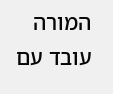המורה עובד עם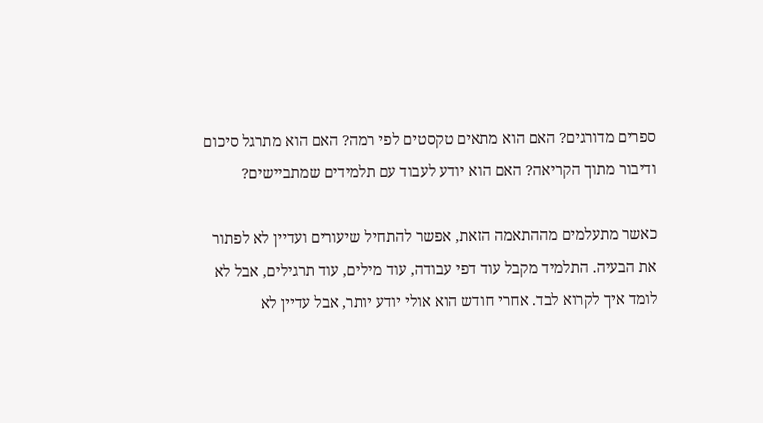ספרים מדורגים? האם הוא מתאים טקסטים לפי רמה? האם הוא מתרגל סיכום ודיבור מתוך הקריאה? האם הוא יודע לעבוד עם תלמידים שמתביישים?

כאשר מתעלמים מההתאמה הזאת, אפשר להתחיל שיעורים ועדיין לא לפתור את הבעיה. התלמיד מקבל עוד דפי עבודה, עוד מילים, עוד תרגילים, אבל לא לומד איך לקרוא לבד. אחרי חודש הוא אולי יודע יותר, אבל עדיין לא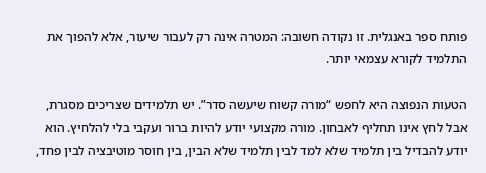פותח ספר באנגלית. זו נקודה חשובה: המטרה אינה רק לעבור שיעור, אלא להפוך את התלמיד לקורא עצמאי יותר.

הטעות הנפוצה היא לחפש “מורה קשוח שיעשה סדר”. יש תלמידים שצריכים מסגרת, אבל לחץ אינו תחליף לאבחון. מורה מקצועי יודע להיות ברור ועקבי בלי להלחיץ. הוא יודע להבדיל בין תלמיד שלא למד לבין תלמיד שלא הבין, בין חוסר מוטיבציה לבין פחד,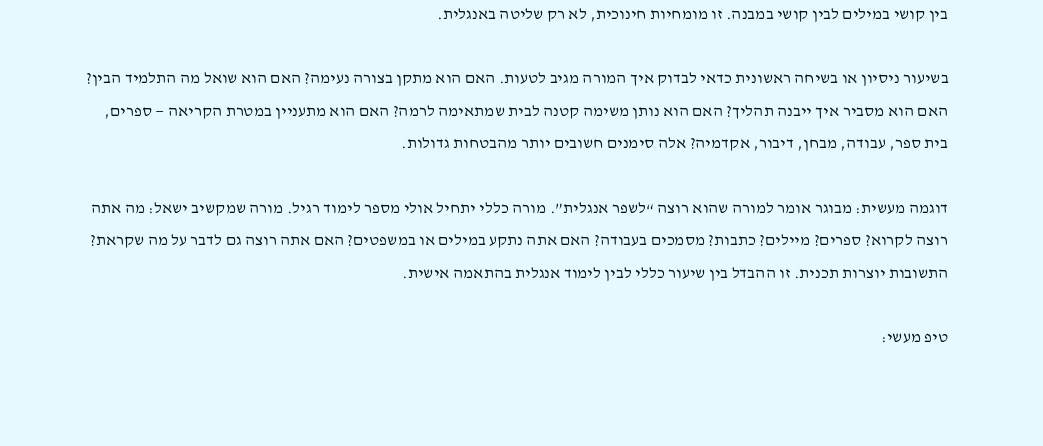בין קושי במילים לבין קושי במבנה. זו מומחיות חינוכית, לא רק שליטה באנגלית.

בשיעור ניסיון או בשיחה ראשונית כדאי לבדוק איך המורה מגיב לטעות. האם הוא מתקן בצורה נעימה? האם הוא שואל מה התלמיד הבין? האם הוא מסביר איך ייבנה תהליך? האם הוא נותן משימה קטנה לבית שמתאימה לרמה? האם הוא מתעניין במטרת הקריאה — ספרים, בית ספר, עבודה, מבחן, דיבור, אקדמיה? אלה סימנים חשובים יותר מהבטחות גדולות.

דוגמה מעשית: מבוגר אומר למורה שהוא רוצה “לשפר אנגלית”. מורה כללי יתחיל אולי מספר לימוד רגיל. מורה שמקשיב ישאל: מה אתה רוצה לקרוא? ספרים? מיילים? כתבות? מסמכים בעבודה? האם אתה נתקע במילים או במשפטים? האם אתה רוצה גם לדבר על מה שקראת? התשובות יוצרות תכנית. זו ההבדל בין שיעור כללי לבין לימוד אנגלית בהתאמה אישית.

טיפ מעשי: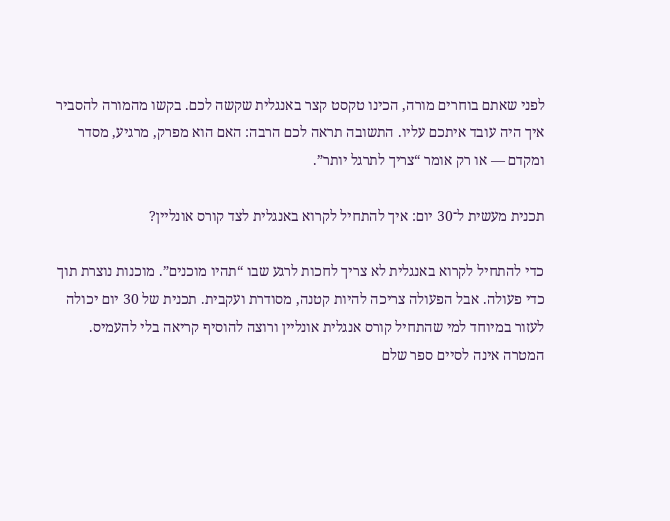לפני שאתם בוחרים מורה, הכינו טקסט קצר באנגלית שקשה לכם. בקשו מהמורה להסביר איך היה עובד איתכם עליו. התשובה תראה לכם הרבה: האם הוא מפרק, מרגיע, מסדר ומקדם — או רק אומר “צריך לתרגל יותר”.

תכנית מעשית ל־30 יום: איך להתחיל לקרוא באנגלית לצד קורס אונליין?

כדי להתחיל לקרוא באנגלית לא צריך לחכות לרגע שבו “תהיו מוכנים”. מוכנות נוצרת תוך כדי פעולה. אבל הפעולה צריכה להיות קטנה, מסודרת ועקבית. תכנית של 30 יום יכולה לעזור במיוחד למי שהתחיל קורס אנגלית אונליין ורוצה להוסיף קריאה בלי להעמיס. המטרה אינה לסיים ספר שלם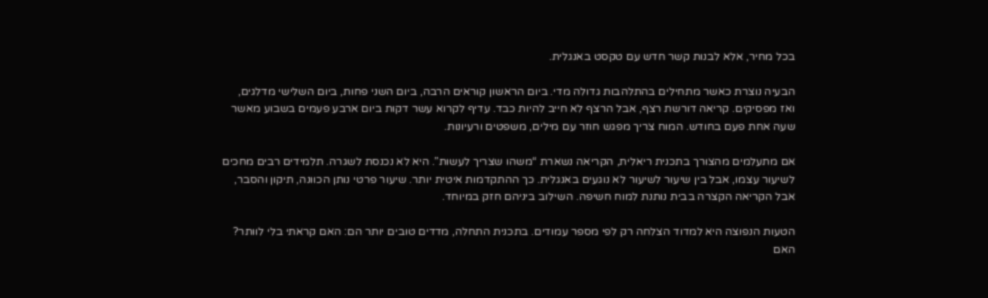בכל מחיר, אלא לבנות קשר חדש עם טקסט באנגלית.

הבעיה נוצרת כאשר מתחילים בהתלהבות גדולה מדי. ביום הראשון קוראים הרבה, ביום השני פחות, ביום השלישי מדלגים, ואז מפסיקים. קריאה דורשת רצף, אבל הרצף לא חייב להיות כבד. עדיף לקרוא עשר דקות ביום ארבע פעמים בשבוע מאשר שעה אחת פעם בחודש. המוח צריך מפגש חוזר עם מילים, משפטים ורעיונות.

אם מתעלמים מהצורך בתכנית ריאלית, הקריאה נשארת “משהו שצריך לעשות”. היא לא נכנסת לשגרה. תלמידים רבים מחכים לשיעור עצמו, אבל בין שיעור לשיעור לא נוגעים באנגלית. כך ההתקדמות איטית יותר. שיעור פרטי נותן הכוונה, תיקון והסבר, אבל הקריאה הקצרה בבית נותנת למוח חשיפה. השילוב ביניהם חזק במיוחד.

הטעות הנפוצה היא למדוד הצלחה רק לפי מספר עמודים. בתכנית התחלה, מדדים טובים יותר הם: האם קראתי בלי לוותר? האם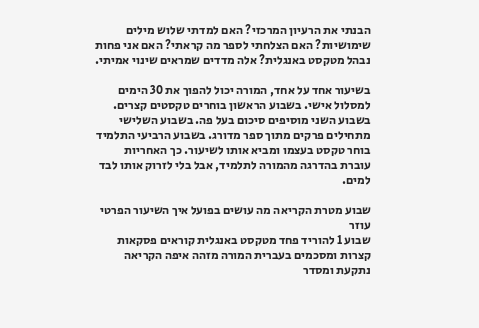הבנתי את הרעיון המרכזי? האם למדתי שלוש מילים שימושיות? האם הצלחתי לספר מה קראתי? האם אני פחות נבהל מטקסט באנגלית? אלה מדדים שמראים שינוי אמיתי.

בשיעור אחד על אחד, המורה יכול להפוך את 30 הימים למסלול אישי. בשבוע הראשון בוחרים טקסטים קצרים. בשבוע השני מוסיפים סיכום בעל פה. בשבוע השלישי מתחילים פרקים מתוך ספר מדורג. בשבוע הרביעי התלמיד בוחר טקסט בעצמו ומביא אותו לשיעור. כך האחריות עוברת בהדרגה מהמורה לתלמיד, אבל בלי לזרוק אותו לבד למים.

שבוע מטרת הקריאה מה עושים בפועל איך השיעור הפרטי עוזר
שבוע 1 להוריד פחד מטקסט באנגלית קוראים פסקאות קצרות ומסכמים בעברית המורה מזהה איפה הקריאה נתקעת ומסדר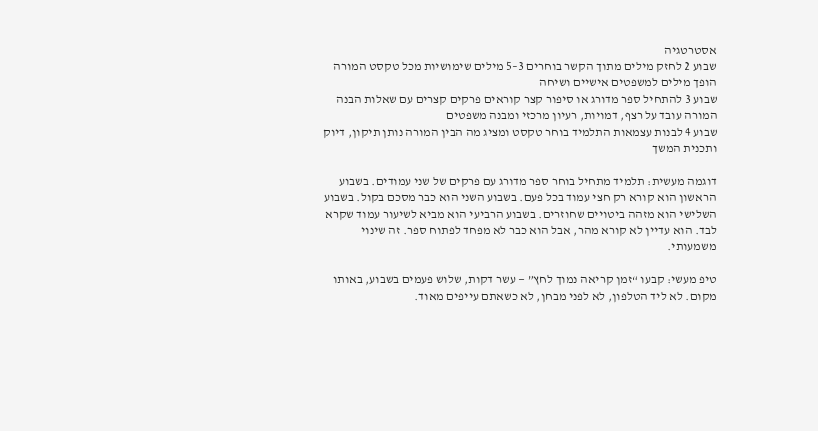אסטרטגיה
שבוע 2 לחזק מילים מתוך הקשר בוחרים 3–5 מילים שימושיות מכל טקסט המורה הופך מילים למשפטים אישיים ושיחה
שבוע 3 להתחיל ספר מדורג או סיפור קצר קוראים פרקים קצרים עם שאלות הבנה המורה עובד על רצף, דמויות, רעיון מרכזי ומבנה משפטים
שבוע 4 לבנות עצמאות התלמיד בוחר טקסט ומציג מה הבין המורה נותן תיקון, דיוק ותכנית המשך

דוגמה מעשית: תלמיד מתחיל בוחר ספר מדורג עם פרקים של שני עמודים. בשבוע הראשון הוא קורא רק חצי עמוד בכל פעם. בשבוע השני הוא כבר מסכם בקול. בשבוע השלישי הוא מזהה ביטויים שחוזרים. בשבוע הרביעי הוא מביא לשיעור עמוד שקרא לבד. הוא עדיין לא קורא מהר, אבל הוא כבר לא מפחד לפתוח ספר. זה שינוי משמעותי.

טיפ מעשי: קבעו “זמן קריאה נמוך לחץ” — עשר דקות, שלוש פעמים בשבוע, באותו מקום. לא ליד הטלפון, לא לפני מבחן, לא כשאתם עייפים מאוד.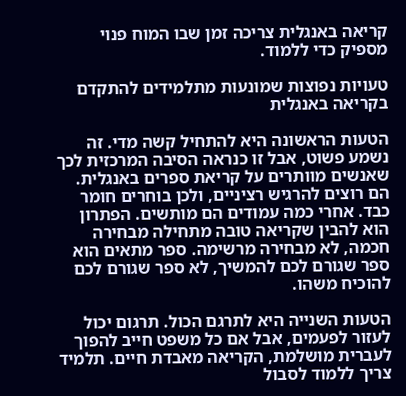קריאה באנגלית צריכה זמן שבו המוח פנוי מספיק כדי ללמוד.

טעויות נפוצות שמונעות מתלמידים להתקדם בקריאה באנגלית

הטעות הראשונה היא להתחיל קשה מדי. זה נשמע פשוט, אבל זו כנראה הסיבה המרכזית לכך שאנשים מוותרים על קריאת ספרים באנגלית. הם רוצים להרגיש רציניים, ולכן בוחרים חומר כבד. אחרי כמה עמודים הם מותשים. הפתרון הוא להבין שקריאה טובה מתחילה מבחירה חכמה, לא מבחירה מרשימה. ספר מתאים הוא ספר שגורם לכם להמשיך, לא ספר שגורם לכם להוכיח משהו.

הטעות השנייה היא לתרגם הכול. תרגום יכול לעזור לפעמים, אבל אם כל משפט חייב להפוך לעברית מושלמת, הקריאה מאבדת חיים. תלמיד צריך ללמוד לסבול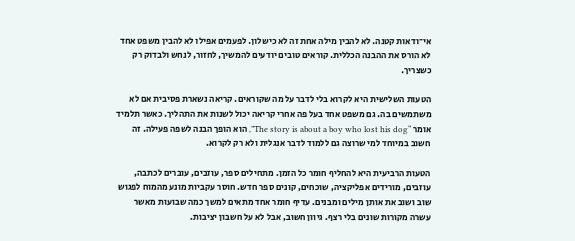אי־ודאות קטנה. לא להבין מילה אחת זה לא כישלון. לפעמים אפילו לא להבין משפט אחד לא הורס את ההבנה הכללית. קוראים טובים יודעים להמשיך, לחזור, לנחש ולבדוק רק כשצריך.

הטעות השלישית היא לקרוא בלי לדבר על מה שקוראים. קריאה נשארת פסיבית אם לא משתמשים בה. גם משפט אחד בעל פה אחרי קריאה יכול לשנות את התהליך. כאשר תלמיד אומר “The story is about a boy who lost his dog”, הוא הופך הבנה לשפה פעילה. זה חשוב במיוחד למי שרוצה גם ללמוד לדבר אנגלית ולא רק לקרוא.

הטעות הרביעית היא להחליף חומר כל הזמן. מתחילים ספר, עוזבים, עוברים לכתבה, עוזבים, מורידים אפליקציה, שוכחים, קונים ספר חדש. חוסר עקביות מונע מהמוח לפגוש שוב ושוב את אותן מילים ומבנים. עדיף חומר אחד מתאים למשך כמה שבועות מאשר עשרה מקורות שונים בלי רצף. גיוון חשוב, אבל לא על חשבון יציבות.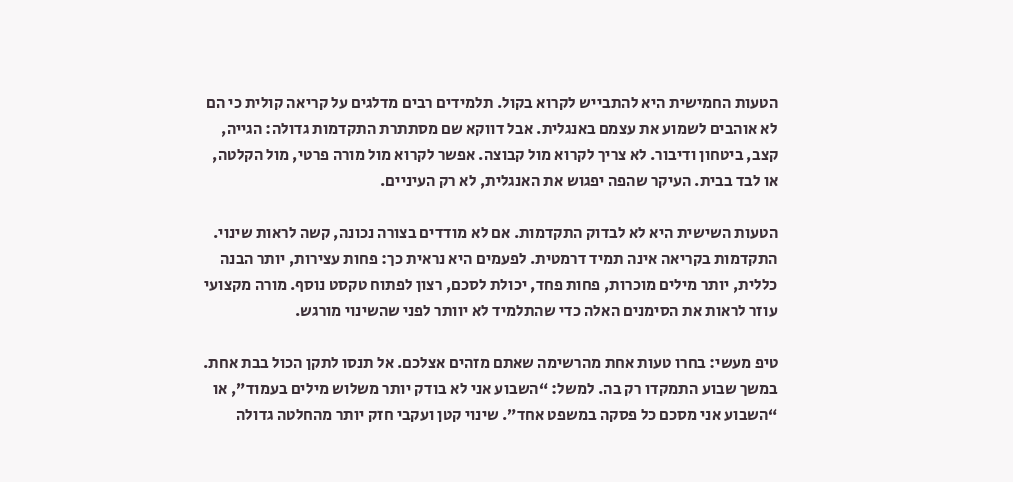הטעות החמישית היא להתבייש לקרוא בקול. תלמידים רבים מדלגים על קריאה קולית כי הם לא אוהבים לשמוע את עצמם באנגלית. אבל דווקא שם מסתתרת התקדמות גדולה: הגייה, קצב, ביטחון ודיבור. לא צריך לקרוא מול קבוצה. אפשר לקרוא מול מורה פרטי, מול הקלטה, או לבד בבית. העיקר שהפה יפגוש את האנגלית, לא רק העיניים.

הטעות השישית היא לא לבדוק התקדמות. אם לא מודדים בצורה נכונה, קשה לראות שינוי. התקדמות בקריאה אינה תמיד דרמטית. לפעמים היא נראית כך: פחות עצירות, יותר הבנה כללית, יותר מילים מוכרות, פחות פחד, יכולת לסכם, רצון לפתוח טקסט נוסף. מורה מקצועי עוזר לראות את הסימנים האלה כדי שהתלמיד לא יוותר לפני שהשינוי מורגש.

טיפ מעשי: בחרו טעות אחת מהרשימה שאתם מזהים אצלכם. אל תנסו לתקן הכול בבת אחת. במשך שבוע התמקדו רק בה. למשל: “השבוע אני לא בודק יותר משלוש מילים בעמוד”, או “השבוע אני מסכם כל פסקה במשפט אחד”. שינוי קטן ועקבי חזק יותר מהחלטה גדולה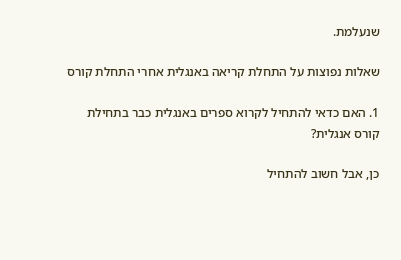שנעלמת.

שאלות נפוצות על התחלת קריאה באנגלית אחרי התחלת קורס

1. האם כדאי להתחיל לקרוא ספרים באנגלית כבר בתחילת קורס אנגלית?

כן, אבל חשוב להתחיל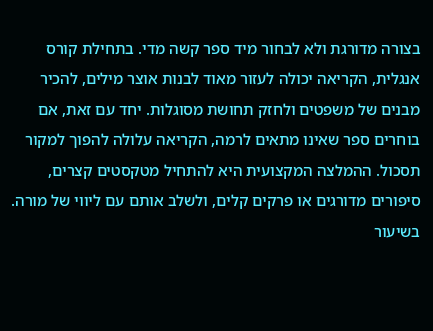בצורה מדורגת ולא לבחור מיד ספר קשה מדי. בתחילת קורס אנגלית, הקריאה יכולה לעזור מאוד לבנות אוצר מילים, להכיר מבנים של משפטים ולחזק תחושת מסוגלות. יחד עם זאת, אם בוחרים ספר שאינו מתאים לרמה, הקריאה עלולה להפוך למקור תסכול. ההמלצה המקצועית היא להתחיל מטקסטים קצרים, סיפורים מדורגים או פרקים קלים, ולשלב אותם עם ליווי של מורה. בשיעור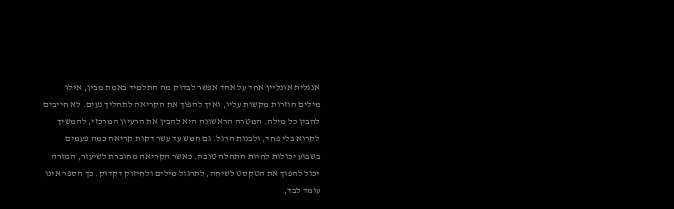אנגלית אונליין אחד על אחד אפשר לבדוק מה התלמיד באמת מבין, אילו מילים חוזרות מקשות עליו, ואיך להפוך את הקריאה לתהליך נעים. לא חייבים להבין כל מילה. המטרה הראשונה היא להבין את הרעיון המרכזי, להמשיך לקרוא בלי פחד, ולבנות הרגל. גם חמש עד עשר דקות קריאה כמה פעמים בשבוע יכולות להיות התחלה טובה. כאשר הקריאה מחוברת לשיעור, המורה יכול להפוך את הטקסט לשיחה, לתרגול מילים ולחיזוק דקדוק. כך הספר אינו עומד לבד,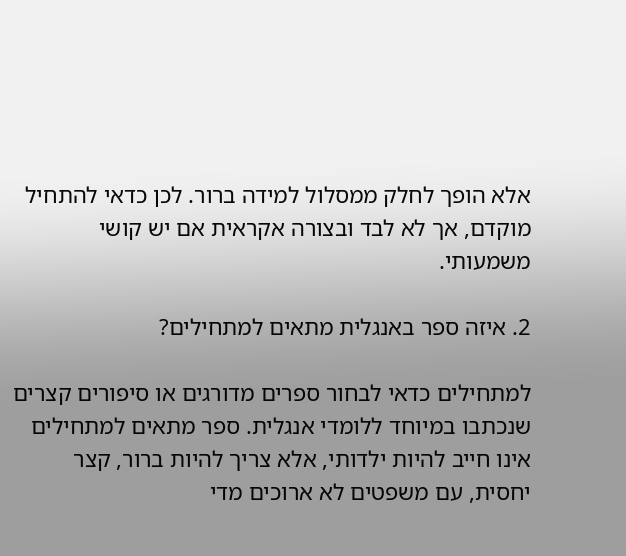אלא הופך לחלק ממסלול למידה ברור. לכן כדאי להתחיל מוקדם, אך לא לבד ובצורה אקראית אם יש קושי משמעותי.

2. איזה ספר באנגלית מתאים למתחילים?

למתחילים כדאי לבחור ספרים מדורגים או סיפורים קצרים שנכתבו במיוחד ללומדי אנגלית. ספר מתאים למתחילים אינו חייב להיות ילדותי, אלא צריך להיות ברור, קצר יחסית, עם משפטים לא ארוכים מדי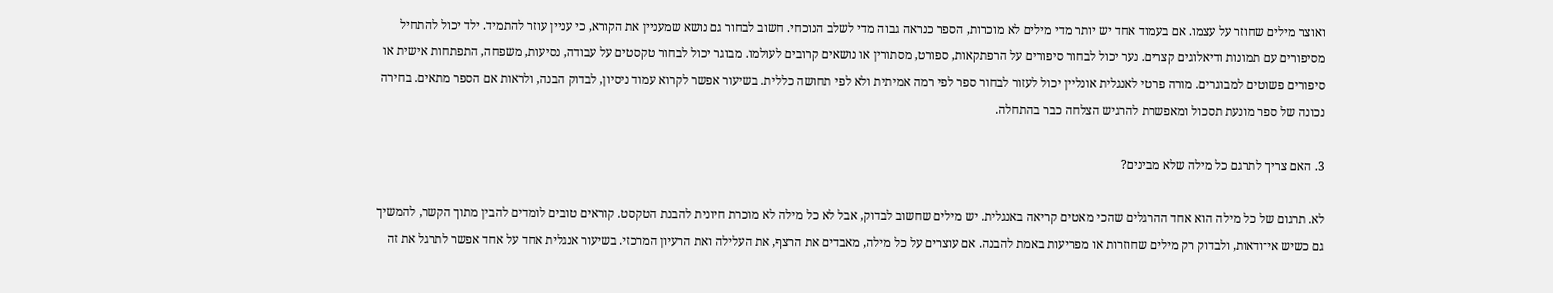ואוצר מילים שחוזר על עצמו. אם בעמוד אחד יש יותר מדי מילים לא מוכרות, הספר כנראה גבוה מדי לשלב הנוכחי. חשוב לבחור גם נושא שמעניין את הקורא, כי עניין עוזר להתמיד. ילד יכול להתחיל מסיפורים עם תמונות ודיאלוגים קצרים. נער יכול לבחור סיפורים על הרפתקאות, ספורט, מסתורין או נושאים קרובים לעולמו. מבוגר יכול לבחור טקסטים על עבודה, נסיעות, משפחה, התפתחות אישית או סיפורים פשוטים למבוגרים. מורה פרטי לאנגלית אונליין יכול לעזור לבחור ספר לפי רמה אמיתית ולא לפי תחושה כללית. בשיעור אפשר לקרוא עמוד ניסיון, לבדוק הבנה, ולראות אם הספר מתאים. בחירה נכונה של ספר מונעת תסכול ומאפשרת להרגיש הצלחה כבר בהתחלה.

3. האם צריך לתרגם כל מילה שלא מבינים?

לא. תרגום של כל מילה הוא אחד ההרגלים שהכי מאטים קריאה באנגלית. יש מילים שחשוב לבדוק, אבל לא כל מילה לא מוכרת חיונית להבנת הטקסט. קוראים טובים לומדים להבין מתוך הקשר, להמשיך גם כשיש אי־ודאות, ולבדוק רק מילים שחוזרות או מפריעות באמת להבנה. אם עוצרים על כל מילה, מאבדים את הרצף, את העלילה ואת הרעיון המרכזי. בשיעור אנגלית אחד על אחד אפשר לתרגל את זה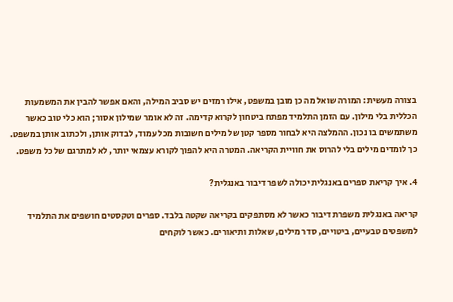בצורה מעשית: המורה שואל מה כן מובן במשפט, אילו רמזים יש סביב המילה, והאם אפשר להבין את המשמעות הכללית בלי מילון. עם הזמן התלמיד מפתח ביטחון לקרוא קדימה. זה לא אומר שמילון אסור; הוא כלי טוב כאשר משתמשים בו נכון. ההמלצה היא לבחור מספר קטן של מילים חשובות מכל עמוד, לבדוק אותן, ולכתוב אותן במשפט. כך לומדים מילים בלי להרוס את חוויית הקריאה. המטרה היא להפוך לקורא עצמאי יותר, לא למתרגם של כל משפט.

4. איך קריאת ספרים באנגלית יכולה לשפר דיבור באנגלית?

קריאה באנגלית משפרת דיבור כאשר לא מסתפקים בקריאה שקטה בלבד. ספרים וטקסטים חושפים את התלמיד למשפטים טבעיים, ביטויים, סדר מילים, שאלות ותיאורים. כאשר לוקחים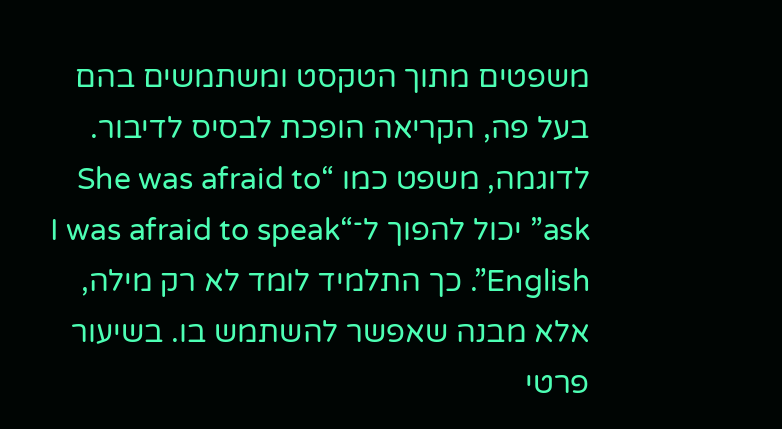משפטים מתוך הטקסט ומשתמשים בהם בעל פה, הקריאה הופכת לבסיס לדיבור. לדוגמה, משפט כמו “She was afraid to ask” יכול להפוך ל־“I was afraid to speak English”. כך התלמיד לומד לא רק מילה, אלא מבנה שאפשר להשתמש בו. בשיעור פרטי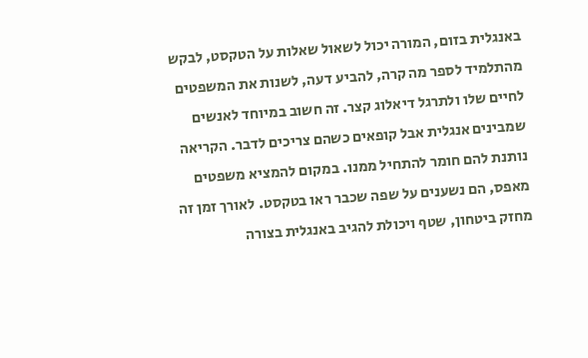באנגלית בזום, המורה יכול לשאול שאלות על הטקסט, לבקש מהתלמיד לספר מה קרה, להביע דעה, לשנות את המשפטים לחיים שלו ולתרגל דיאלוג קצר. זה חשוב במיוחד לאנשים שמבינים אנגלית אבל קופאים כשהם צריכים לדבר. הקריאה נותנת להם חומר להתחיל ממנו. במקום להמציא משפטים מאפס, הם נשענים על שפה שכבר ראו בטקסט. לאורך זמן זה מחזק ביטחון, שטף ויכולת להגיב באנגלית בצורה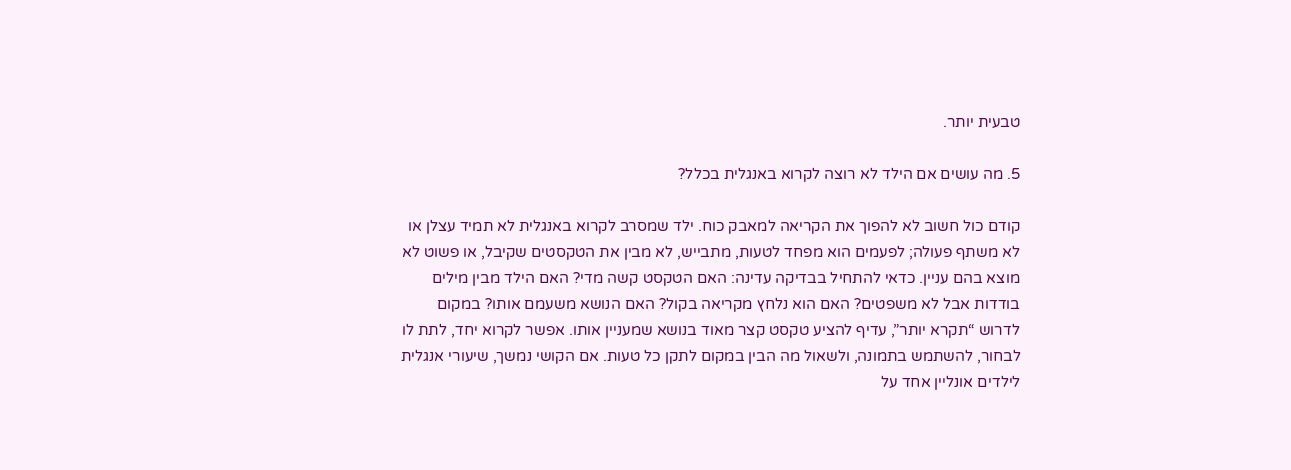טבעית יותר.

5. מה עושים אם הילד לא רוצה לקרוא באנגלית בכלל?

קודם כול חשוב לא להפוך את הקריאה למאבק כוח. ילד שמסרב לקרוא באנגלית לא תמיד עצלן או לא משתף פעולה; לפעמים הוא מפחד לטעות, מתבייש, לא מבין את הטקסטים שקיבל, או פשוט לא מוצא בהם עניין. כדאי להתחיל בבדיקה עדינה: האם הטקסט קשה מדי? האם הילד מבין מילים בודדות אבל לא משפטים? האם הוא נלחץ מקריאה בקול? האם הנושא משעמם אותו? במקום לדרוש “תקרא יותר”, עדיף להציע טקסט קצר מאוד בנושא שמעניין אותו. אפשר לקרוא יחד, לתת לו לבחור, להשתמש בתמונה, ולשאול מה הבין במקום לתקן כל טעות. אם הקושי נמשך, שיעורי אנגלית לילדים אונליין אחד על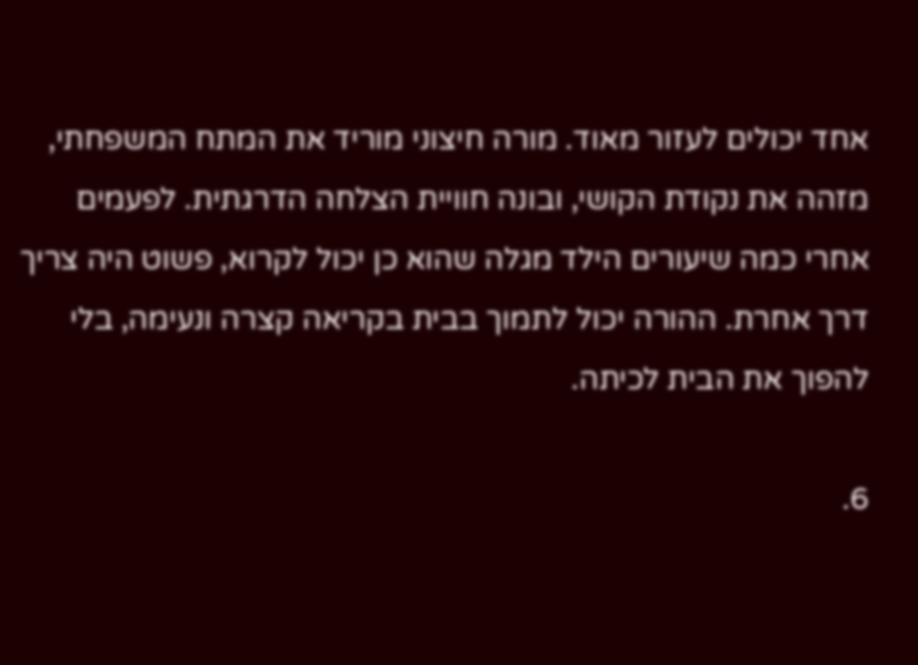אחד יכולים לעזור מאוד. מורה חיצוני מוריד את המתח המשפחתי, מזהה את נקודת הקושי, ובונה חוויית הצלחה הדרגתית. לפעמים אחרי כמה שיעורים הילד מגלה שהוא כן יכול לקרוא, פשוט היה צריך דרך אחרת. ההורה יכול לתמוך בבית בקריאה קצרה ונעימה, בלי להפוך את הבית לכיתה.

6.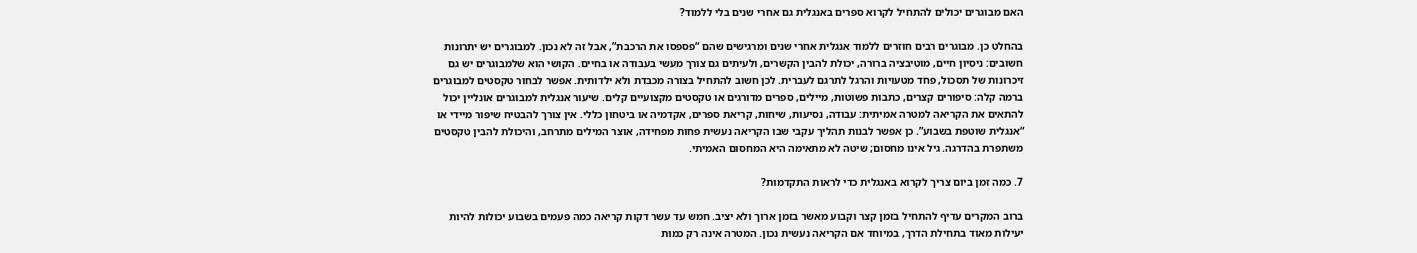האם מבוגרים יכולים להתחיל לקרוא ספרים באנגלית גם אחרי שנים בלי ללמוד?

בהחלט כן. מבוגרים רבים חוזרים ללמוד אנגלית אחרי שנים ומרגישים שהם “פספסו את הרכבת”, אבל זה לא נכון. למבוגרים יש יתרונות חשובים: ניסיון חיים, מוטיבציה ברורה, יכולת להבין הקשרים, ולעיתים גם צורך מעשי בעבודה או בחיים. הקושי הוא שלמבוגרים יש גם זיכרונות של תסכול, פחד מטעויות והרגל לתרגם לעברית. לכן חשוב להתחיל בצורה מכבדת ולא ילדותית. אפשר לבחור טקסטים למבוגרים ברמה קלה: סיפורים קצרים, כתבות פשוטות, מיילים, ספרים מדורגים או טקסטים מקצועיים קלים. שיעור אנגלית למבוגרים אונליין יכול להתאים את הקריאה למטרה אמיתית: עבודה, נסיעות, שיחות, קריאת ספרים, אקדמיה או ביטחון כללי. אין צורך להבטיח שיפור מיידי או “אנגלית שוטפת בשבוע”. כן אפשר לבנות תהליך עקבי שבו הקריאה נעשית פחות מפחידה, אוצר המילים מתרחב, והיכולת להבין טקסטים משתפרת בהדרגה. גיל אינו מחסום; שיטה לא מתאימה היא המחסום האמיתי.

7. כמה זמן ביום צריך לקרוא באנגלית כדי לראות התקדמות?

ברוב המקרים עדיף להתחיל בזמן קצר וקבוע מאשר בזמן ארוך ולא יציב. חמש עד עשר דקות קריאה כמה פעמים בשבוע יכולות להיות יעילות מאוד בתחילת הדרך, במיוחד אם הקריאה נעשית נכון. המטרה אינה רק כמות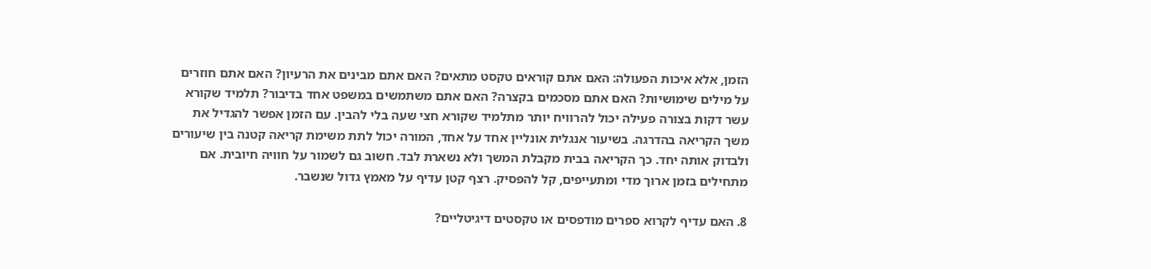הזמן, אלא איכות הפעולה: האם אתם קוראים טקסט מתאים? האם אתם מבינים את הרעיון? האם אתם חוזרים על מילים שימושיות? האם אתם מסכמים בקצרה? האם אתם משתמשים במשפט אחד בדיבור? תלמיד שקורא עשר דקות בצורה פעילה יכול להרוויח יותר מתלמיד שקורא חצי שעה בלי להבין. עם הזמן אפשר להגדיל את משך הקריאה בהדרגה. בשיעור אנגלית אונליין אחד על אחד, המורה יכול לתת משימת קריאה קטנה בין שיעורים ולבדוק אותה יחד. כך הקריאה בבית מקבלת המשך ולא נשארת לבד. חשוב גם לשמור על חוויה חיובית. אם מתחילים בזמן ארוך מדי ומתעייפים, קל להפסיק. רצף קטן עדיף על מאמץ גדול שנשבר.

8. האם עדיף לקרוא ספרים מודפסים או טקסטים דיגיטליים?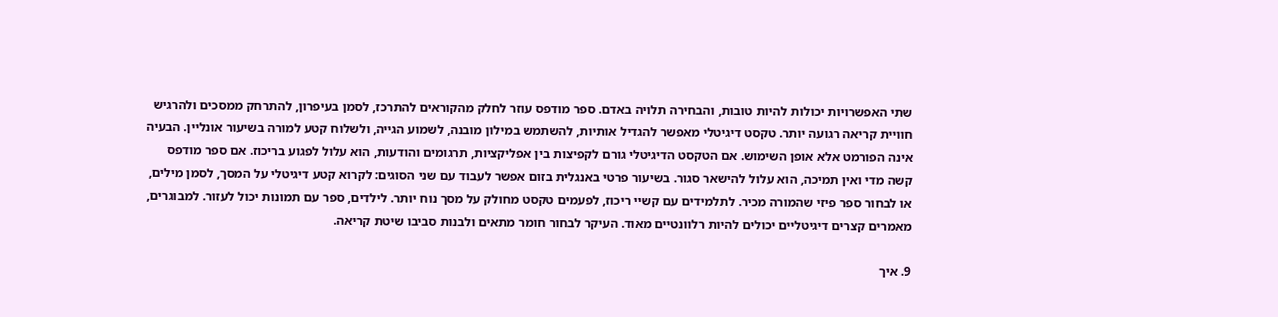שתי האפשרויות יכולות להיות טובות, והבחירה תלויה באדם. ספר מודפס עוזר לחלק מהקוראים להתרכז, לסמן בעיפרון, להתרחק ממסכים ולהרגיש חוויית קריאה רגועה יותר. טקסט דיגיטלי מאפשר להגדיל אותיות, להשתמש במילון מובנה, לשמוע הגייה, ולשלוח קטע למורה בשיעור אונליין. הבעיה אינה הפורמט אלא אופן השימוש. אם הטקסט הדיגיטלי גורם לקפיצות בין אפליקציות, תרגומים והודעות, הוא עלול לפגוע בריכוז. אם ספר מודפס קשה מדי ואין תמיכה, הוא עלול להישאר סגור. בשיעור פרטי באנגלית בזום אפשר לעבוד עם שני הסוגים: לקרוא קטע דיגיטלי על המסך, לסמן מילים, או לבחור ספר פיזי שהמורה מכיר. לתלמידים עם קשיי ריכוז, לפעמים טקסט מחולק על מסך נוח יותר. לילדים, ספר עם תמונות יכול לעזור. למבוגרים, מאמרים קצרים דיגיטליים יכולים להיות רלוונטיים מאוד. העיקר לבחור חומר מתאים ולבנות סביבו שיטת קריאה.

9. איך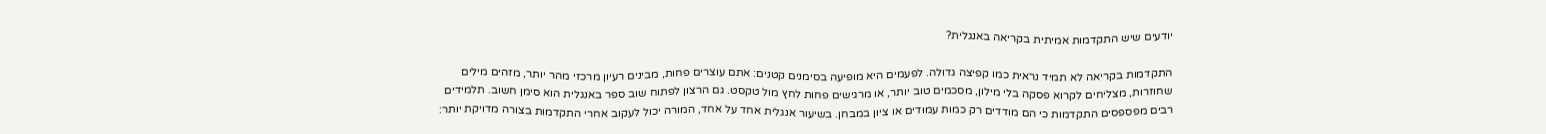יודעים שיש התקדמות אמיתית בקריאה באנגלית?

התקדמות בקריאה לא תמיד נראית כמו קפיצה גדולה. לפעמים היא מופיעה בסימנים קטנים: אתם עוצרים פחות, מבינים רעיון מרכזי מהר יותר, מזהים מילים שחוזרות, מצליחים לקרוא פסקה בלי מילון, מסכמים טוב יותר, או מרגישים פחות לחץ מול טקסט. גם הרצון לפתוח שוב ספר באנגלית הוא סימן חשוב. תלמידים רבים מפספסים התקדמות כי הם מודדים רק כמות עמודים או ציון במבחן. בשיעור אנגלית אחד על אחד, המורה יכול לעקוב אחרי התקדמות בצורה מדויקת יותר: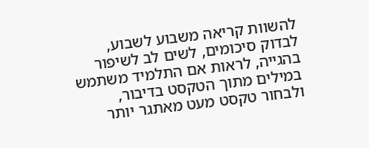להשוות קריאה משבוע לשבוע, לבדוק סיכומים, לשים לב לשיפור בהגייה, לראות אם התלמיד משתמש במילים מתוך הטקסט בדיבור, ולבחור טקסט מעט מאתגר יותר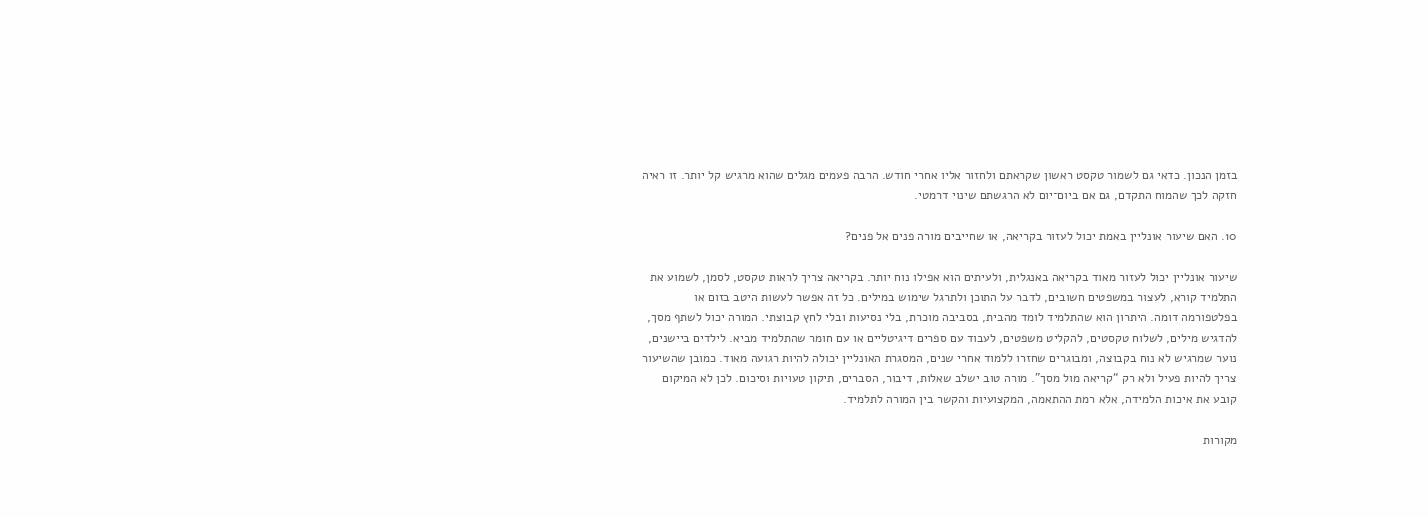בזמן הנכון. כדאי גם לשמור טקסט ראשון שקראתם ולחזור אליו אחרי חודש. הרבה פעמים מגלים שהוא מרגיש קל יותר. זו ראיה חזקה לכך שהמוח התקדם, גם אם ביום־יום לא הרגשתם שינוי דרמטי.

10. האם שיעור אונליין באמת יכול לעזור בקריאה, או שחייבים מורה פנים אל פנים?

שיעור אונליין יכול לעזור מאוד בקריאה באנגלית, ולעיתים הוא אפילו נוח יותר. בקריאה צריך לראות טקסט, לסמן, לשמוע את התלמיד קורא, לעצור במשפטים חשובים, לדבר על התוכן ולתרגל שימוש במילים. כל זה אפשר לעשות היטב בזום או בפלטפורמה דומה. היתרון הוא שהתלמיד לומד מהבית, בסביבה מוכרת, בלי נסיעות ובלי לחץ קבוצתי. המורה יכול לשתף מסך, להדגיש מילים, לשלוח טקסטים, להקליט משפטים, לעבוד עם ספרים דיגיטליים או עם חומר שהתלמיד מביא. לילדים ביישנים, נוער שמרגיש לא נוח בקבוצה, ומבוגרים שחזרו ללמוד אחרי שנים, המסגרת האונליין יכולה להיות רגועה מאוד. כמובן שהשיעור צריך להיות פעיל ולא רק “קריאה מול מסך”. מורה טוב ישלב שאלות, דיבור, הסברים, תיקון טעויות וסיכום. לכן לא המיקום קובע את איכות הלמידה, אלא רמת ההתאמה, המקצועיות והקשר בין המורה לתלמיד.

מקורות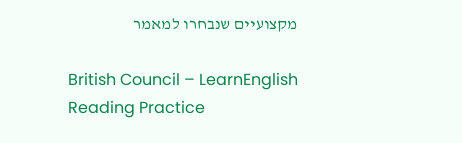מקצועיים שנבחרו למאמר

British Council – LearnEnglish Reading Practice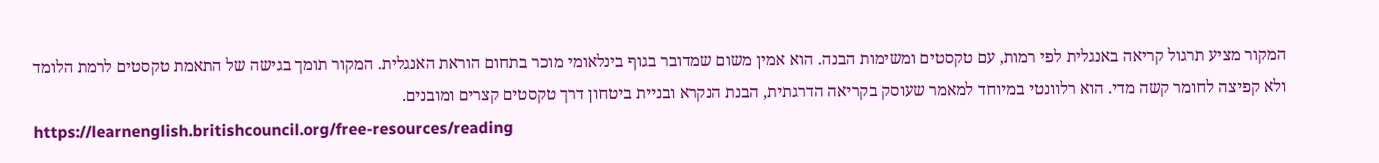המקור מציע תרגול קריאה באנגלית לפי רמות, עם טקסטים ומשימות הבנה. הוא אמין משום שמדובר בגוף בינלאומי מוכר בתחום הוראת האנגלית. המקור תומך בגישה של התאמת טקסטים לרמת הלומד ולא קפיצה לחומר קשה מדי. הוא רלוונטי במיוחד למאמר שעוסק בקריאה הדרגתית, הבנת הנקרא ובניית ביטחון דרך טקסטים קצרים ומובנים.
https://learnenglish.britishcouncil.org/free-resources/reading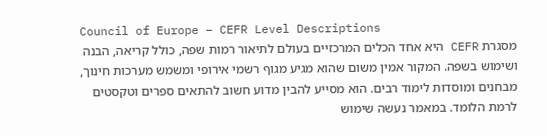Council of Europe – CEFR Level Descriptions
מסגרת CEFR היא אחד הכלים המרכזיים בעולם לתיאור רמות שפה, כולל קריאה, הבנה ושימוש בשפה. המקור אמין משום שהוא מגיע מגוף רשמי אירופי ומשמש מערכות חינוך, מבחנים ומוסדות לימוד רבים. הוא מסייע להבין מדוע חשוב להתאים ספרים וטקסטים לרמת הלומד. במאמר נעשה שימוש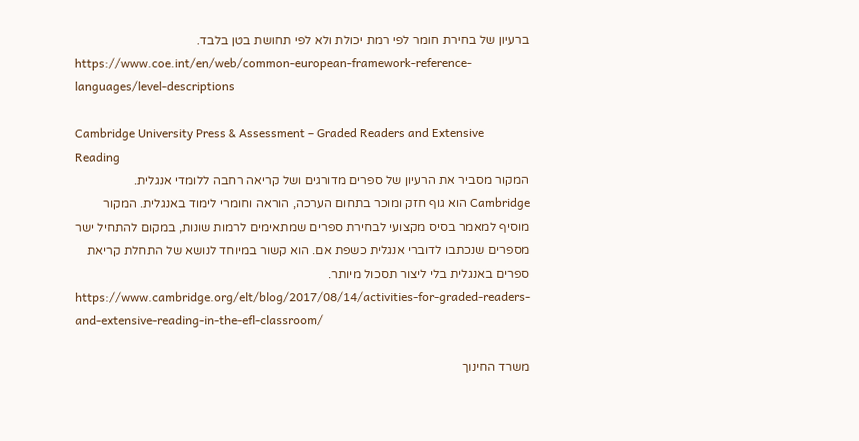ברעיון של בחירת חומר לפי רמת יכולת ולא לפי תחושת בטן בלבד.
https://www.coe.int/en/web/common-european-framework-reference-languages/level-descriptions

Cambridge University Press & Assessment – Graded Readers and Extensive Reading
המקור מסביר את הרעיון של ספרים מדורגים ושל קריאה רחבה ללומדי אנגלית. Cambridge הוא גוף חזק ומוכר בתחום הערכה, הוראה וחומרי לימוד באנגלית. המקור מוסיף למאמר בסיס מקצועי לבחירת ספרים שמתאימים לרמות שונות, במקום להתחיל ישר מספרים שנכתבו לדוברי אנגלית כשפת אם. הוא קשור במיוחד לנושא של התחלת קריאת ספרים באנגלית בלי ליצור תסכול מיותר.
https://www.cambridge.org/elt/blog/2017/08/14/activities-for-graded-readers-and-extensive-reading-in-the-efl-classroom/

משרד החינוך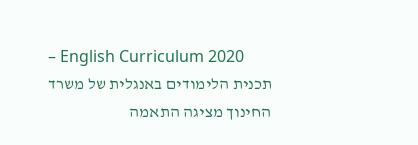– English Curriculum 2020
תכנית הלימודים באנגלית של משרד החינוך מציגה התאמה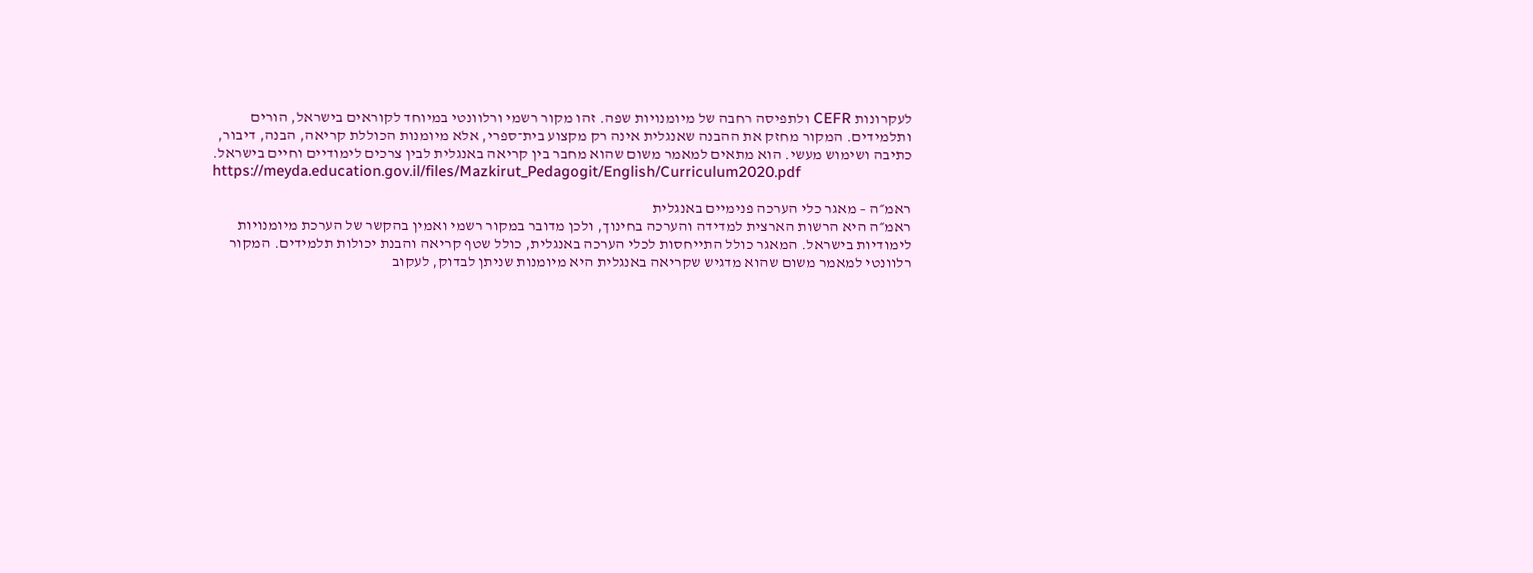לעקרונות CEFR ולתפיסה רחבה של מיומנויות שפה. זהו מקור רשמי ורלוונטי במיוחד לקוראים בישראל, הורים ותלמידים. המקור מחזק את ההבנה שאנגלית אינה רק מקצוע בית־ספרי, אלא מיומנות הכוללת קריאה, הבנה, דיבור, כתיבה ושימוש מעשי. הוא מתאים למאמר משום שהוא מחבר בין קריאה באנגלית לבין צרכים לימודיים וחיים בישראל.
https://meyda.education.gov.il/files/Mazkirut_Pedagogit/English/Curriculum2020.pdf

ראמ״ה – מאגר כלי הערכה פנימיים באנגלית
ראמ״ה היא הרשות הארצית למדידה והערכה בחינוך, ולכן מדובר במקור רשמי ואמין בהקשר של הערכת מיומנויות לימודיות בישראל. המאגר כולל התייחסות לכלי הערכה באנגלית, כולל שטף קריאה והבנת יכולות תלמידים. המקור רלוונטי למאמר משום שהוא מדגיש שקריאה באנגלית היא מיומנות שניתן לבדוק, לעקוב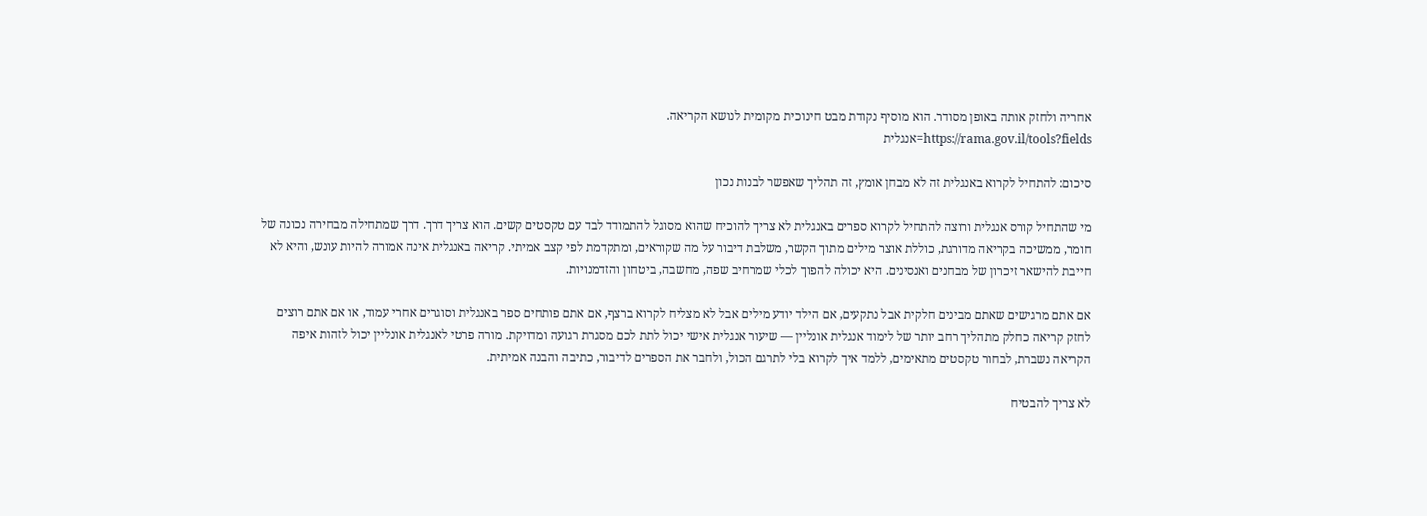אחריה ולחזק אותה באופן מסודר. הוא מוסיף נקודת מבט חינוכית מקומית לנושא הקריאה.
https://rama.gov.il/tools?fields=אנגלית

סיכום: להתחיל לקרוא באנגלית זה לא מבחן אומץ, זה תהליך שאפשר לבנות נכון

מי שהתחיל קורס אנגלית ורוצה להתחיל לקרוא ספרים באנגלית לא צריך להוכיח שהוא מסוגל להתמודד לבד עם טקסטים קשים. הוא צריך דרך. דרך שמתחילה מבחירה נכונה של חומר, ממשיכה בקריאה מדורגת, כוללת אוצר מילים מתוך הקשר, משלבת דיבור על מה שקוראים, ומתקדמת לפי קצב אמיתי. קריאה באנגלית אינה אמורה להיות עונש, והיא לא חייבת להישאר זיכרון של מבחנים ואנסינים. היא יכולה להפוך לכלי שמרחיב שפה, מחשבה, ביטחון והזדמנויות.

אם אתם מרגישים שאתם מבינים חלקית אבל נתקעים, אם הילד יודע מילים אבל לא מצליח לקרוא ברצף, אם אתם פותחים ספר באנגלית וסוגרים אחרי עמוד, או אם אתם רוצים לחזק קריאה כחלק מתהליך רחב יותר של לימוד אנגלית אונליין — שיעור אנגלית אישי יכול לתת לכם מסגרת רגועה ומדויקת. מורה פרטי לאנגלית אונליין יכול לזהות איפה הקריאה נשברת, לבחור טקסטים מתאימים, ללמד איך לקרוא בלי לתרגם הכול, ולחבר את הספרים לדיבור, כתיבה והבנה אמיתית.

לא צריך להבטיח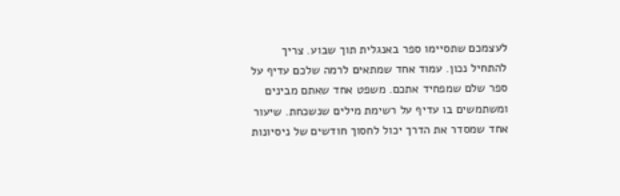לעצמכם שתסיימו ספר באנגלית תוך שבוע. צריך להתחיל נכון. עמוד אחד שמתאים לרמה שלכם עדיף על ספר שלם שמפחיד אתכם. משפט אחד שאתם מבינים ומשתמשים בו עדיף על רשימת מילים שנשכחת. שיעור אחד שמסדר את הדרך יכול לחסוך חודשים של ניסיונות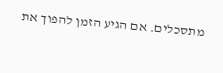מתסכלים. אם הגיע הזמן להפוך את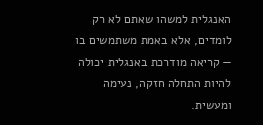האנגלית למשהו שאתם לא רק לומדים, אלא באמת משתמשים בו — קריאה מודרכת באנגלית יכולה להיות התחלה חזקה, נעימה ומעשית.